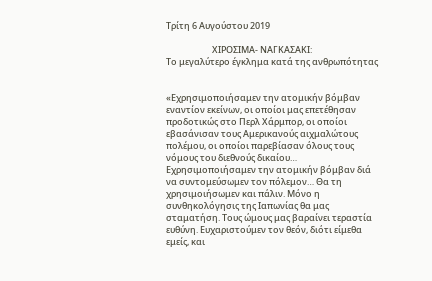Τρίτη 6 Αυγούστου 2019

                       ΧΙΡΟΣΙΜΑ- ΝΑΓΚΑΣΑΚΙ:
Το μεγαλύτερο έγκλημα κατά της ανθρωπότητας


«Εχρησιμοποιήσαμεν την ατομικήν βόμβαν εναντίον εκείνων, οι οποίοι μας επετέθησαν προδοτικώς στο Περλ Χάρμπορ, οι οποίοι εβασάνισαν τους Αμερικανούς αιχμαλώτους πολέμου, οι οποίοι παρεβίασαν όλους τους νόμους του διεθνούς δικαίου… Εχρησιμοποιήσαμεν την ατομικήν βόμβαν διά να συντομεύσωμεν τον πόλεμον… Θα τη χρησιμοιήσωμεν και πάλιν. Μόνο η συνθηκολόγησις της Ιαπωνίας θα μας σταματήση. Τους ώμους μας βαραίνει τεραστία ευθύνη. Ευχαριστούμεν τον θεόν, διότι είμεθα εμείς, και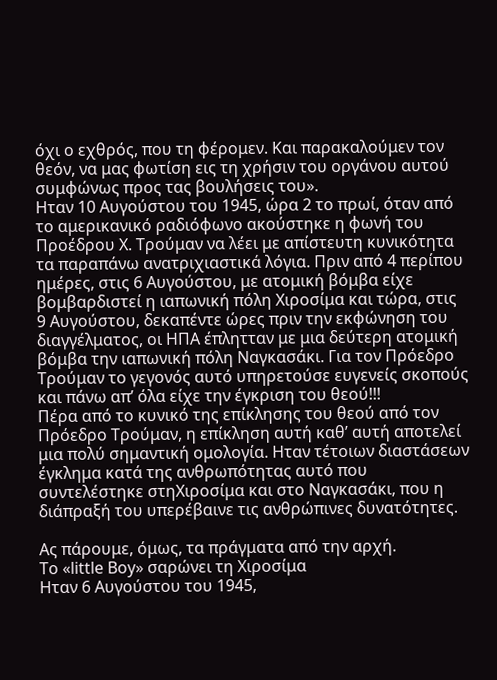όχι ο εχθρός, που τη φέρομεν. Και παρακαλούμεν τον θεόν, να μας φωτίση εις τη χρήσιν του οργάνου αυτού συμφώνως προς τας βουλήσεις του».
Ηταν 10 Αυγούστου του 1945, ώρα 2 το πρωί, όταν από το αμερικανικό ραδιόφωνο ακούστηκε η φωνή του Προέδρου Χ. Τρούμαν να λέει με απίστευτη κυνικότητα τα παραπάνω ανατριχιαστικά λόγια. Πριν από 4 περίπου ημέρες, στις 6 Αυγούστου, με ατομική βόμβα είχε βομβαρδιστεί η ιαπωνική πόλη Χιροσίμα και τώρα, στις 9 Αυγούστου, δεκαπέντε ώρες πριν την εκφώνηση του διαγγέλματος, οι ΗΠΑ έπλητταν με μια δεύτερη ατομική βόμβα την ιαπωνική πόλη Ναγκασάκι. Για τον Πρόεδρο Τρούμαν το γεγονός αυτό υπηρετούσε ευγενείς σκοπούς και πάνω απ’ όλα είχε την έγκριση του θεού!!!
Πέρα από το κυνικό της επίκλησης του θεού από τον Πρόεδρο Τρούμαν, η επίκληση αυτή καθ’ αυτή αποτελεί μια πολύ σημαντική ομολογία. Ηταν τέτοιων διαστάσεων έγκλημα κατά της ανθρωπότητας αυτό που συντελέστηκε στηΧιροσίμα και στο Ναγκασάκι, που η διάπραξή του υπερέβαινε τις ανθρώπινες δυνατότητες.

Ας πάρουμε, όμως, τα πράγματα από την αρχή.
Το «little Boy» σαρώνει τη Χιροσίμα
Ηταν 6 Αυγούστου του 1945,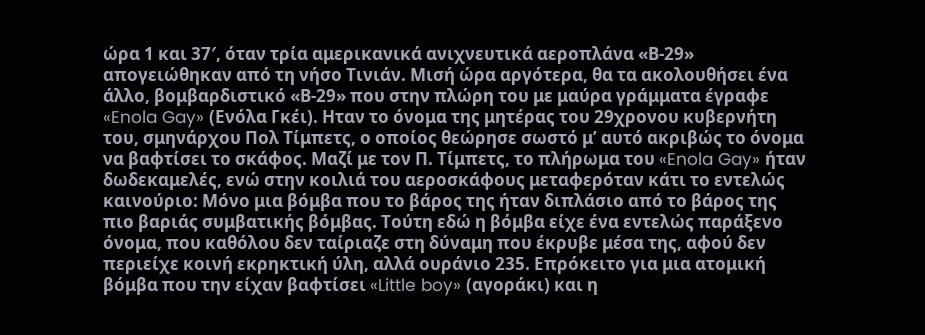ώρα 1 και 37′, όταν τρία αμερικανικά ανιχνευτικά αεροπλάνα «Β-29» απογειώθηκαν από τη νήσο Τινιάν. Μισή ώρα αργότερα, θα τα ακολουθήσει ένα άλλο, βομβαρδιστικό «Β-29» που στην πλώρη του με μαύρα γράμματα έγραφε «Enola Gay» (Ενόλα Γκέι). Ηταν το όνομα της μητέρας του 29χρονου κυβερνήτη του, σμηνάρχου Πολ Τίμπετς, ο οποίος θεώρησε σωστό μ’ αυτό ακριβώς το όνομα να βαφτίσει το σκάφος. Μαζί με τον Π. Τίμπετς, το πλήρωμα του «Enola Gay» ήταν δωδεκαμελές, ενώ στην κοιλιά του αεροσκάφους μεταφερόταν κάτι το εντελώς καινούριο: Μόνο μια βόμβα που το βάρος της ήταν διπλάσιο από το βάρος της πιο βαριάς συμβατικής βόμβας. Τούτη εδώ η βόμβα είχε ένα εντελώς παράξενο όνομα, που καθόλου δεν ταίριαζε στη δύναμη που έκρυβε μέσα της, αφού δεν περιείχε κοινή εκρηκτική ύλη, αλλά ουράνιο 235. Επρόκειτο για μια ατομική βόμβα που την είχαν βαφτίσει «Little boy» (αγοράκι) και η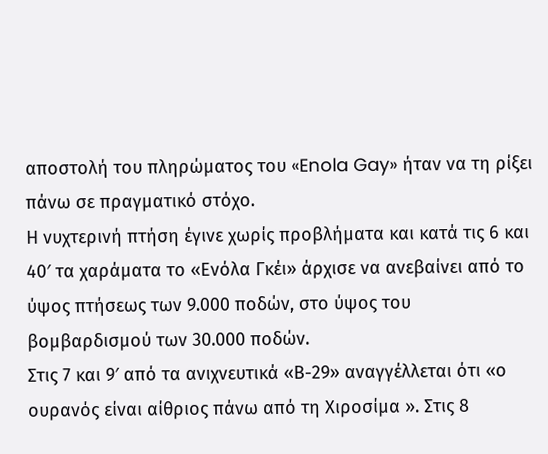αποστολή του πληρώματος του «Enola Gay» ήταν να τη ρίξει πάνω σε πραγματικό στόχο.
Η νυχτερινή πτήση έγινε χωρίς προβλήματα και κατά τις 6 και 40′ τα χαράματα το «Ενόλα Γκέι» άρχισε να ανεβαίνει από το ύψος πτήσεως των 9.000 ποδών, στο ύψος του βομβαρδισμού των 30.000 ποδών.
Στις 7 και 9′ από τα ανιχνευτικά «Β-29» αναγγέλλεται ότι «ο ουρανός είναι αίθριος πάνω από τη Χιροσίμα ». Στις 8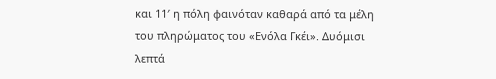και 11′ η πόλη φαινόταν καθαρά από τα μέλη του πληρώματος του «Ενόλα Γκέι». Δυόμισι λεπτά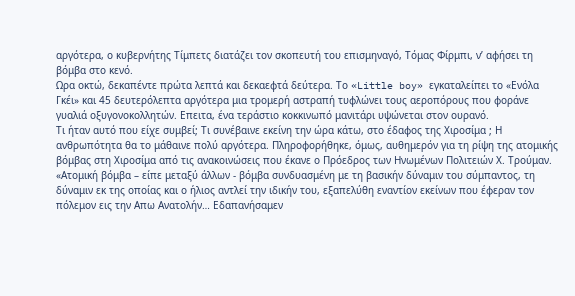αργότερα, ο κυβερνήτης Τίμπετς διατάζει τον σκοπευτή του επισμηναγό, Τόμας Φίρμπι, ν’ αφήσει τη βόμβα στο κενό.
Ωρα οκτώ, δεκαπέντε πρώτα λεπτά και δεκαεφτά δεύτερα. Το «Little boy» εγκαταλείπει το «Ενόλα Γκέι» και 45 δευτερόλεπτα αργότερα μια τρομερή αστραπή τυφλώνει τους αεροπόρους που φοράνε γυαλιά οξυγονοκολλητών. Επειτα, ένα τεράστιο κοκκινωπό μανιτάρι υψώνεται στον ουρανό.
Τι ήταν αυτό που είχε συμβεί; Τι συνέβαινε εκείνη την ώρα κάτω, στο έδαφος της Χιροσίμα ; Η ανθρωπότητα θα το μάθαινε πολύ αργότερα. Πληροφορήθηκε, όμως, αυθημερόν για τη ρίψη της ατομικής βόμβας στη Χιροσίμα από τις ανακοινώσεις που έκανε ο Πρόεδρος των Ηνωμένων Πολιτειών Χ. Τρούμαν. «Ατομική βόμβα – είπε μεταξύ άλλων - βόμβα συνδυασμένη με τη βασικήν δύναμιν του σύμπαντος, τη δύναμιν εκ της οποίας και ο ήλιος αντλεί την ιδικήν του, εξαπελύθη εναντίον εκείνων που έφεραν τον πόλεμον εις την Απω Ανατολήν… Εδαπανήσαμεν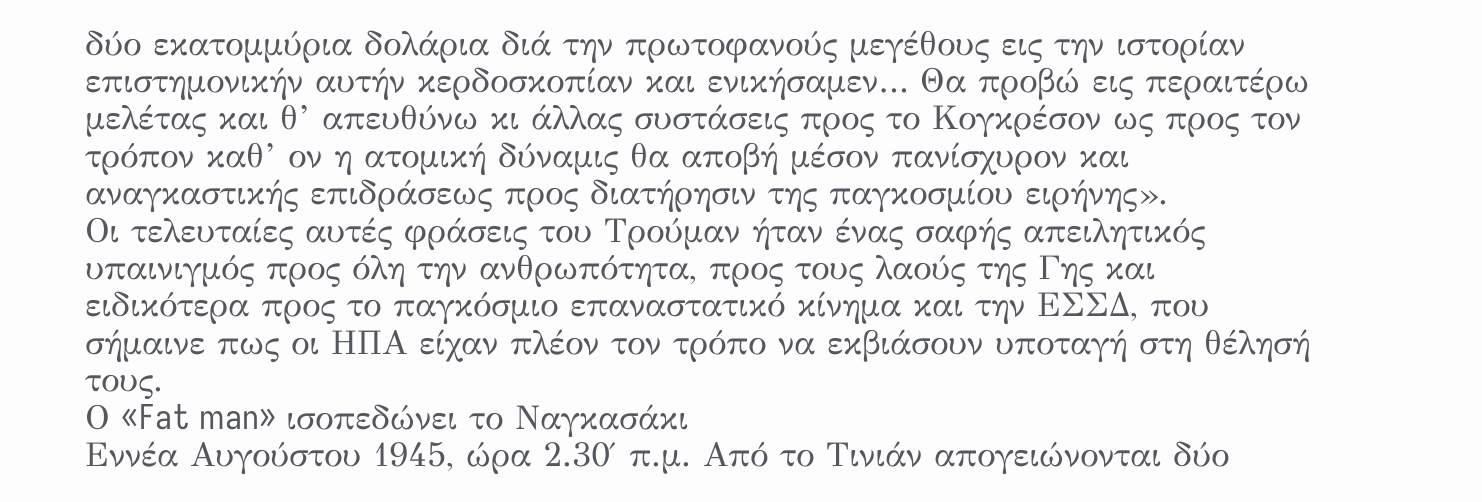δύο εκατομμύρια δολάρια διά την πρωτοφανούς μεγέθους εις την ιστορίαν επιστημονικήν αυτήν κερδοσκοπίαν και ενικήσαμεν… Θα προβώ εις περαιτέρω μελέτας και θ’ απευθύνω κι άλλας συστάσεις προς το Κογκρέσον ως προς τον τρόπον καθ’ ον η ατομική δύναμις θα αποβή μέσον πανίσχυρον και αναγκαστικής επιδράσεως προς διατήρησιν της παγκοσμίου ειρήνης».
Οι τελευταίες αυτές φράσεις του Τρούμαν ήταν ένας σαφής απειλητικός υπαινιγμός προς όλη την ανθρωπότητα, προς τους λαούς της Γης και ειδικότερα προς το παγκόσμιο επαναστατικό κίνημα και την ΕΣΣΔ, που σήμαινε πως οι ΗΠΑ είχαν πλέον τον τρόπο να εκβιάσουν υποταγή στη θέλησή τους.
Ο «Fat man» ισοπεδώνει το Ναγκασάκι
Εννέα Αυγούστου 1945, ώρα 2.30′ π.μ. Από το Τινιάν απογειώνονται δύο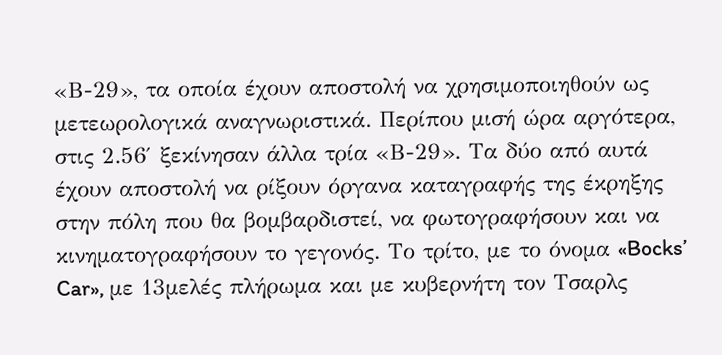«Β-29», τα οποία έχουν αποστολή να χρησιμοποιηθούν ως μετεωρολογικά αναγνωριστικά. Περίπου μισή ώρα αργότερα, στις 2.56′ ξεκίνησαν άλλα τρία «Β-29». Τα δύο από αυτά έχουν αποστολή να ρίξουν όργανα καταγραφής της έκρηξης στην πόλη που θα βομβαρδιστεί, να φωτογραφήσουν και να κινηματογραφήσουν το γεγονός. Το τρίτο, με το όνομα «Bocks’ Car», με 13μελές πλήρωμα και με κυβερνήτη τον Τσαρλς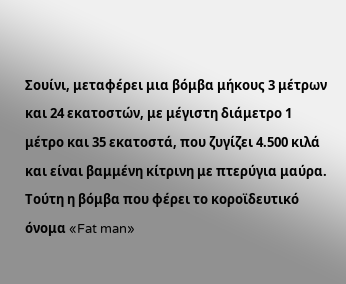Σουίνι, μεταφέρει μια βόμβα μήκους 3 μέτρων και 24 εκατοστών, με μέγιστη διάμετρο 1 μέτρο και 35 εκατοστά, που ζυγίζει 4.500 κιλά και είναι βαμμένη κίτρινη με πτερύγια μαύρα. Τούτη η βόμβα που φέρει το κοροϊδευτικό όνομα «Fat man»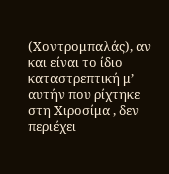(Χοντρομπαλάς), αν και είναι το ίδιο καταστρεπτική μ’ αυτήν που ρίχτηκε στη Χιροσίμα , δεν περιέχει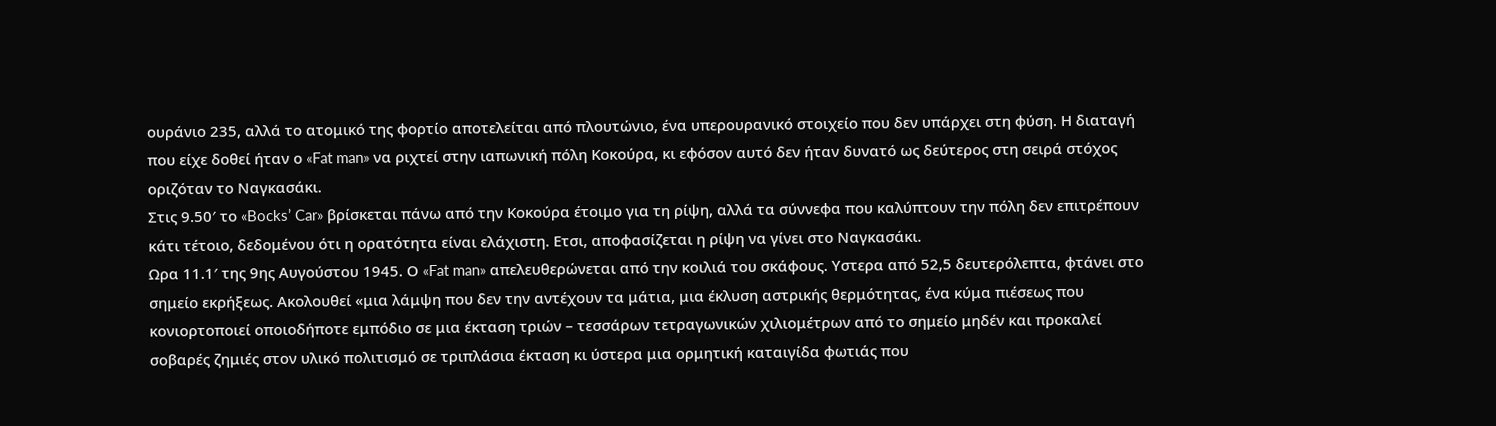ουράνιο 235, αλλά το ατομικό της φορτίο αποτελείται από πλουτώνιο, ένα υπερουρανικό στοιχείο που δεν υπάρχει στη φύση. Η διαταγή που είχε δοθεί ήταν ο «Fat man» να ριχτεί στην ιαπωνική πόλη Κοκούρα, κι εφόσον αυτό δεν ήταν δυνατό ως δεύτερος στη σειρά στόχος οριζόταν το Ναγκασάκι.
Στις 9.50′ το «Bocks’ Car» βρίσκεται πάνω από την Κοκούρα έτοιμο για τη ρίψη, αλλά τα σύννεφα που καλύπτουν την πόλη δεν επιτρέπουν κάτι τέτοιο, δεδομένου ότι η ορατότητα είναι ελάχιστη. Ετσι, αποφασίζεται η ρίψη να γίνει στο Ναγκασάκι.
Ωρα 11.1′ της 9ης Αυγούστου 1945. Ο «Fat man» απελευθερώνεται από την κοιλιά του σκάφους. Υστερα από 52,5 δευτερόλεπτα, φτάνει στο σημείο εκρήξεως. Ακολουθεί «μια λάμψη που δεν την αντέχουν τα μάτια, μια έκλυση αστρικής θερμότητας, ένα κύμα πιέσεως που κονιορτοποιεί οποιοδήποτε εμπόδιο σε μια έκταση τριών – τεσσάρων τετραγωνικών χιλιομέτρων από το σημείο μηδέν και προκαλεί σοβαρές ζημιές στον υλικό πολιτισμό σε τριπλάσια έκταση κι ύστερα μια ορμητική καταιγίδα φωτιάς που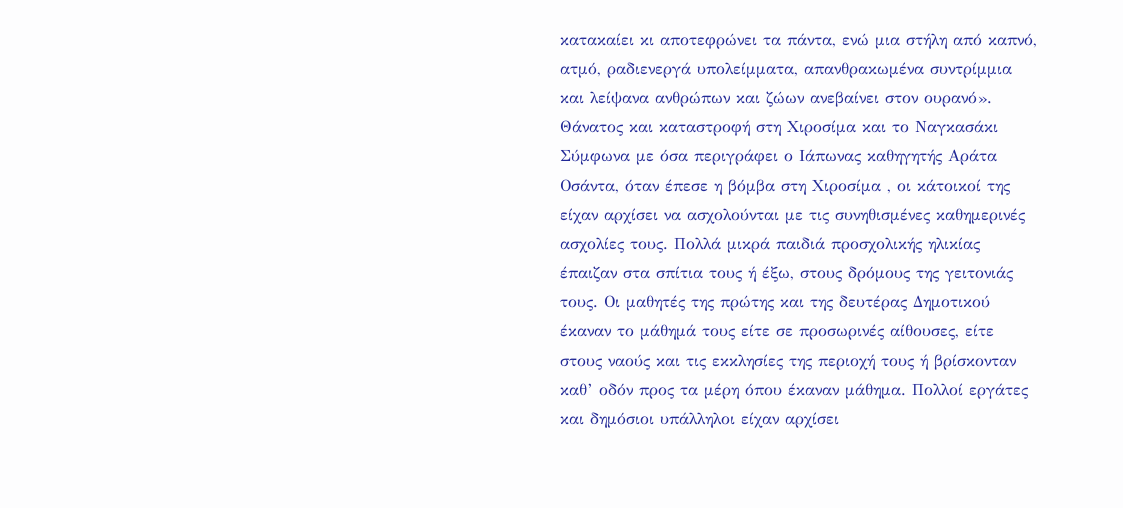κατακαίει κι αποτεφρώνει τα πάντα, ενώ μια στήλη από καπνό, ατμό, ραδιενεργά υπολείμματα, απανθρακωμένα συντρίμμια και λείψανα ανθρώπων και ζώων ανεβαίνει στον ουρανό».
Θάνατος και καταστροφή στη Χιροσίμα και το Ναγκασάκι
Σύμφωνα με όσα περιγράφει ο Ιάπωνας καθηγητής Αράτα Οσάντα, όταν έπεσε η βόμβα στη Χιροσίμα , οι κάτοικοί της είχαν αρχίσει να ασχολούνται με τις συνηθισμένες καθημερινές ασχολίες τους. Πολλά μικρά παιδιά προσχολικής ηλικίας έπαιζαν στα σπίτια τους ή έξω, στους δρόμους της γειτονιάς τους. Οι μαθητές της πρώτης και της δευτέρας Δημοτικού έκαναν το μάθημά τους είτε σε προσωρινές αίθουσες, είτε στους ναούς και τις εκκλησίες της περιοχή τους ή βρίσκονταν καθ’ οδόν προς τα μέρη όπου έκαναν μάθημα. Πολλοί εργάτες και δημόσιοι υπάλληλοι είχαν αρχίσει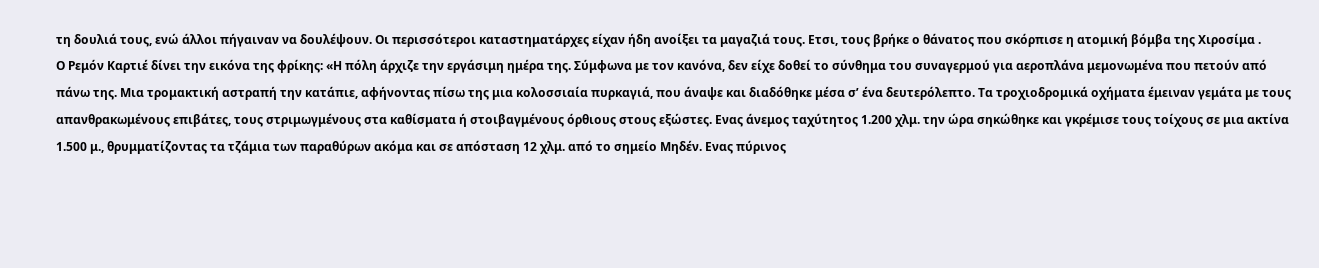τη δουλιά τους, ενώ άλλοι πήγαιναν να δουλέψουν. Οι περισσότεροι καταστηματάρχες είχαν ήδη ανοίξει τα μαγαζιά τους. Ετσι, τους βρήκε ο θάνατος που σκόρπισε η ατομική βόμβα της Χιροσίμα .
Ο Ρεμόν Καρτιέ δίνει την εικόνα της φρίκης: «Η πόλη άρχιζε την εργάσιμη ημέρα της. Σύμφωνα με τον κανόνα, δεν είχε δοθεί το σύνθημα του συναγερμού για αεροπλάνα μεμονωμένα που πετούν από πάνω της. Μια τρομακτική αστραπή την κατάπιε, αφήνοντας πίσω της μια κολοσσιαία πυρκαγιά, που άναψε και διαδόθηκε μέσα σ’ ένα δευτερόλεπτο. Τα τροχιοδρομικά οχήματα έμειναν γεμάτα με τους απανθρακωμένους επιβάτες, τους στριμωγμένους στα καθίσματα ή στοιβαγμένους όρθιους στους εξώστες. Ενας άνεμος ταχύτητος 1.200 χλμ. την ώρα σηκώθηκε και γκρέμισε τους τοίχους σε μια ακτίνα 1.500 μ., θρυμματίζοντας τα τζάμια των παραθύρων ακόμα και σε απόσταση 12 χλμ. από το σημείο Μηδέν. Ενας πύρινος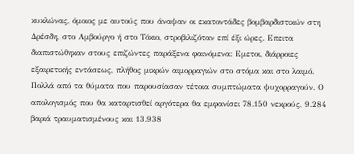κυκλώνας, όμοιος με αυτούς που άναψαν οι εκατοντάδες βομβαρδιστικών στη Δρέσδη, στο Αμβούργο ή στο Τόκιο, στροβιλιζόταν επί έξι ώρες. Επειτα διαπιστώθηκαν στους επιζώντες παράξενα φαινόμενα: Εμετοι, διάρροιες εξαιρετικής εντάσεως, πλήθος μικρών αιμορραγιών στο στόμα και στο λαιμό. Πολλά από τα θύματα που παρουσίασαν τέτοια συμπτώματα ψυχορραγούν. Ο απολογισμός που θα καταρτισθεί αργότερα θα εμφανίσει 78.150 νεκρούς, 9.284 βαριά τραυματισμένους και 13.938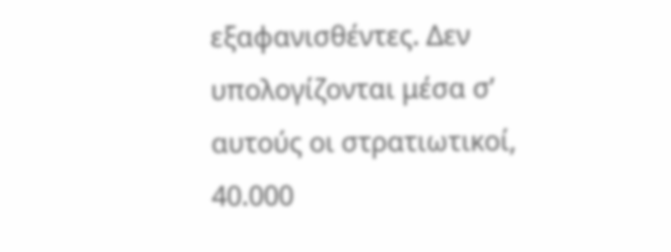εξαφανισθέντες. Δεν υπολογίζονται μέσα σ’ αυτούς οι στρατιωτικοί, 40.000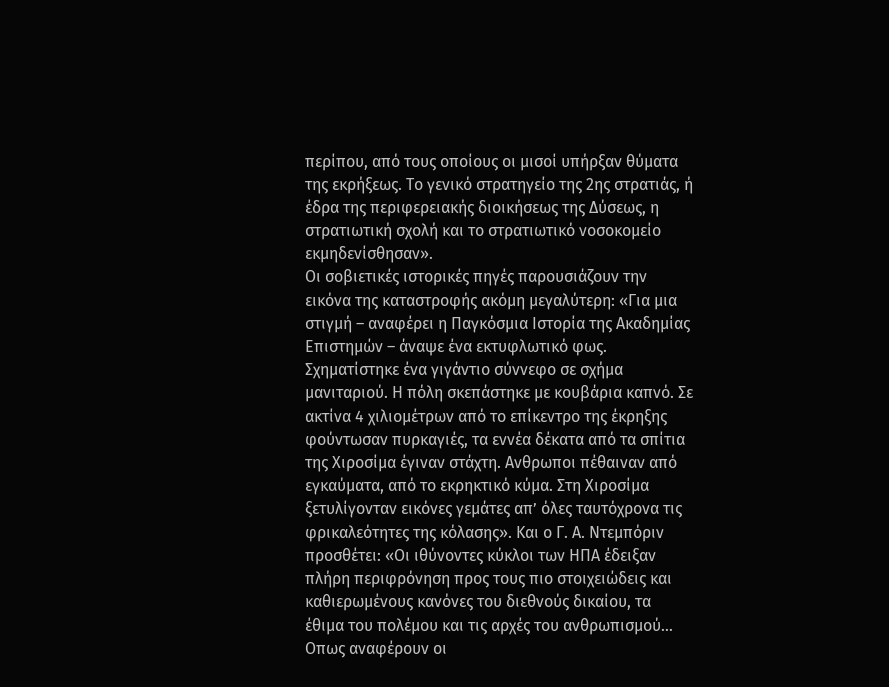περίπου, από τους οποίους οι μισοί υπήρξαν θύματα της εκρήξεως. Το γενικό στρατηγείο της 2ης στρατιάς, ή έδρα της περιφερειακής διοικήσεως της Δύσεως, η στρατιωτική σχολή και το στρατιωτικό νοσοκομείο εκμηδενίσθησαν».
Οι σοβιετικές ιστορικές πηγές παρουσιάζουν την εικόνα της καταστροφής ακόμη μεγαλύτερη: «Για μια στιγμή – αναφέρει η Παγκόσμια Ιστορία της Ακαδημίας Επιστημών – άναψε ένα εκτυφλωτικό φως. Σχηματίστηκε ένα γιγάντιο σύννεφο σε σχήμα μανιταριού. Η πόλη σκεπάστηκε με κουβάρια καπνό. Σε ακτίνα 4 χιλιομέτρων από το επίκεντρο της έκρηξης φούντωσαν πυρκαγιές, τα εννέα δέκατα από τα σπίτια της Χιροσίμα έγιναν στάχτη. Ανθρωποι πέθαιναν από εγκαύματα, από το εκρηκτικό κύμα. Στη Χιροσίμα ξετυλίγονταν εικόνες γεμάτες απ’ όλες ταυτόχρονα τις φρικαλεότητες της κόλασης». Και ο Γ. Α. Ντεμπόριν προσθέτει: «Οι ιθύνοντες κύκλοι των ΗΠΑ έδειξαν πλήρη περιφρόνηση προς τους πιο στοιχειώδεις και καθιερωμένους κανόνες του διεθνούς δικαίου, τα έθιμα του πολέμου και τις αρχές του ανθρωπισμού… Οπως αναφέρουν οι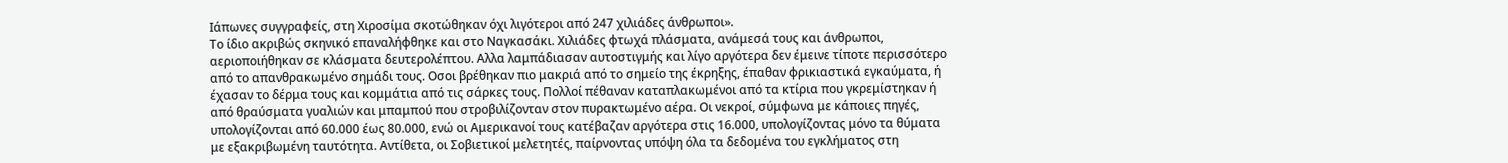Ιάπωνες συγγραφείς, στη Χιροσίμα σκοτώθηκαν όχι λιγότεροι από 247 χιλιάδες άνθρωποι».
Το ίδιο ακριβώς σκηνικό επαναλήφθηκε και στο Ναγκασάκι. Χιλιάδες φτωχά πλάσματα, ανάμεσά τους και άνθρωποι, αεριοποιήθηκαν σε κλάσματα δευτερολέπτου. Αλλα λαμπάδιασαν αυτοστιγμής και λίγο αργότερα δεν έμεινε τίποτε περισσότερο από το απανθρακωμένο σημάδι τους. Οσοι βρέθηκαν πιο μακριά από το σημείο της έκρηξης, έπαθαν φρικιαστικά εγκαύματα, ή έχασαν το δέρμα τους και κομμάτια από τις σάρκες τους. Πολλοί πέθαναν καταπλακωμένοι από τα κτίρια που γκρεμίστηκαν ή από θραύσματα γυαλιών και μπαμπού που στροβιλίζονταν στον πυρακτωμένο αέρα. Οι νεκροί, σύμφωνα με κάποιες πηγές, υπολογίζονται από 60.000 έως 80.000, ενώ οι Αμερικανοί τους κατέβαζαν αργότερα στις 16.000, υπολογίζοντας μόνο τα θύματα με εξακριβωμένη ταυτότητα. Αντίθετα, οι Σοβιετικοί μελετητές, παίρνοντας υπόψη όλα τα δεδομένα του εγκλήματος στη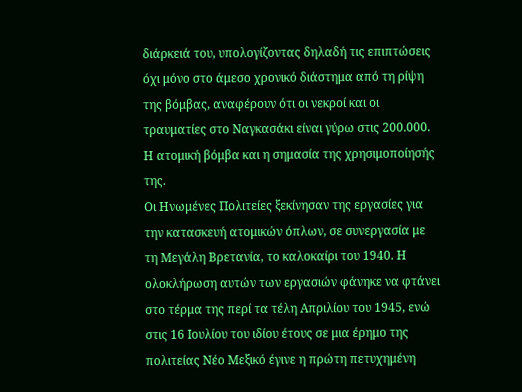διάρκειά του, υπολογίζοντας δηλαδή τις επιπτώσεις όχι μόνο στο άμεσο χρονικό διάστημα από τη ρίψη της βόμβας, αναφέρουν ότι οι νεκροί και οι τραυματίες στο Ναγκασάκι είναι γύρω στις 200.000.
Η ατομική βόμβα και η σημασία της χρησιμοποίησής της.
Οι Ηνωμένες Πολιτείες ξεκίνησαν της εργασίες για την κατασκευή ατομικών όπλων, σε συνεργασία με τη Μεγάλη Βρετανία, το καλοκαίρι του 1940. Η ολοκλήρωση αυτών των εργασιών φάνηκε να φτάνει στο τέρμα της περί τα τέλη Απριλίου του 1945, ενώ στις 16 Ιουλίου του ιδίου έτους σε μια έρημο της πολιτείας Νέο Μεξικό έγινε η πρώτη πετυχημένη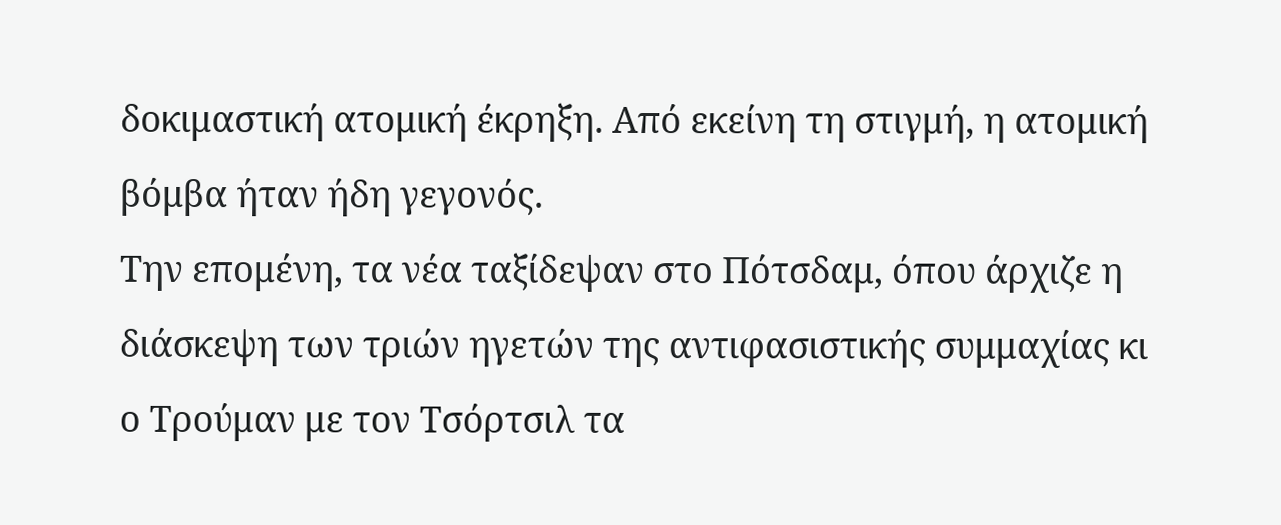δοκιμαστική ατομική έκρηξη. Από εκείνη τη στιγμή, η ατομική βόμβα ήταν ήδη γεγονός.
Την επομένη, τα νέα ταξίδεψαν στο Πότσδαμ, όπου άρχιζε η διάσκεψη των τριών ηγετών της αντιφασιστικής συμμαχίας κι ο Τρούμαν με τον Τσόρτσιλ τα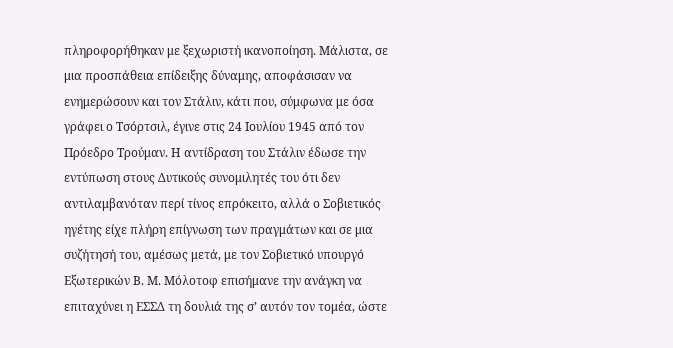πληροφορήθηκαν με ξεχωριστή ικανοποίηση. Μάλιστα, σε μια προσπάθεια επίδειξης δύναμης, αποφάσισαν να ενημερώσουν και τον Στάλιν, κάτι που, σύμφωνα με όσα γράφει ο Τσόρτσιλ, έγινε στις 24 Ιουλίου 1945 από τον Πρόεδρο Τρούμαν. Η αντίδραση του Στάλιν έδωσε την εντύπωση στους Δυτικούς συνομιλητές του ότι δεν αντιλαμβανόταν περί τίνος επρόκειτο, αλλά ο Σοβιετικός ηγέτης είχε πλήρη επίγνωση των πραγμάτων και σε μια συζήτησή του, αμέσως μετά, με τον Σοβιετικό υπουργό Εξωτερικών Β. Μ. Μόλοτοφ επισήμανε την ανάγκη να επιταχύνει η ΕΣΣΔ τη δουλιά της σ’ αυτόν τον τομέα, ώστε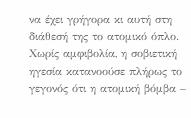να έχει γρήγορα κι αυτή στη διάθεσή της το ατομικό όπλο.
Χωρίς αμφιβολία, η σοβιετική ηγεσία κατανοούσε πλήρως το γεγονός ότι η ατομική βόμβα –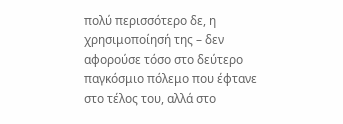πολύ περισσότερο δε, η χρησιμοποίησή της – δεν αφορούσε τόσο στο δεύτερο παγκόσμιο πόλεμο που έφτανε στο τέλος του, αλλά στο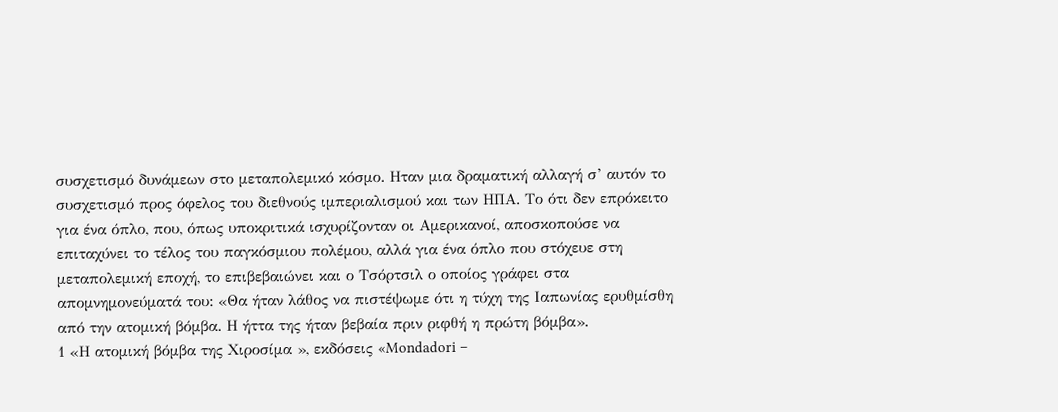συσχετισμό δυνάμεων στο μεταπολεμικό κόσμο. Ηταν μια δραματική αλλαγή σ’ αυτόν το συσχετισμό προς όφελος του διεθνούς ιμπεριαλισμού και των ΗΠΑ. Το ότι δεν επρόκειτο για ένα όπλο, που, όπως υποκριτικά ισχυρίζονταν οι Αμερικανοί, αποσκοπούσε να επιταχύνει το τέλος του παγκόσμιου πολέμου, αλλά για ένα όπλο που στόχευε στη μεταπολεμική εποχή, το επιβεβαιώνει και ο Τσόρτσιλ ο οποίος γράφει στα απομνημονεύματά του: «Θα ήταν λάθος να πιστέψωμε ότι η τύχη της Ιαπωνίας ερυθμίσθη από την ατομική βόμβα. Η ήττα της ήταν βεβαία πριν ριφθή η πρώτη βόμβα».
1 «Η ατομική βόμβα της Χιροσίμα », εκδόσεις «Mondadori –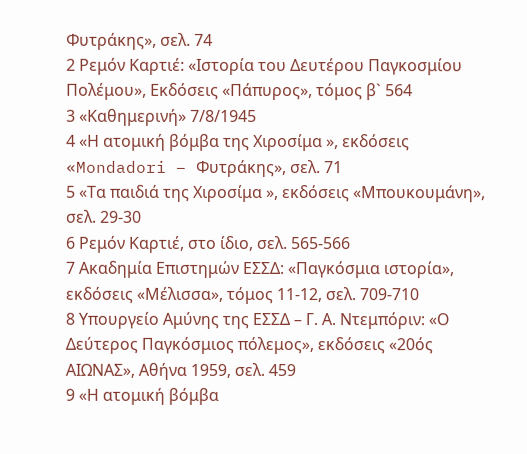Φυτράκης», σελ. 74
2 Ρεμόν Καρτιέ: «Ιστορία του Δευτέρου Παγκοσμίου Πολέμου», Εκδόσεις «Πάπυρος», τόμος β` 564
3 «Καθημερινή» 7/8/1945
4 «Η ατομική βόμβα της Χιροσίμα », εκδόσεις «Mondadori – Φυτράκης», σελ. 71
5 «Τα παιδιά της Χιροσίμα », εκδόσεις «Μπουκουμάνη», σελ. 29-30
6 Ρεμόν Καρτιέ, στο ίδιο, σελ. 565-566
7 Ακαδημία Επιστημών ΕΣΣΔ: «Παγκόσμια ιστορία», εκδόσεις «Μέλισσα», τόμος 11-12, σελ. 709-710
8 Υπουργείο Αμύνης της ΕΣΣΔ – Γ. Α. Ντεμπόριν: «Ο Δεύτερος Παγκόσμιος πόλεμος», εκδόσεις «20ός ΑΙΩΝΑΣ», Αθήνα 1959, σελ. 459
9 «Η ατομική βόμβα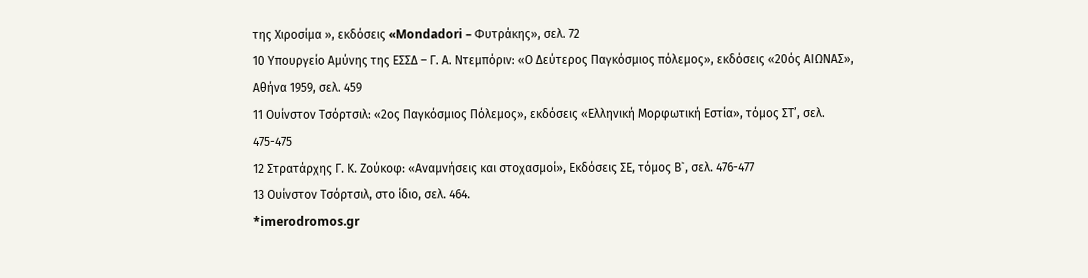της Χιροσίμα », εκδόσεις «Mondadori – Φυτράκης», σελ. 72
10 Υπουργείο Αμύνης της ΕΣΣΔ – Γ. Α. Ντεμπόριν: «Ο Δεύτερος Παγκόσμιος πόλεμος», εκδόσεις «20ός ΑΙΩΝΑΣ», Αθήνα 1959, σελ. 459
11 Ουίνστον Τσόρτσιλ: «2ος Παγκόσμιος Πόλεμος», εκδόσεις «Ελληνική Μορφωτική Εστία», τόμος ΣΤ’, σελ. 475-475
12 Στρατάρχης Γ. Κ. Ζούκοφ: «Αναμνήσεις και στοχασμοί», Εκδόσεις ΣΕ, τόμος Β`, σελ. 476-477
13 Ουίνστον Τσόρτσιλ, στο ίδιο, σελ. 464.
*imerodromos.gr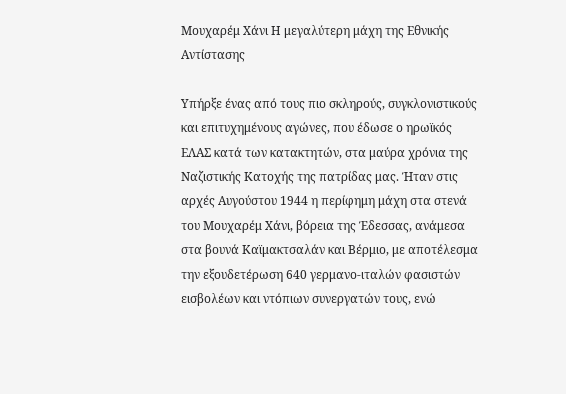Μουχαρέμ Χάνι Η μεγαλύτερη μάχη της Εθνικής Αντίστασης

Υπήρξε ένας από τους πιο σκληρούς, συγκλονιστικούς και επιτυχημένους αγώνες, που έδωσε ο ηρωϊκός ΕΛΑΣ κατά των κατακτητών, στα μαύρα χρόνια της Ναζιστικής Κατοχής της πατρίδας μας. Ήταν στις αρχές Αυγούστου 1944 η περίφημη μάχη στα στενά του Μουχαρέμ Χάνι, βόρεια της Έδεσσας, ανάμεσα στα βουνά Καϊμακτσαλάν και Βέρμιο, με αποτέλεσμα την εξουδετέρωση 640 γερμανο-ιταλών φασιστών εισβολέων και ντόπιων συνεργατών τους, ενώ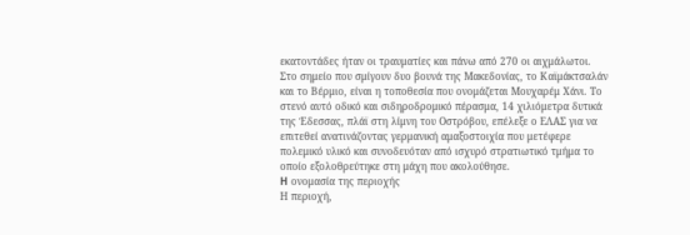εκατοντάδες ήταν οι τραυματίες και πάνω από 270 οι αιχμάλωτοι.
Στο σημείο που σμίγουν δυο βουνά της Μακεδονίας, το Καϊμάκτσαλάν και το Βέρμιο, είναι η τοποθεσία που ονομάζεται Μουχαρέμ Χάνι. Το στενό αυτό οδικό και σιδηροδρομικό πέρασμα, 14 χιλιόμετρα δυτικά της Έδεσσας, πλάϊ στη λίμνη του Οστρόβου, επέλεξε ο ΕΛΑΣ για να επιτεθεί ανατινάζοντας γερμανική αμαξοστοιχία που μετέφερε πολεμικό υλικό και συνοδευόταν από ισχυρό στρατιωτικό τμήμα το οποίο εξολοθρεύτηκε στη μάχη που ακολούθησε.
H ονομασία της περιοχής
Η περιοχή,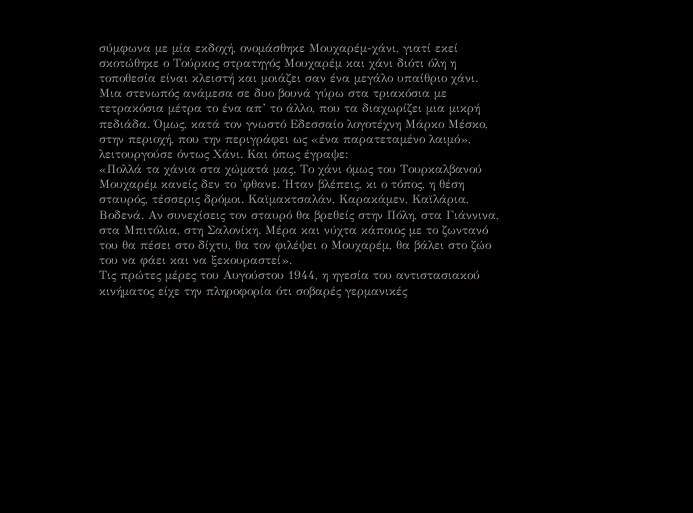σύμφωνα με μία εκδοχή, ονομάσθηκε Μουχαρέμ-χάνι, γιατί εκεί σκοτώθηκε ο Τούρκος στρατηγός Μουχαρέμ και χάνι διότι όλη η τοποθεσία είναι κλειστή και μοιάζει σαν ένα μεγάλο υπαίθριο χάνι. Μια στενωπός ανάμεσα σε δυο βουνά γύρω στα τριακόσια με τετρακόσια μέτρα το ένα απ’ το άλλο, που τα διαχωρίζει μια μικρή πεδιάδα. Όμως, κατά τον γνωστό Εδεσσαίο λογοτέχνη Μάρκο Μέσκο, στην περιοχή, που την περιγράφει ως «ένα παρατεταμένο λαιμό», λειτουργούσε όντως Χάνι. Και όπως έγραψε:
«Πολλά τα χάνια στα χώματά μας. Το χάνι όμως του Τουρκαλβανού Μουχαρέμ κανείς δεν το 'φθανε. Ήταν βλέπεις, κι ο τόπος, η θέση σταυρός, τέσσερις δρόμοι. Καϊμακτσαλάν, Καρακάμεν, Καϊλάρια, Βοδενά. Αν συνεχίσεις τον σταυρό θα βρεθείς στην Πόλη, στα Γιάννινα, στα Μπιτόλια, στη Σαλονίκη. Μέρα και νύχτα κάποιος με το ζωντανό του θα πέσει στο δίχτυ, θα τον φιλέψει ο Μουχαρέμ, θα βάλει στο ζώο του να φάει και να ξεκουραστεί».
Τις πρώτες μέρες του Αυγούστου 1944, η ηγεσία του αντιστασιακού κινήματος είχε την πληροφορία ότι σοβαρές γερμανικές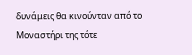δυνάμεις θα κινούνταν από το Μοναστήρι της τότε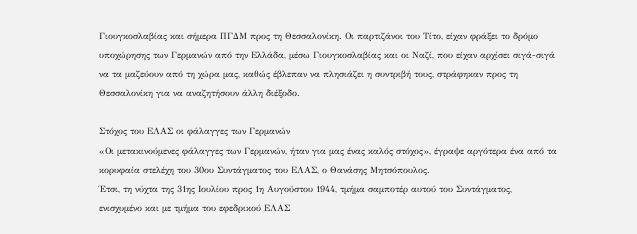Γιουγκοσλαβίας και σήμερα ΠΓΔΜ προς τη Θεσσαλονίκη. Οι παρτιζάνοι του Τίτο, είχαν φράξει το δρόμο υποχώρησης των Γερμανών από την Ελλάδα, μέσω Γιουγκοσλαβίας και οι Ναζί, που είχαν αρχίσει σιγά-σιγά να τα μαζεύουν από τη χώρα μας, καθώς έβλεπαν να πλησιάζει η συντριβή τους, στράφηκαν προς τη Θεσσαλονίκη για να αναζητήσουν άλλη διέξοδο.

Στόχος του ΕΛΑΣ οι φάλαγγες των Γερμανών
«Οι μετακινούμενες φάλαγγες των Γερμανών, ήταν για μας ένας καλός στόχος», έγραψε αργότερα ένα από τα κορυφαία στελέχη του 30ου Συντάγματος του ΕΛΑΣ, ο Θανάσης Μητσόπουλος.
Έτσι, τη νύχτα της 31ης Ιουλίου προς 1η Αυγούστου 1944, τμήμα σαμποτέρ αυτού του Συντάγματος, ενισχυμένο και με τμήμα του εφεδρικού ΕΛΑΣ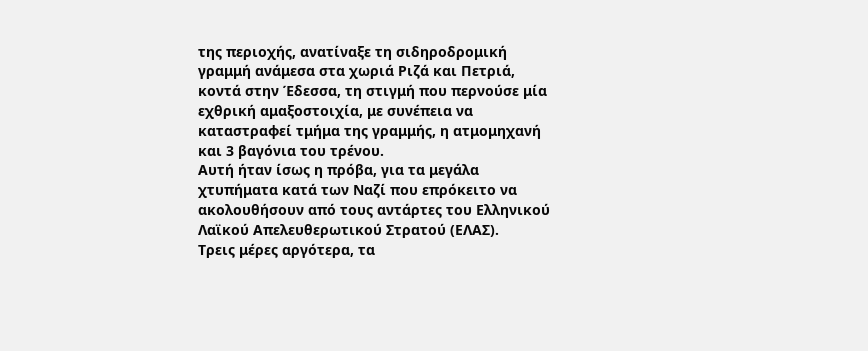της περιοχής, ανατίναξε τη σιδηροδρομική γραμμή ανάμεσα στα χωριά Ριζά και Πετριά, κοντά στην Έδεσσα, τη στιγμή που περνούσε μία εχθρική αμαξοστοιχία, με συνέπεια να καταστραφεί τμήμα της γραμμής, η ατμομηχανή και 3 βαγόνια του τρένου.
Αυτή ήταν ίσως η πρόβα, για τα μεγάλα χτυπήματα κατά των Ναζί που επρόκειτο να ακολουθήσουν από τους αντάρτες του Ελληνικού Λαϊκού Απελευθερωτικού Στρατού (ΕΛΑΣ).
Τρεις μέρες αργότερα, τα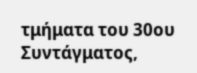τμήματα του 30ου Συντάγματος,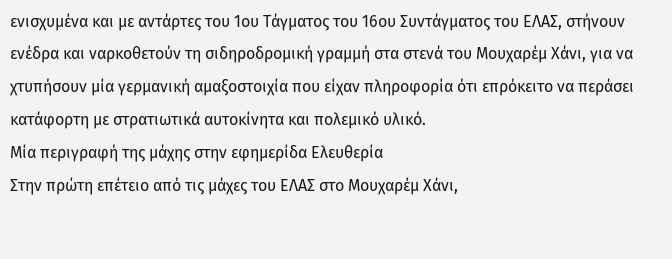ενισχυμένα και με αντάρτες του 1ου Τάγματος του 16ου Συντάγματος του ΕΛΑΣ, στήνουν ενέδρα και ναρκοθετούν τη σιδηροδρομική γραμμή στα στενά του Μουχαρέμ Χάνι, για να χτυπήσουν μία γερμανική αμαξοστοιχία που είχαν πληροφορία ότι επρόκειτο να περάσει κατάφορτη με στρατιωτικά αυτοκίνητα και πολεμικό υλικό.
Μία περιγραφή της μάχης στην εφημερίδα Ελευθερία
Στην πρώτη επέτειο από τις μάχες του ΕΛΑΣ στο Μουχαρέμ Χάνι,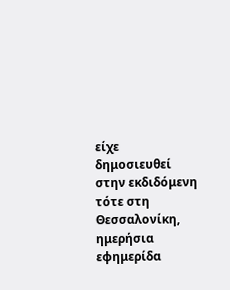είχε δημοσιευθεί στην εκδιδόμενη τότε στη Θεσσαλονίκη, ημερήσια εφημερίδα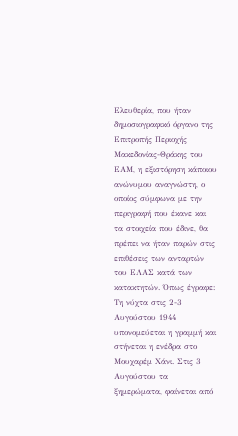Ελευθερία, που ήταν δημοσιογραφικό όργανο της Επιτροπής Περιοχής Μακεδονίας-Θράκης του ΕΑΜ, η εξιστόρηση κάποιου ανώνυμου αναγνώστη, ο οποίος σύμφωνα με την περιγραφή που έκανε και τα στοιχεία που έδινε, θα πρέπει να ήταν παρών στις επιθέσεις των ανταρτών του ΕΛΑΣ κατά των κατακτητών. Όπως έγραφε:
Τη νύχτα στις 2-3 Αυγούστου 1944 υπονομεύεται η γραμμή και στήνεται η ενέδρα στο Μουχαρέμ Χάνι. Στις 3 Αυγούστου τα ξημερώματα, φαίνεται από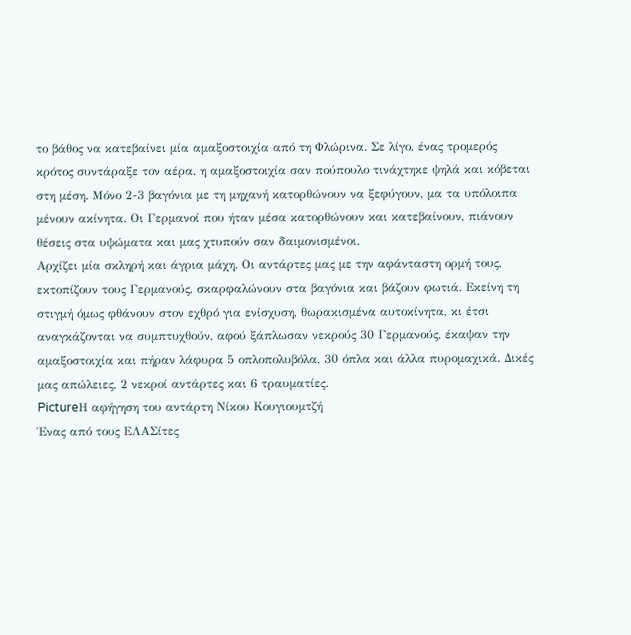το βάθος να κατεβαίνει μία αμαξοστοιχία από τη Φλώρινα. Σε λίγο, ένας τρομερός κρότος συντάραξε τον αέρα, η αμαξοστοιχία σαν πούπουλο τινάχτηκε ψηλά και κόβεται στη μέση. Μόνο 2-3 βαγόνια με τη μηχανή κατορθώνουν να ξεφύγουν, μα τα υπόλοιπα μένουν ακίνητα. Οι Γερμανοί που ήταν μέσα κατορθώνουν και κατεβαίνουν, πιάνουν θέσεις στα υψώματα και μας χτυπούν σαν δαιμονισμένοι.
Αρχίζει μία σκληρή και άγρια μάχη. Οι αντάρτες μας με την αφάνταστη ορμή τους, εκτοπίζουν τους Γερμανούς, σκαρφαλώνουν στα βαγόνια και βάζουν φωτιά. Εκείνη τη στιγμή όμως φθάνουν στον εχθρό για ενίσχυση, θωρακισμένα αυτοκίνητα, κι έτσι αναγκάζονται να συμπτυχθούν, αφού ξάπλωσαν νεκρούς 30 Γερμανούς, έκαψαν την αμαξοστοιχία και πήραν λάφυρα 5 οπλοπολυβόλα, 30 όπλα και άλλα πυρομαχικά. Δικές μας απώλειες, 2 νεκροί αντάρτες και 6 τραυματίες.
PictureΗ αφήγηση του αντάρτη Νίκου Κουγιουμτζή
Ένας από τους ΕΛΑΣίτες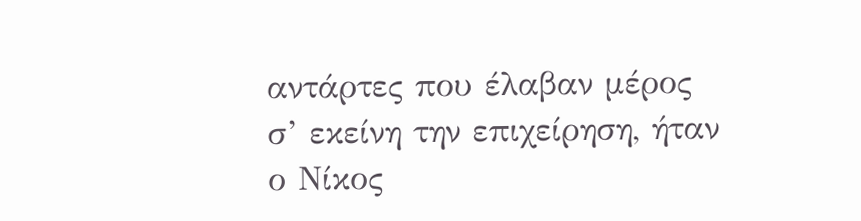αντάρτες που έλαβαν μέρος σ’ εκείνη την επιχείρηση, ήταν ο Νίκος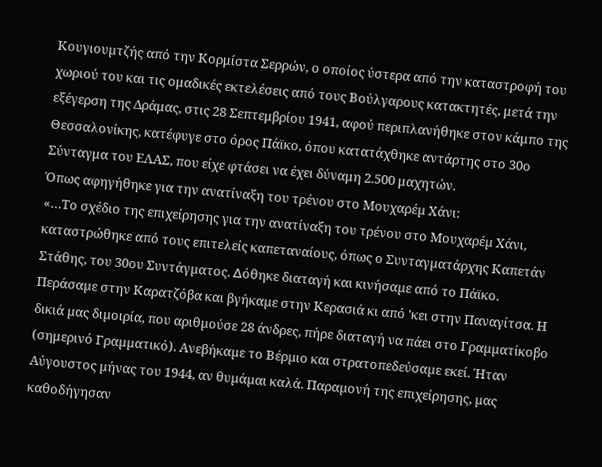Κουγιουµτζής από την Κορμίστα Σερρών, ο οποίος ύστερα από την καταστροφή του χωριού του και τις ομαδικές εκτελέσεις από τους Βούλγαρους κατακτητές, μετά την εξέγερση της Δράμας, στις 28 Σεπτεμβρίου 1941, αφού περιπλανήθηκε στον κάμπο της Θεσσαλονίκης, κατέφυγε στο όρος Πάϊκο, όπου κατατάχθηκε αντάρτης στο 30ο Σύνταγμα του ΕΛΑΣ, που είχε φτάσει να έχει δύναμη 2.500 μαχητών.
Όπως αφηγήθηκε για την ανατίναξη του τρένου στο Μουχαρέµ Χάνι:
«…Το σχέδιο της επιχείρησης για την ανατίναξη του τρένου στο Μουχαρέµ Χάνι, καταστρώθηκε από τους επιτελείς καπεταναίους, όπως ο Συνταγµατάρχης Καπετάν Στάθης, του 30ου Συντάγµατος. ∆όθηκε διαταγή και κινήσαµε από το Πάϊκο. Περάσαµε στην Καρατζόβα και βγήκαµε στην Κερασιά κι από 'κει στην Παναγίτσα. Η δικιά µας διµοιρία, που αριθµούσε 28 άνδρες, πήρε διαταγή να πάει στο Γραµµατίκοβο (σημερινό Γραµµατικό). Ανεβήκαµε το Βέρµιο και στρατοπεδεύσαµε εκεί. Ήταν Αύγουστος µήνας του 1944, αν θυµάµαι καλά. Παραµονή της επιχείρησης, µας καθοδήγησαν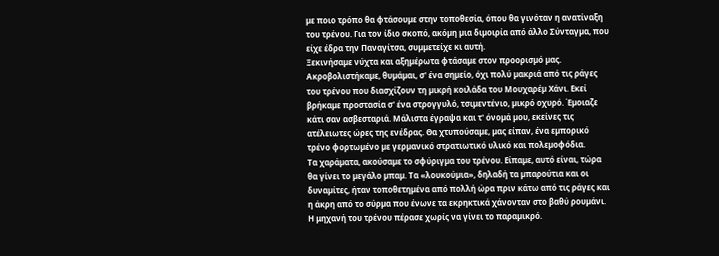µε ποιο τρόπο θα φτάσουµε στην τοποθεσία, όπου θα γινόταν η ανατίναξη του τρένου. Για τον ίδιο σκοπό, ακόµη µια διµοιρία από άλλο Σύνταγµα, που είχε έδρα την Παναγίτσα, συµµετείχε κι αυτή.
Ξεκινήσαµε νύχτα και αξηµέρωτα φτάσαµε στον προορισµό µας. Ακροβολιστήκαµε, θυµάµαι, σ' ένα σηµείο, όχι πολύ µακριά από τις ράγες του τρένου που διασχίζουν τη µικρή κοιλάδα του Μουχαρέµ Χάνι. Εκεί βρήκαµε προστασία σ' ένα στρογγυλό, τσιµεντένιο, µικρό οχυρό. Έµοιαζε κάτι σαν ασβεσταριά. Μάλιστα έγραψα και τ' όνοµά µου, εκείνες τις ατέλειωτες ώρες της ενέδρας. Θα χτυπούσαµε, µας είπαν, ένα εµπορικό τρένο φορτωµένο µε γερµανικό στρατιωτικό υλικό και πολεµοφόδια.
Τα χαράµατα, ακούσαµε το σφύριγµα του τρένου. Είπαµε, αυτό είναι, τώρα θα γίνει το µεγάλο µπαµ. Τα «λουκούµια», δηλαδή τα µπαρούτια και οι δυναµίτες, ήταν τοποθετηµένα από πολλή ώρα πριν κάτω από τις ράγες και η άκρη από το σύρµα που ένωνε τα εκρηκτικά χάνονταν στο βαθύ ρουµάνι. Η μηχανή του τρένου πέρασε χωρίς να γίνει το παραµικρό.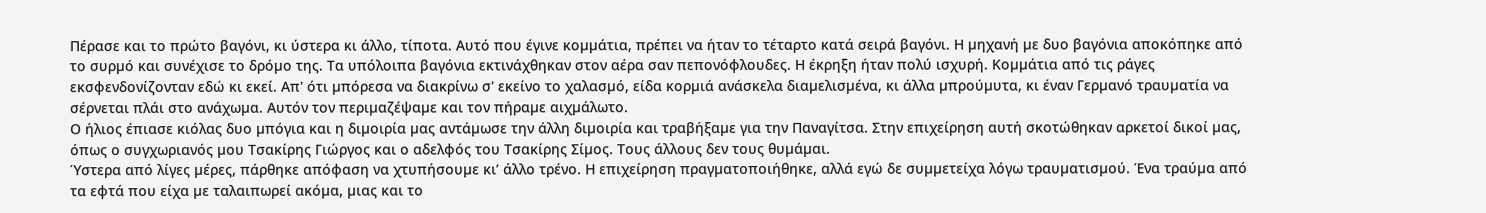Πέρασε και το πρώτο βαγόνι, κι ύστερα κι άλλο, τίποτα. Αυτό που έγινε κοµµάτια, πρέπει να ήταν το τέταρτο κατά σειρά βαγόνι. Η µηχανή µε δυο βαγόνια αποκόπηκε από το συρµό και συνέχισε το δρόµο της. Τα υπόλοιπα βαγόνια εκτινάχθηκαν στον αέρα σαν πεπονόφλουδες. Η έκρηξη ήταν πολύ ισχυρή. Κοµµάτια από τις ράγες εκσφενδονίζονταν εδώ κι εκεί. Απ' ότι µπόρεσα να διακρίνω σ' εκείνο το χαλασµό, είδα κορµιά ανάσκελα διαµελισµένα, κι άλλα µπρούµυτα, κι έναν Γερµανό τραυµατία να σέρνεται πλάι στο ανάχωµα. Αυτόν τον περιµαζέψαµε και τον πήραµε αιχµάλωτο.
Ο ήλιος έπιασε κιόλας δυο µπόγια και η διµοιρία µας αντάµωσε την άλλη διµοιρία και τραβήξαµε για την Παναγίτσα. Στην επιχείρηση αυτή σκοτώθηκαν αρκετοί δικοί µας, όπως ο συγχωριανός µου Τσακίρης Γιώργος και ο αδελφός του Τσακίρης Σίµος. Τους άλλους δεν τους θυµάµαι.
Ύστερα από λίγες µέρες, πάρθηκε απόφαση να χτυπήσουµε κι’ άλλο τρένο. Η επιχείρηση πραγµατοποιήθηκε, αλλά εγώ δε συµµετείχα λόγω τραυµατισµού. Ένα τραύµα από τα εφτά που είχα µε ταλαιπωρεί ακόµα, µιας και το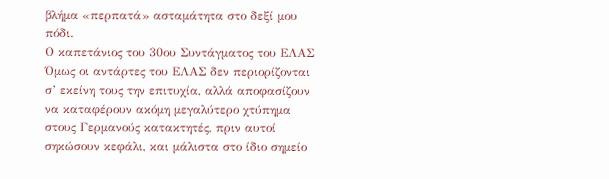βλήµα «περπατά» ασταµάτητα στο δεξί µου πόδι.
Ο καπετάνιος του 30ου Συντάγματος του ΕΛΑΣ
Όμως οι αντάρτες του ΕΛΑΣ δεν περιορίζονται σ’ εκείνη τους την επιτυχία, αλλά αποφασίζουν να καταφέρουν ακόμη μεγαλύτερο χτύπημα στους Γερμανούς κατακτητές, πριν αυτοί σηκώσουν κεφάλι, και μάλιστα στο ίδιο σημείο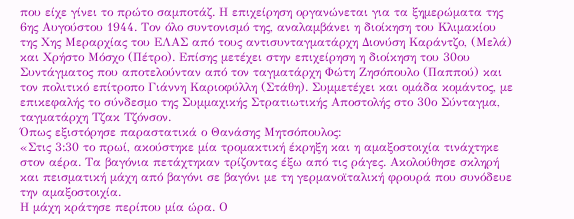που είχε γίνει το πρώτο σαμποτάζ. Η επιχείρηση οργανώνεται για τα ξημερώματα της 6ης Αυγούστου 1944. Τον όλο συντονισμό της, αναλαμβάνει η διοίκηση του Κλιμακίου της Χης Μεραρχίας του ΕΛΑΣ από τους αντισυνταγματάρχη Διονύση Καράντζο, (Μελά) και Χρήστο Μόσχο (Πέτρο). Επίσης μετέχει στην επιχείρηση η διοίκηση του 30ου Συντάγματος που αποτελούνταν από τον ταγματάρχη Φώτη Ζησόπουλο (Παππού) και τον πολιτικό επίτροπο Γιάννη Καριοφύλλη (Στάθη). Συμμετέχει και ομάδα κομάντος, με επικεφαλής το σύνδεσμο της Συμμαχικής Στρατιωτικής Αποστολής στο 30ο Σύνταγμα, ταγματάρχη Τζακ Τζόνσον.
Όπως εξιστόρησε παραστατικά ο Θανάσης Μητσόπουλος:
«Στις 3:30 το πρωί, ακούστηκε μία τρομακτική έκρηξη και η αμαξοστοιχία τινάχτηκε στον αέρα. Τα βαγόνια πετάχτηκαν τρίζοντας έξω από τις ράγες. Ακολούθησε σκληρή και πεισματική μάχη από βαγόνι σε βαγόνι με τη γερμανοϊταλική φρουρά που συνόδευε την αμαξοστοιχία.
Η μάχη κράτησε περίπου μία ώρα. Ο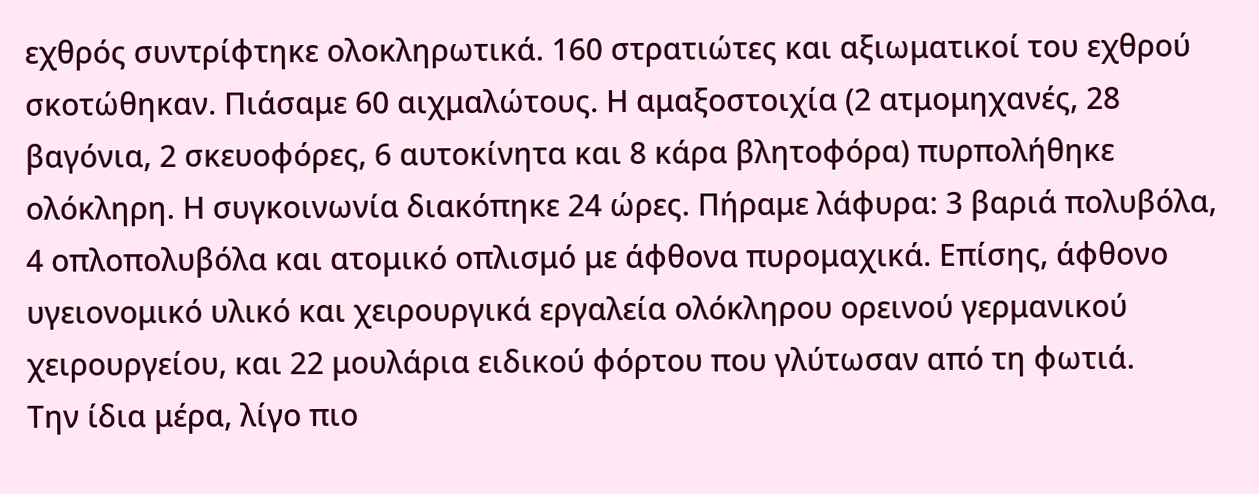εχθρός συντρίφτηκε ολοκληρωτικά. 160 στρατιώτες και αξιωματικοί του εχθρού σκοτώθηκαν. Πιάσαμε 60 αιχμαλώτους. Η αμαξοστοιχία (2 ατμομηχανές, 28 βαγόνια, 2 σκευοφόρες, 6 αυτοκίνητα και 8 κάρα βλητοφόρα) πυρπολήθηκε ολόκληρη. Η συγκοινωνία διακόπηκε 24 ώρες. Πήραμε λάφυρα: 3 βαριά πολυβόλα, 4 οπλοπολυβόλα και ατομικό οπλισμό με άφθονα πυρομαχικά. Επίσης, άφθονο υγειονομικό υλικό και χειρουργικά εργαλεία ολόκληρου ορεινού γερμανικού χειρουργείου, και 22 μουλάρια ειδικού φόρτου που γλύτωσαν από τη φωτιά.
Την ίδια μέρα, λίγο πιο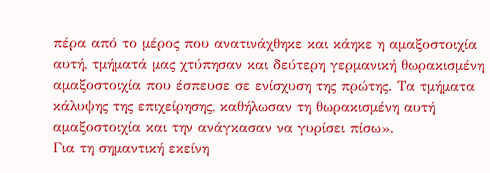πέρα από το μέρος που ανατινάχθηκε και κάηκε η αμαξοστοιχία αυτή, τμήματά μας χτύπησαν και δεύτερη γερμανική θωρακισμένη αμαξοστοιχία που έσπευσε σε ενίσχυση της πρώτης. Τα τμήματα κάλυψης της επιχείρησης, καθήλωσαν τη θωρακισμένη αυτή αμαξοστοιχία και την ανάγκασαν να γυρίσει πίσω».
Για τη σημαντική εκείνη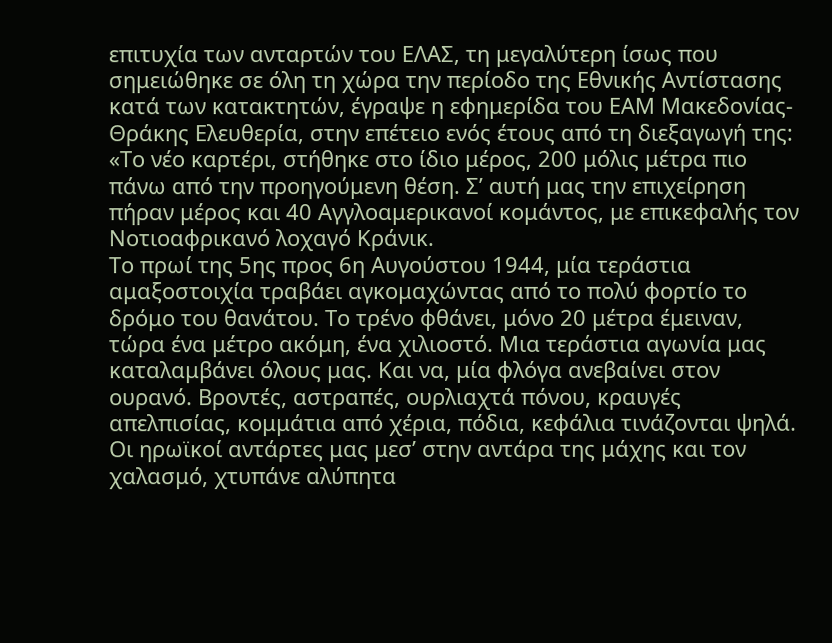επιτυχία των ανταρτών του ΕΛΑΣ, τη μεγαλύτερη ίσως που σημειώθηκε σε όλη τη χώρα την περίοδο της Εθνικής Αντίστασης κατά των κατακτητών, έγραψε η εφημερίδα του ΕΑΜ Μακεδονίας-Θράκης Ελευθερία, στην επέτειο ενός έτους από τη διεξαγωγή της:
«Το νέο καρτέρι, στήθηκε στο ίδιο μέρος, 200 μόλις μέτρα πιο πάνω από την προηγούμενη θέση. Σ’ αυτή μας την επιχείρηση πήραν μέρος και 40 Αγγλοαμερικανοί κομάντος, με επικεφαλής τον Νοτιοαφρικανό λοχαγό Κράνικ.
Το πρωί της 5ης προς 6η Αυγούστου 1944, μία τεράστια αμαξοστοιχία τραβάει αγκομαχώντας από το πολύ φορτίο το δρόμο του θανάτου. Το τρένο φθάνει, μόνο 20 μέτρα έμειναν, τώρα ένα μέτρο ακόμη, ένα χιλιοστό. Μια τεράστια αγωνία μας καταλαμβάνει όλους μας. Και να, μία φλόγα ανεβαίνει στον ουρανό. Βροντές, αστραπές, ουρλιαχτά πόνου, κραυγές απελπισίας, κομμάτια από χέρια, πόδια, κεφάλια τινάζονται ψηλά. Οι ηρωϊκοί αντάρτες μας μεσ’ στην αντάρα της μάχης και τον χαλασμό, χτυπάνε αλύπητα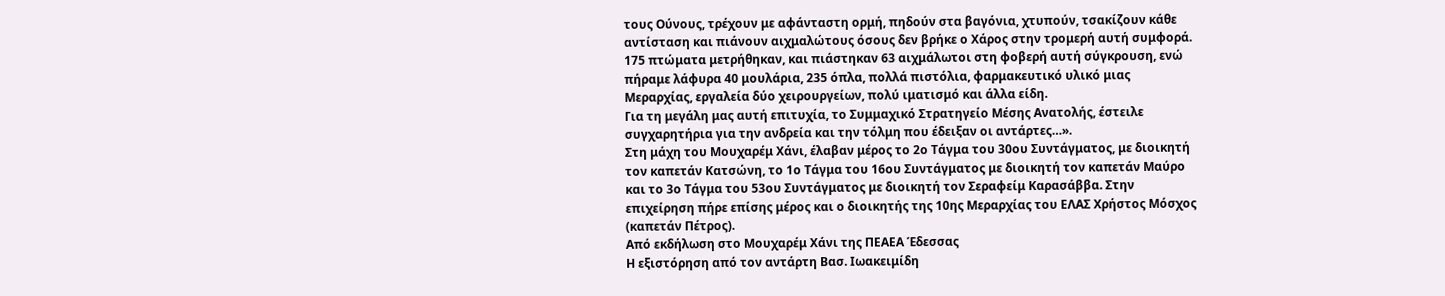τους Ούνους, τρέχουν με αφάνταστη ορμή, πηδούν στα βαγόνια, χτυπούν, τσακίζουν κάθε αντίσταση και πιάνουν αιχμαλώτους όσους δεν βρήκε ο Χάρος στην τρομερή αυτή συμφορά. 175 πτώματα μετρήθηκαν, και πιάστηκαν 63 αιχμάλωτοι στη φοβερή αυτή σύγκρουση, ενώ πήραμε λάφυρα 40 μουλάρια, 235 όπλα, πολλά πιστόλια, φαρμακευτικό υλικό μιας Μεραρχίας, εργαλεία δύο χειρουργείων, πολύ ιματισμό και άλλα είδη.
Για τη μεγάλη μας αυτή επιτυχία, το Συμμαχικό Στρατηγείο Μέσης Ανατολής, έστειλε συγχαρητήρια για την ανδρεία και την τόλμη που έδειξαν οι αντάρτες…».
Στη μάχη του Μουχαρέμ Χάνι, έλαβαν μέρος το 2ο Τάγμα του 30ου Συντάγματος, με διοικητή τον καπετάν Κατσώνη, το 1ο Τάγμα του 16ου Συντάγματος με διοικητή τον καπετάν Μαύρο και το 3ο Τάγμα του 53ου Συντάγματος με διοικητή τον Σεραφείμ Καρασάββα. Στην επιχείρηση πήρε επίσης μέρος και ο διοικητής της 10ης Μεραρχίας του ΕΛΑΣ Χρήστος Μόσχος (καπετάν Πέτρος).
Από εκδήλωση στο Μουχαρέμ Χάνι της ΠΕΑΕΑ Έδεσσας
Η εξιστόρηση από τον αντάρτη Βασ. Ιωακειμίδη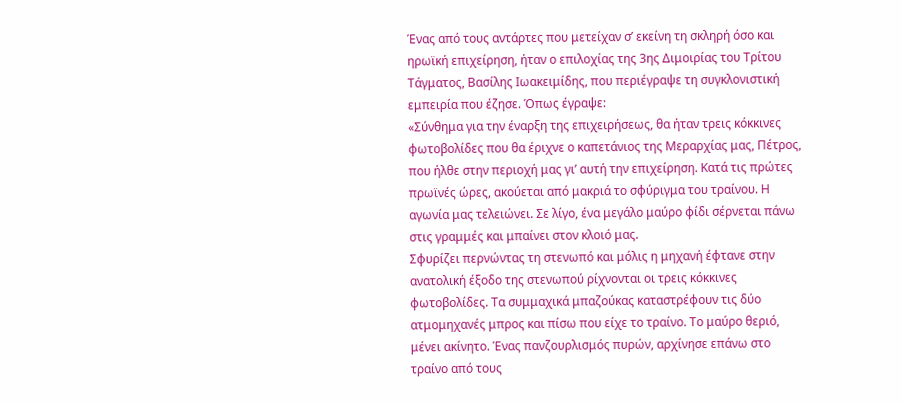Ένας από τους αντάρτες που μετείχαν σ’ εκείνη τη σκληρή όσο και ηρωϊκή επιχείρηση, ήταν ο επιλοχίας της 3ης Διμοιρίας του Τρίτου Τάγματος, Βασίλης Ιωακειμίδης, που περιέγραψε τη συγκλονιστική εμπειρία που έζησε. Όπως έγραψε:
«Σύνθημα για την έναρξη της επιχειρήσεως, θα ήταν τρεις κόκκινες φωτοβολίδες που θα έριχνε ο καπετάνιος της Μεραρχίας μας, Πέτρος, που ήλθε στην περιοχή μας γι’ αυτή την επιχείρηση. Κατά τις πρώτες πρωϊνές ώρες, ακούεται από μακριά το σφύριγμα του τραίνου. Η αγωνία μας τελειώνει. Σε λίγο, ένα μεγάλο μαύρο φίδι σέρνεται πάνω στις γραμμές και μπαίνει στον κλοιό μας.
Σφυρίζει περνώντας τη στενωπό και μόλις η μηχανή έφτανε στην ανατολική έξοδο της στενωπού ρίχνονται οι τρεις κόκκινες φωτοβολίδες. Τα συμμαχικά μπαζούκας καταστρέφουν τις δύο ατμομηχανές μπρος και πίσω που είχε το τραίνο. Το μαύρο θεριό, μένει ακίνητο. Ένας πανζουρλισμός πυρών, αρχίνησε επάνω στο τραίνο από τους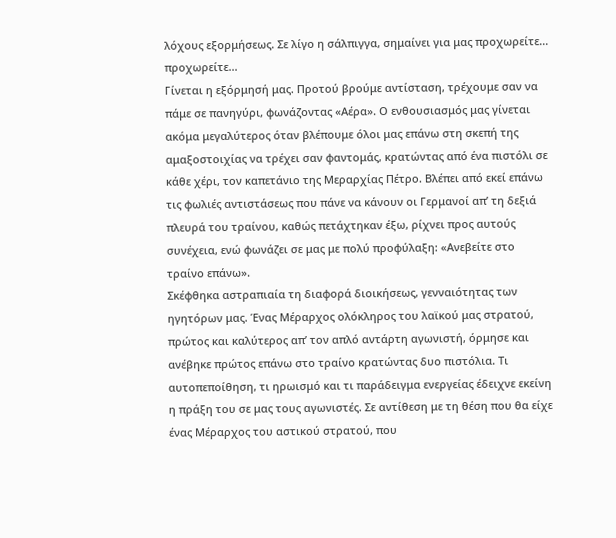λόχους εξορμήσεως. Σε λίγο η σάλπιγγα, σημαίνει για μας προχωρείτε... προχωρείτε...
Γίνεται η εξόρμησή μας. Προτού βρούμε αντίσταση, τρέχουμε σαν να πάμε σε πανηγύρι, φωνάζοντας «Αέρα». Ο ενθουσιασμός μας γίνεται ακόμα μεγαλύτερος όταν βλέπουμε όλοι μας επάνω στη σκεπή της αμαξοστοιχίας να τρέχει σαν φαντομάς, κρατώντας από ένα πιστόλι σε κάθε χέρι, τον καπετάνιο της Μεραρχίας Πέτρο. Βλέπει από εκεί επάνω τις φωλιές αντιστάσεως που πάνε να κάνουν οι Γερμανοί απ’ τη δεξιά πλευρά του τραίνου, καθώς πετάχτηκαν έξω, ρίχνει προς αυτούς συνέχεια, ενώ φωνάζει σε μας με πολύ προφύλαξη: «Ανεβείτε στο τραίνο επάνω».
Σκέφθηκα αστραπιαία τη διαφορά διοικήσεως, γενναιότητας των ηγητόρων μας. Ένας Μέραρχος ολόκληρος του λαϊκού μας στρατού, πρώτος και καλύτερος απ’ τον απλό αντάρτη αγωνιστή, όρμησε και ανέβηκε πρώτος επάνω στο τραίνο κρατώντας δυο πιστόλια. Τι αυτοπεποίθηση, τι ηρωισμό και τι παράδειγμα ενεργείας έδειχνε εκείνη η πράξη του σε μας τους αγωνιστές. Σε αντίθεση με τη θέση που θα είχε ένας Μέραρχος του αστικού στρατού, που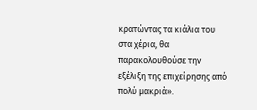κρατώντας τα κιάλια του στα χέρια, θα παρακολουθούσε την εξέλιξη της επιχείρησης από πολύ μακριά».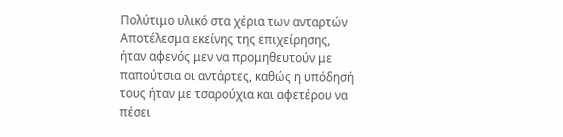Πολύτιμο υλικό στα χέρια των ανταρτών
Αποτέλεσμα εκείνης της επιχείρησης, ήταν αφενός μεν να προμηθευτούν με παπούτσια οι αντάρτες, καθώς η υπόδησή τους ήταν με τσαρούχια και αφετέρου να πέσει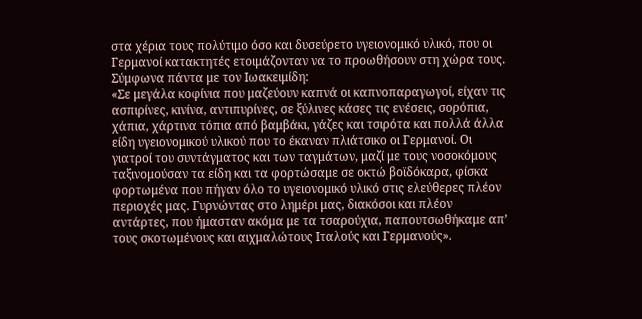στα χέρια τους πολύτιμο όσο και δυσεύρετο υγειονομικό υλικό, που οι Γερμανοί κατακτητές ετοιμάζονταν να το προωθήσουν στη χώρα τους. Σύμφωνα πάντα με τον Ιωακειμίδη:
«Σε μεγάλα κοφίνια που μαζεύουν καπνά οι καπνοπαραγωγοί, είχαν τις ασπιρίνες, κινίνα, αντιπυρίνες, σε ξύλινες κάσες τις ενέσεις, σορόπια, χάπια, χάρτινα τόπια από βαμβάκι, γάζες και τσιρότα και πολλά άλλα είδη υγειονομικού υλικού που το έκαναν πλιάτσικο οι Γερμανοί. Οι γιατροί του συντάγματος και των ταγμάτων, μαζί με τους νοσοκόμους ταξινομούσαν τα είδη και τα φορτώσαμε σε οκτώ βοϊδόκαρα, φίσκα φορτωμένα που πήγαν όλο το υγειονομικό υλικό στις ελεύθερες πλέον περιοχές μας. Γυρνώντας στο λημέρι μας, διακόσοι και πλέον αντάρτες, που ήμασταν ακόμα με τα τσαρούχια, παπουτσωθήκαμε απ’ τους σκοτωμένους και αιχμαλώτους Ιταλούς και Γερμανούς».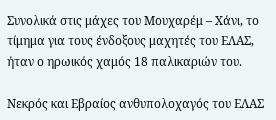Συνολικά στις μάχες του Μουχαρέμ – Χάνι, το τίμημα για τους ένδοξους μαχητές του ΕΛΑΣ, ήταν ο ηρωικός χαμός 18 παλικαριών του.

Νεκρός και Εβραίος ανθυπολοχαγός του ΕΛΑΣ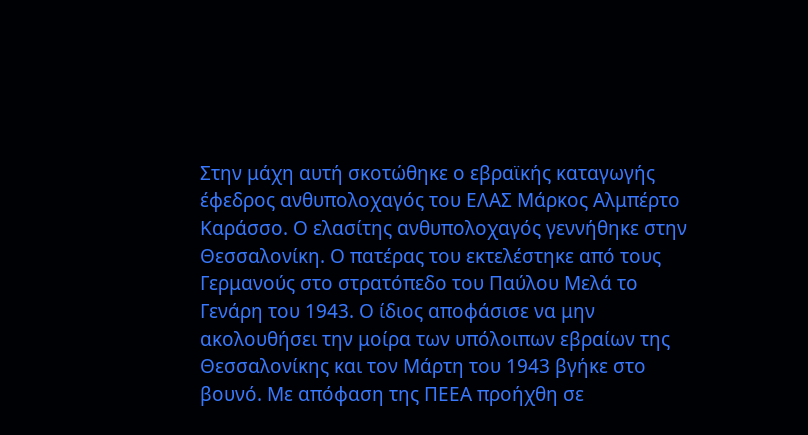Στην μάχη αυτή σκοτώθηκε ο εβραϊκής καταγωγής έφεδρος ανθυπολοχαγός του ΕΛΑΣ Μάρκος Αλμπέρτο Καράσσο. Ο ελασίτης ανθυπολοχαγός γεννήθηκε στην Θεσσαλονίκη. Ο πατέρας του εκτελέστηκε από τους Γερμανούς στο στρατόπεδο του Παύλου Μελά το Γενάρη του 1943. Ο ίδιος αποφάσισε να μην ακολουθήσει την μοίρα των υπόλοιπων εβραίων της Θεσσαλονίκης και τον Μάρτη του 1943 βγήκε στο βουνό. Με απόφαση της ΠΕΕΑ προήχθη σε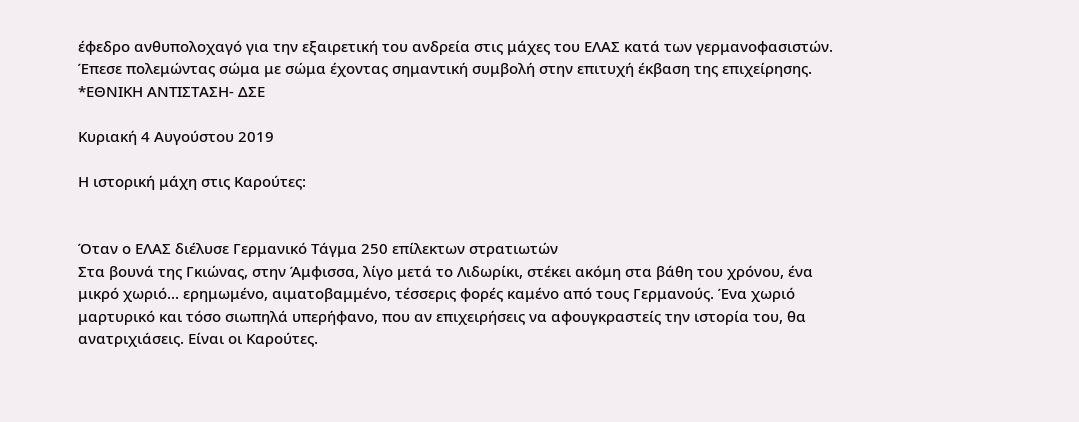έφεδρο ανθυπολοχαγό για την εξαιρετική του ανδρεία στις μάχες του ΕΛΑΣ κατά των γερμανοφασιστών. Έπεσε πολεμώντας σώμα με σώμα έχοντας σημαντική συμβολή στην επιτυχή έκβαση της επιχείρησης.
*ΕΘΝΙΚΗ ΑΝΤΙΣΤΑΣΗ- ΔΣΕ

Κυριακή 4 Αυγούστου 2019

Η ιστορική μάχη στις Καρούτες:


Όταν ο ΕΛΑΣ διέλυσε Γερμανικό Τάγμα 250 επίλεκτων στρατιωτών
Στα βουνά της Γκιώνας, στην Άμφισσα, λίγο μετά το Λιδωρίκι, στέκει ακόμη στα βάθη του χρόνου, ένα μικρό χωριό... ερημωμένο, αιματοβαμμένο, τέσσερις φορές καμένο από τους Γερμανούς. Ένα χωριό μαρτυρικό και τόσο σιωπηλά υπερήφανο, που αν επιχειρήσεις να αφουγκραστείς την ιστορία του, θα ανατριχιάσεις. Είναι οι Καρούτες.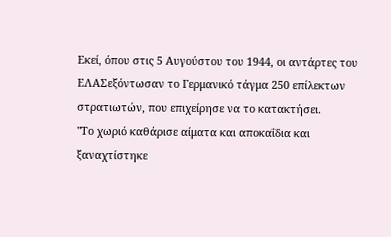Εκεί, όπου στις 5 Αυγούστου του 1944, οι αντάρτες του ΕΛΑΣεξόντωσαν το Γερμανικό τάγμα 250 επίλεκτων στρατιωτών, που επιχείρησε να το κατακτήσει.
"Το χωριό καθάρισε αίματα και αποκαΐδια και ξαναχτίστηκε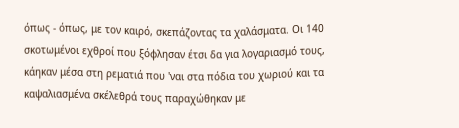όπως - όπως, με τον καιρό, σκεπάζοντας τα χαλάσματα. Οι 140 σκοτωμένοι εχθροί που ξόφλησαν έτσι δα για λογαριασμό τους, κάηκαν μέσα στη ρεματιά που 'ναι στα πόδια του χωριού και τα καψαλιασμένα σκέλεθρά τους παραχώθηκαν με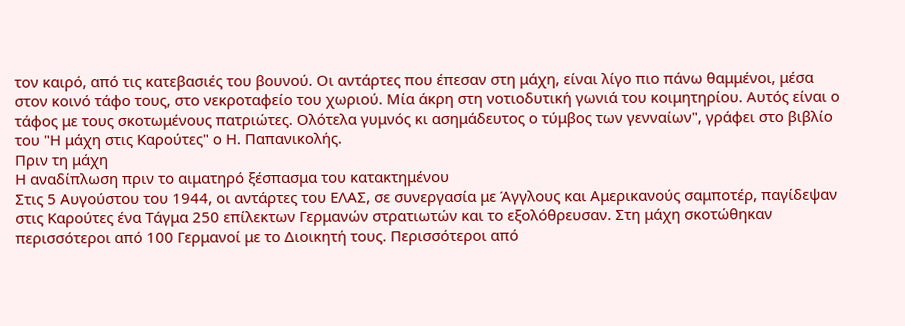τον καιρό, από τις κατεβασιές του βουνού. Οι αντάρτες που έπεσαν στη μάχη, είναι λίγο πιο πάνω θαμμένοι, μέσα στον κοινό τάφο τους, στο νεκροταφείο του χωριού. Μία άκρη στη νοτιοδυτική γωνιά του κοιμητηρίου. Αυτός είναι ο τάφος με τους σκοτωμένους πατριώτες. Ολότελα γυμνός κι ασημάδευτος ο τύμβος των γενναίων", γράφει στο βιβλίο του "Η μάχη στις Καρούτες" ο Η. Παπανικολής.
Πριν τη μάχη
Η αναδίπλωση πριν το αιματηρό ξέσπασμα του κατακτημένου
Στις 5 Αυγούστου του 1944, οι αντάρτες του ΕΛΑΣ, σε συνεργασία με Άγγλους και Αμερικανούς σαμποτέρ, παγίδεψαν στις Καρούτες ένα Τάγμα 250 επίλεκτων Γερμανών στρατιωτών και το εξολόθρευσαν. Στη μάχη σκοτώθηκαν περισσότεροι από 100 Γερμανοί με το Διοικητή τους. Περισσότεροι από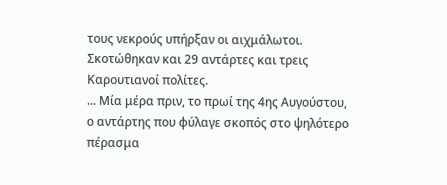τους νεκρούς υπήρξαν οι αιχμάλωτοι. Σκοτώθηκαν και 29 αντάρτες και τρεις Καρουτιανοί πολίτες.
... Μία μέρα πριν, το πρωί της 4ης Αυγούστου, ο αντάρτης που φύλαγε σκοπός στο ψηλότερο πέρασμα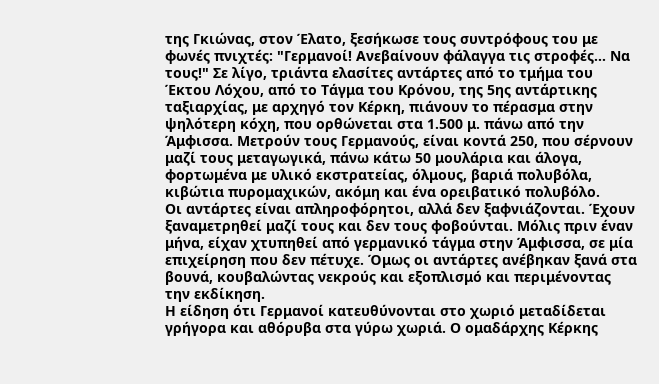της Γκιώνας, στον Έλατο, ξεσήκωσε τους συντρόφους του με φωνές πνιχτές: "Γερμανοί! Ανεβαίνουν φάλαγγα τις στροφές... Να τους!" Σε λίγο, τριάντα ελασίτες αντάρτες από το τμήμα του Έκτου Λόχου, από το Τάγμα του Κρόνου, της 5ης αντάρτικης ταξιαρχίας, με αρχηγό τον Κέρκη, πιάνουν το πέρασμα στην ψηλότερη κόχη, που ορθώνεται στα 1.500 μ. πάνω από την Άμφισσα. Μετρούν τους Γερμανούς, είναι κοντά 250, που σέρνουν μαζί τους μεταγωγικά, πάνω κάτω 50 μουλάρια και άλογα, φορτωμένα με υλικό εκστρατείας, όλμους, βαριά πολυβόλα, κιβώτια πυρομαχικών, ακόμη και ένα ορειβατικό πολυβόλο.
Οι αντάρτες είναι απληροφόρητοι, αλλά δεν ξαφνιάζονται. Έχουν ξαναμετρηθεί μαζί τους και δεν τους φοβούνται. Μόλις πριν έναν μήνα, είχαν χτυπηθεί από γερμανικό τάγμα στην Άμφισσα, σε μία επιχείρηση που δεν πέτυχε. Όμως οι αντάρτες ανέβηκαν ξανά στα βουνά, κουβαλώντας νεκρούς και εξοπλισμό και περιμένοντας την εκδίκηση.
Η είδηση ότι Γερμανοί κατευθύνονται στο χωριό μεταδίδεται γρήγορα και αθόρυβα στα γύρω χωριά. Ο ομαδάρχης Κέρκης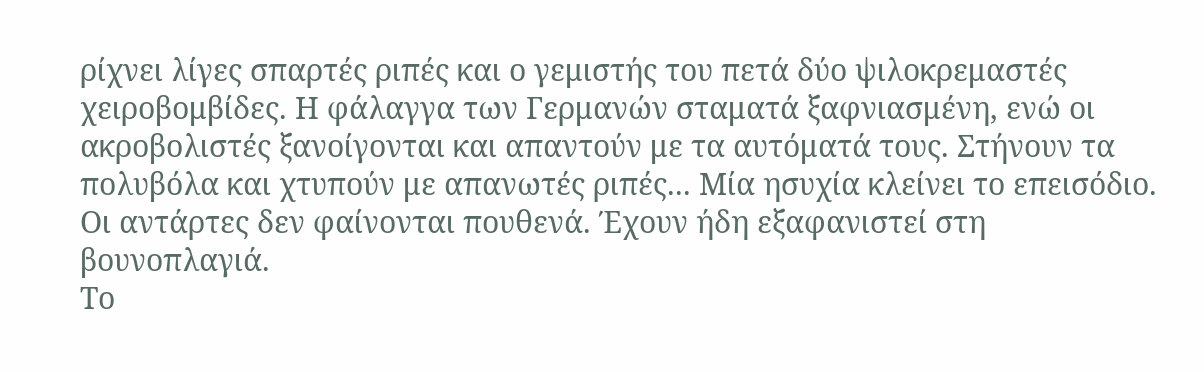ρίχνει λίγες σπαρτές ριπές και ο γεμιστής του πετά δύο ψιλοκρεμαστές χειροβομβίδες. Η φάλαγγα των Γερμανών σταματά ξαφνιασμένη, ενώ οι ακροβολιστές ξανοίγονται και απαντούν με τα αυτόματά τους. Στήνουν τα πολυβόλα και χτυπούν με απανωτές ριπές... Μία ησυχία κλείνει το επεισόδιο. Οι αντάρτες δεν φαίνονται πουθενά. Έχουν ήδη εξαφανιστεί στη βουνοπλαγιά.
Το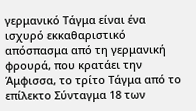γερμανικό Τάγμα είναι ένα ισχυρό εκκαθαριστικό απόσπασμα από τη γερμανική φρουρά, που κρατάει την Άμφισσα, το τρίτο Τάγμα από το επίλεκτο Σύνταγμα 18 των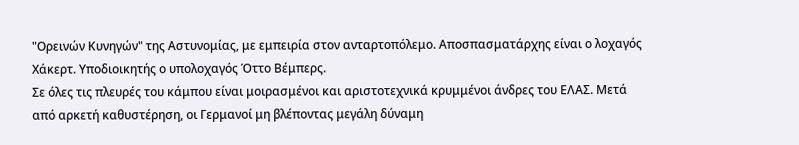"Ορεινών Κυνηγών" της Αστυνομίας, με εμπειρία στον ανταρτοπόλεμο. Αποσπασματάρχης είναι ο λοχαγός Χάκερτ. Υποδιοικητής ο υπολοχαγός Όττο Βέμπερς.
Σε όλες τις πλευρές του κάμπου είναι μοιρασμένοι και αριστοτεχνικά κρυμμένοι άνδρες του ΕΛΑΣ. Μετά από αρκετή καθυστέρηση, οι Γερμανοί μη βλέποντας μεγάλη δύναμη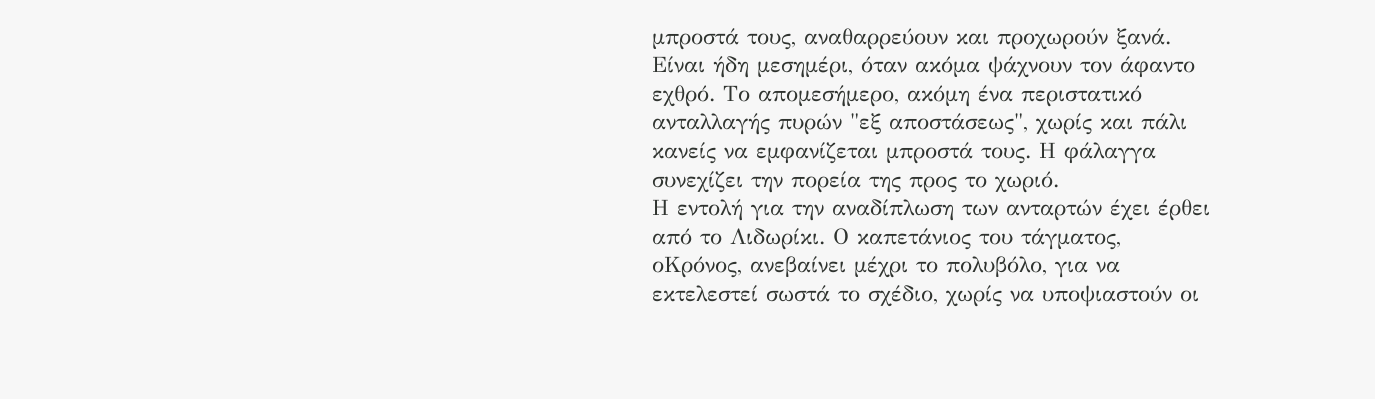μπροστά τους, αναθαρρεύουν και προχωρούν ξανά. Είναι ήδη μεσημέρι, όταν ακόμα ψάχνουν τον άφαντο εχθρό. Το απομεσήμερο, ακόμη ένα περιστατικό ανταλλαγής πυρών "εξ αποστάσεως", χωρίς και πάλι κανείς να εμφανίζεται μπροστά τους. Η φάλαγγα συνεχίζει την πορεία της προς το χωριό.
Η εντολή για την αναδίπλωση των ανταρτών έχει έρθει από το Λιδωρίκι. Ο καπετάνιος του τάγματος, οΚρόνος, ανεβαίνει μέχρι το πολυβόλο, για να εκτελεστεί σωστά το σχέδιο, χωρίς να υποψιαστούν οι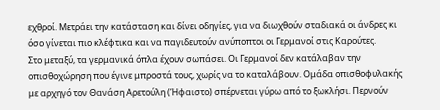εχθροί. Μετράει την κατάσταση και δίνει οδηγίες, για να διωχθούν σταδιακά οι άνδρες κι όσο γίνεται πιο κλέφτικα και να παγιδευτούν ανύποπτοι οι Γερμανοί στις Καρούτες.
Στο μεταξύ, τα γερμανικά όπλα έχουν σωπάσει. Οι Γερμανοί δεν κατάλαβαν την οπισθοχώρηση που έγινε μπροστά τους, χωρίς να το καταλάβουν. Ομάδα οπισθοφυλακής με αρχηγό τον Θανάση Αρετούλη (Ήφαιστο) σπέρνεται γύρω από το ξωκλήσι. Περνούν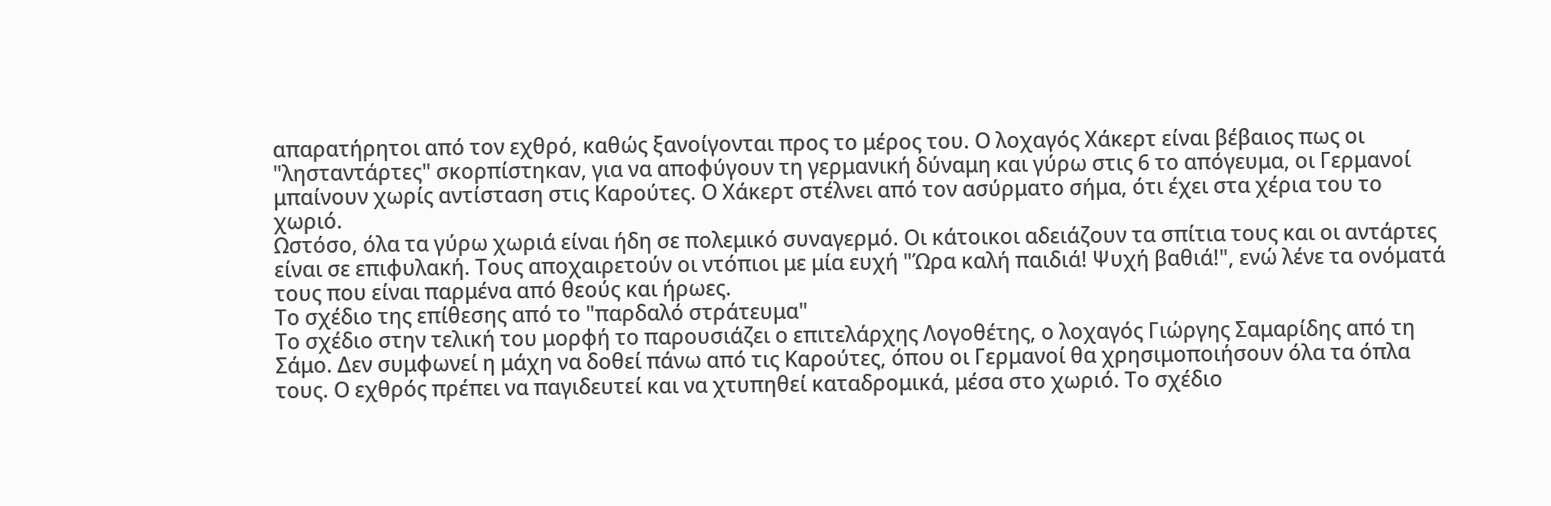απαρατήρητοι από τον εχθρό, καθώς ξανοίγονται προς το μέρος του. Ο λοχαγός Χάκερτ είναι βέβαιος πως οι "λησταντάρτες" σκορπίστηκαν, για να αποφύγουν τη γερμανική δύναμη και γύρω στις 6 το απόγευμα, οι Γερμανοί μπαίνουν χωρίς αντίσταση στις Καρούτες. Ο Χάκερτ στέλνει από τον ασύρματο σήμα, ότι έχει στα χέρια του το χωριό.
Ωστόσο, όλα τα γύρω χωριά είναι ήδη σε πολεμικό συναγερμό. Οι κάτοικοι αδειάζουν τα σπίτια τους και οι αντάρτες είναι σε επιφυλακή. Τους αποχαιρετούν οι ντόπιοι με μία ευχή "Ώρα καλή παιδιά! Ψυχή βαθιά!", ενώ λένε τα ονόματά τους που είναι παρμένα από θεούς και ήρωες.
Το σχέδιο της επίθεσης από το "παρδαλό στράτευμα"
Το σχέδιο στην τελική του μορφή το παρουσιάζει ο επιτελάρχης Λογοθέτης, ο λοχαγός Γιώργης Σαμαρίδης από τη Σάμο. Δεν συμφωνεί η μάχη να δοθεί πάνω από τις Καρούτες, όπου οι Γερμανοί θα χρησιμοποιήσουν όλα τα όπλα τους. Ο εχθρός πρέπει να παγιδευτεί και να χτυπηθεί καταδρομικά, μέσα στο χωριό. Το σχέδιο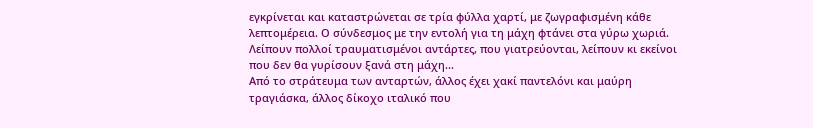εγκρίνεται και καταστρώνεται σε τρία φύλλα χαρτί, με ζωγραφισμένη κάθε λεπτομέρεια. Ο σύνδεσμος με την εντολή για τη μάχη φτάνει στα γύρω χωριά. Λείπουν πολλοί τραυματισμένοι αντάρτες, που γιατρεύονται, λείπουν κι εκείνοι που δεν θα γυρίσουν ξανά στη μάχη...
Από το στράτευμα των ανταρτών, άλλος έχει χακί παντελόνι και μαύρη τραγιάσκα, άλλος δίκοχο ιταλικό που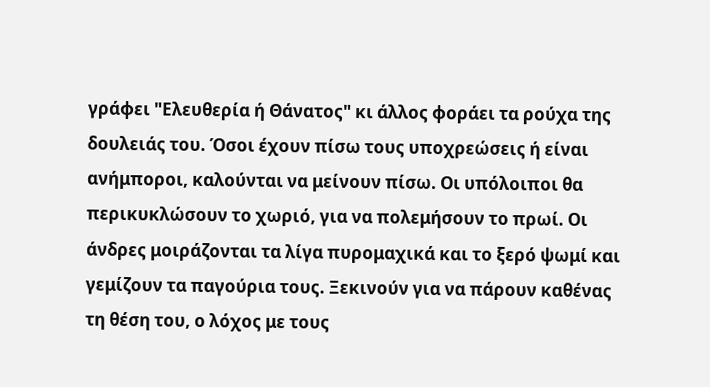γράφει "Ελευθερία ή Θάνατος" κι άλλος φοράει τα ρούχα της δουλειάς του. Όσοι έχουν πίσω τους υποχρεώσεις ή είναι ανήμποροι, καλούνται να μείνουν πίσω. Οι υπόλοιποι θα περικυκλώσουν το χωριό, για να πολεμήσουν το πρωί. Οι άνδρες μοιράζονται τα λίγα πυρομαχικά και το ξερό ψωμί και γεμίζουν τα παγούρια τους. Ξεκινούν για να πάρουν καθένας τη θέση του, ο λόχος με τους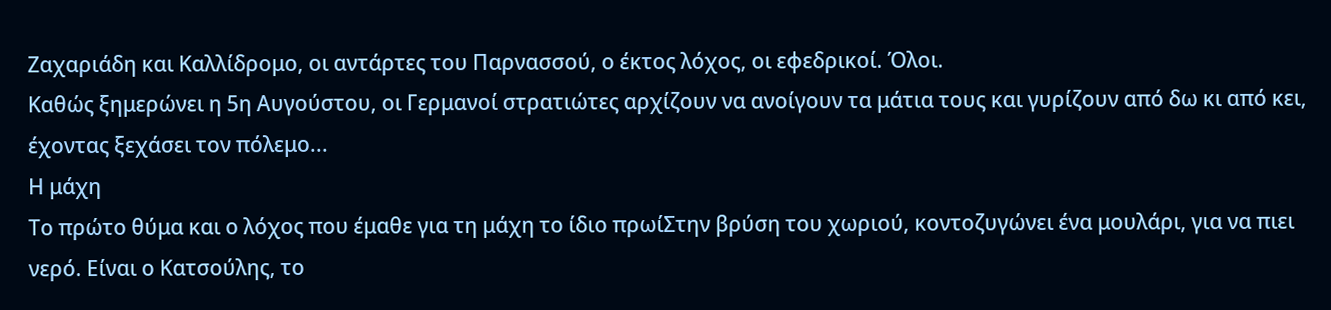Ζαχαριάδη και Καλλίδρομο, οι αντάρτες του Παρνασσού, ο έκτος λόχος, οι εφεδρικοί. Όλοι.
Καθώς ξημερώνει η 5η Αυγούστου, οι Γερμανοί στρατιώτες αρχίζουν να ανοίγουν τα μάτια τους και γυρίζουν από δω κι από κει, έχοντας ξεχάσει τον πόλεμο...
Η μάχη
Το πρώτο θύμα και ο λόχος που έμαθε για τη μάχη το ίδιο πρωίΣτην βρύση του χωριού, κοντοζυγώνει ένα μουλάρι, για να πιει νερό. Είναι ο Κατσούλης, το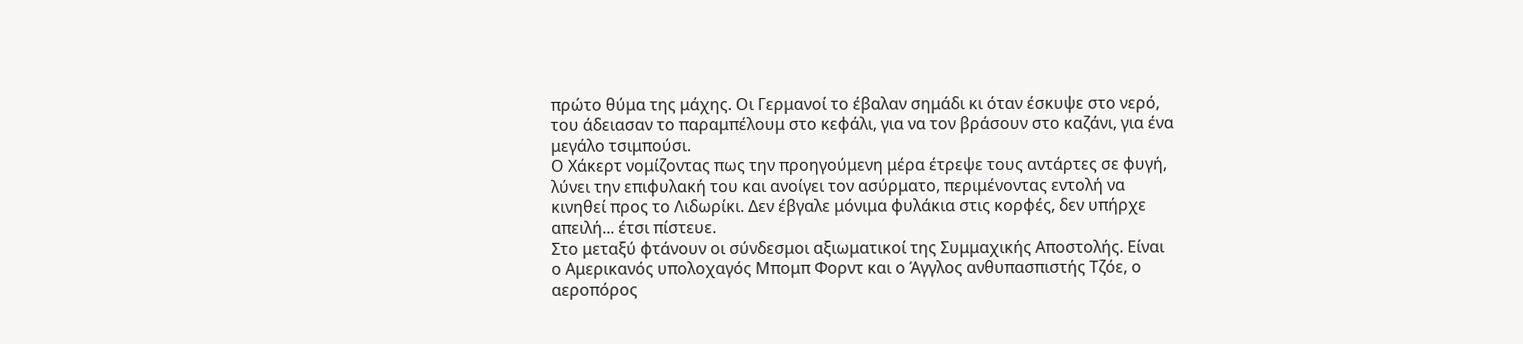πρώτο θύμα της μάχης. Οι Γερμανοί το έβαλαν σημάδι κι όταν έσκυψε στο νερό, του άδειασαν το παραμπέλουμ στο κεφάλι, για να τον βράσουν στο καζάνι, για ένα μεγάλο τσιμπούσι.
Ο Χάκερτ νομίζοντας πως την προηγούμενη μέρα έτρεψε τους αντάρτες σε φυγή, λύνει την επιφυλακή του και ανοίγει τον ασύρματο, περιμένοντας εντολή να κινηθεί προς το Λιδωρίκι. Δεν έβγαλε μόνιμα φυλάκια στις κορφές, δεν υπήρχε απειλή... έτσι πίστευε.
Στο μεταξύ φτάνουν οι σύνδεσμοι αξιωματικοί της Συμμαχικής Αποστολής. Είναι ο Αμερικανός υπολοχαγός Μπομπ Φορντ και ο Άγγλος ανθυπασπιστής Τζόε, ο αεροπόρος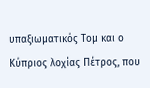υπαξιωματικός Τομ και ο Κύπριος λοχίας Πέτρος, που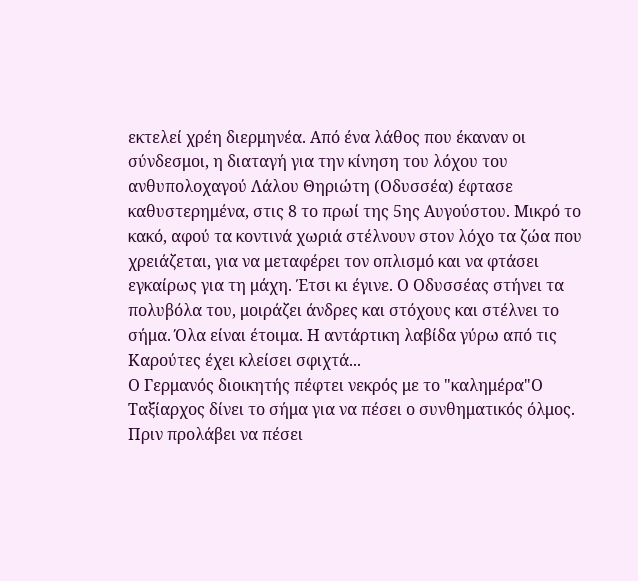εκτελεί χρέη διερμηνέα. Από ένα λάθος που έκαναν οι σύνδεσμοι, η διαταγή για την κίνηση του λόχου του ανθυπολοχαγού Λάλου Θηριώτη (Οδυσσέα) έφτασε καθυστερημένα, στις 8 το πρωί της 5ης Αυγούστου. Μικρό το κακό, αφού τα κοντινά χωριά στέλνουν στον λόχο τα ζώα που χρειάζεται, για να μεταφέρει τον οπλισμό και να φτάσει εγκαίρως για τη μάχη. Έτσι κι έγινε. Ο Οδυσσέας στήνει τα πολυβόλα του, μοιράζει άνδρες και στόχους και στέλνει το σήμα. Όλα είναι έτοιμα. Η αντάρτικη λαβίδα γύρω από τις Καρούτες έχει κλείσει σφιχτά...
Ο Γερμανός διοικητής πέφτει νεκρός με το "καλημέρα"Ο Ταξίαρχος δίνει το σήμα για να πέσει ο συνθηματικός όλμος. Πριν προλάβει να πέσει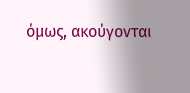όμως, ακούγονται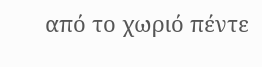από το χωριό πέντε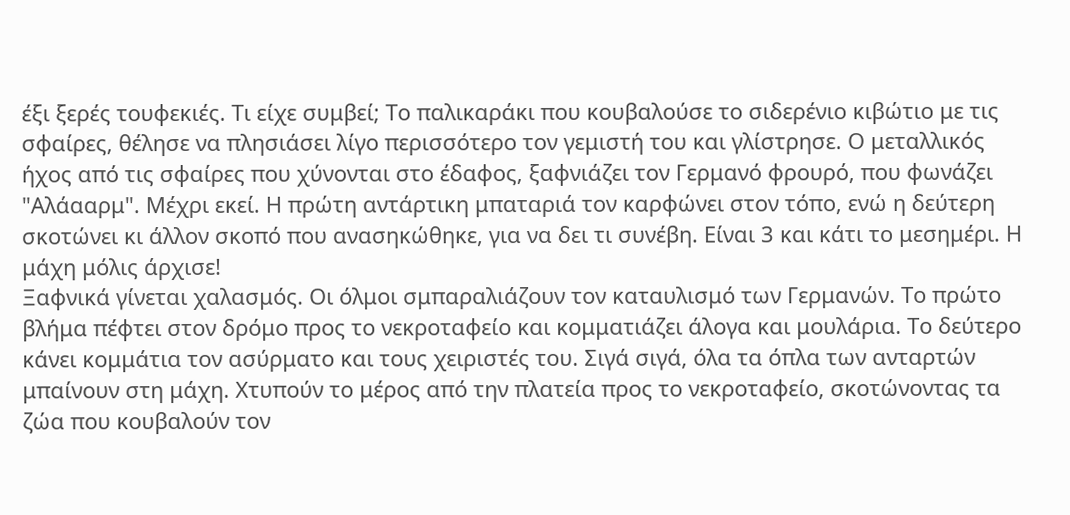έξι ξερές τουφεκιές. Τι είχε συμβεί; Το παλικαράκι που κουβαλούσε το σιδερένιο κιβώτιο με τις σφαίρες, θέλησε να πλησιάσει λίγο περισσότερο τον γεμιστή του και γλίστρησε. Ο μεταλλικός ήχος από τις σφαίρες που χύνονται στο έδαφος, ξαφνιάζει τον Γερμανό φρουρό, που φωνάζει "Αλάααρμ". Μέχρι εκεί. Η πρώτη αντάρτικη μπαταριά τον καρφώνει στον τόπο, ενώ η δεύτερη σκοτώνει κι άλλον σκοπό που ανασηκώθηκε, για να δει τι συνέβη. Είναι 3 και κάτι το μεσημέρι. Η μάχη μόλις άρχισε!
Ξαφνικά γίνεται χαλασμός. Οι όλμοι σμπαραλιάζουν τον καταυλισμό των Γερμανών. Το πρώτο βλήμα πέφτει στον δρόμο προς το νεκροταφείο και κομματιάζει άλογα και μουλάρια. Το δεύτερο κάνει κομμάτια τον ασύρματο και τους χειριστές του. Σιγά σιγά, όλα τα όπλα των ανταρτών μπαίνουν στη μάχη. Χτυπούν το μέρος από την πλατεία προς το νεκροταφείο, σκοτώνοντας τα ζώα που κουβαλούν τον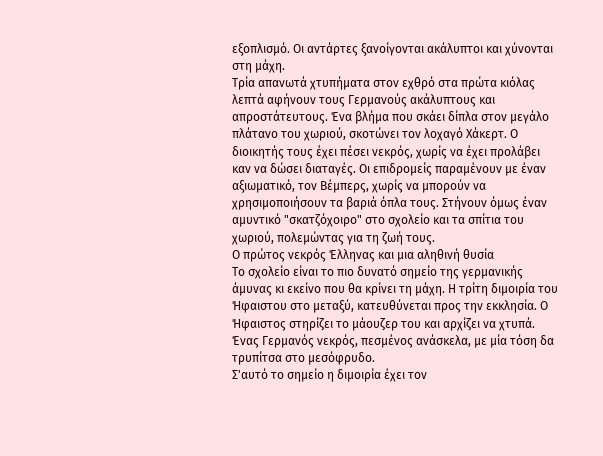εξοπλισμό. Οι αντάρτες ξανοίγονται ακάλυπτοι και χύνονται στη μάχη.
Τρία απανωτά χτυπήματα στον εχθρό στα πρώτα κιόλας λεπτά αφήνουν τους Γερμανούς ακάλυπτους και απροστάτευτους. Ένα βλήμα που σκάει δίπλα στον μεγάλο πλάτανο του χωριού, σκοτώνει τον λοχαγό Χάκερτ. Ο διοικητής τους έχει πέσει νεκρός, χωρίς να έχει προλάβει καν να δώσει διαταγές. Οι επιδρομείς παραμένουν με έναν αξιωματικό, τον Βέμπερς, χωρίς να μπορούν να χρησιμοποιήσουν τα βαριά όπλα τους. Στήνουν όμως έναν αμυντικό "σκατζόχοιρο" στο σχολείο και τα σπίτια του χωριού, πολεμώντας για τη ζωή τους.
Ο πρώτος νεκρός Έλληνας και μια αληθινή θυσία
Το σχολείο είναι το πιο δυνατό σημείο της γερμανικής άμυνας κι εκείνο που θα κρίνει τη μάχη. Η τρίτη διμοιρία του Ήφαιστου στο μεταξύ, κατευθύνεται προς την εκκλησία. Ο Ήφαιστος στηρίζει το μάουζερ του και αρχίζει να χτυπά. Ένας Γερμανός νεκρός, πεσμένος ανάσκελα, με μία τόση δα τρυπίτσα στο μεσόφρυδο.
Σ'αυτό το σημείο η διμοιρία έχει τον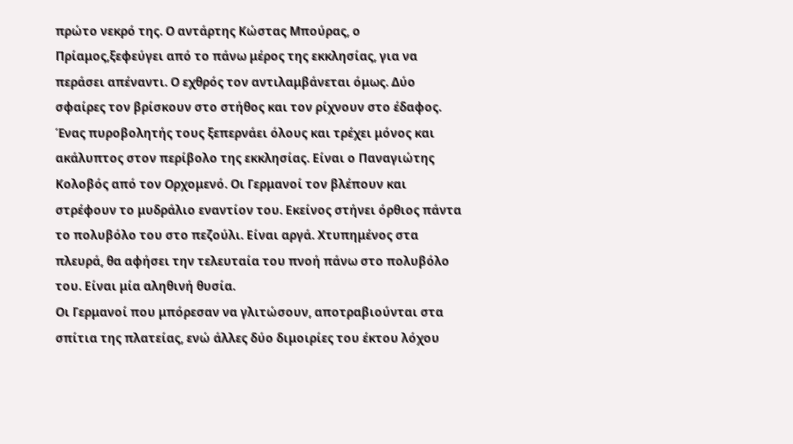πρώτο νεκρό της. Ο αντάρτης Κώστας Μπούρας, ο Πρίαμος,ξεφεύγει από το πάνω μέρος της εκκλησίας, για να περάσει απέναντι. Ο εχθρός τον αντιλαμβάνεται όμως. Δύο σφαίρες τον βρίσκουν στο στήθος και τον ρίχνουν στο έδαφος.
Ένας πυροβολητής τους ξεπερνάει όλους και τρέχει μόνος και ακάλυπτος στον περίβολο της εκκλησίας. Είναι ο Παναγιώτης Κολοβός από τον Ορχομενό. Οι Γερμανοί τον βλέπουν και στρέφουν το μυδράλιο εναντίον του. Εκείνος στήνει όρθιος πάντα το πολυβόλο του στο πεζούλι. Είναι αργά. Χτυπημένος στα πλευρά, θα αφήσει την τελευταία του πνοή πάνω στο πολυβόλο του. Είναι μία αληθινή θυσία.
Οι Γερμανοί που μπόρεσαν να γλιτώσουν, αποτραβιούνται στα σπίτια της πλατείας, ενώ άλλες δύο διμοιρίες του έκτου λόχου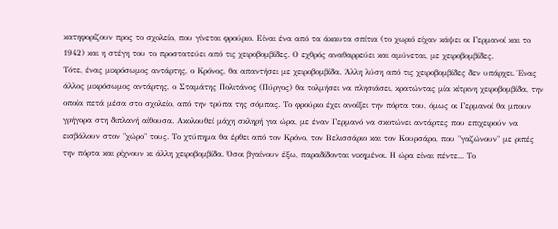κατηφορίζουν προς το σχολείο, που γίνεται φρούριο. Είναι ένα από τα άκαυτα σπίτια (το χωριό είχαν κάψει οι Γερμανοί και το 1942) και η στέγη του το προστατεύει από τις χειροβομβίδες. Ο εχθρός αναθαρρεύει και αμύνεται, με χειροβομβίδες.
Τότε, ένας μικρόσωμος αντάρτης, ο Κρόνος, θα απαντήσει με χειροβομβίδα. Άλλη λύση από τις χειροβομβίδες δεν υπάρχει. Ένας άλλος μικρόσωμος αντάρτης, ο Σταμάτης Πολιτάνος (Πύργος) θα τολμήσει να πλησιάσει, κρατώντας μία κίτρινη χειροβομβίδα, την οποία πετά μέσα στο σχολείο, από την τρύπα της σόμπας. Το φρούριο έχει ανοίξει την πόρτα του, όμως οι Γερμανοί θα μπουν γρήγορα στη διπλανή αίθουσα. Ακολουθεί μάχη σκληρή για ώρα, με έναν Γερμανό να σκοτώνει αντάρτες που επιχειρούν να εισβάλουν στον "χώρο" τους. Το χτύπημα θα έρθει από τον Κρόνο, τον Βελισσάριο και τον Κουρσάρο, που "γαζώνουν" με ριπές την πόρτα και ρίχνουν κι άλλη χειροβομβίδα. Όσοι βγαίνουν έξω, παραδίδονται νικημένοι. Η ώρα είναι πέντε... Το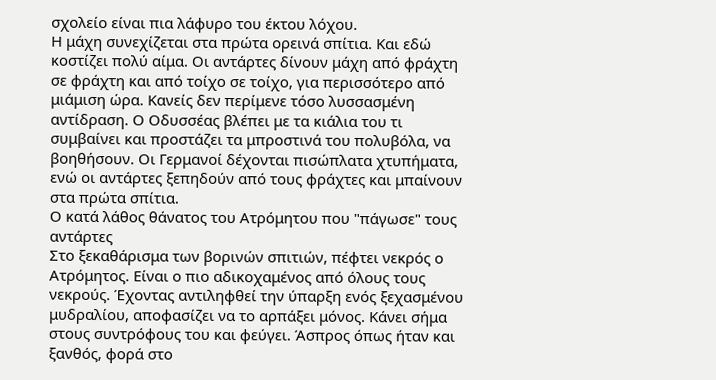σχολείο είναι πια λάφυρο του έκτου λόχου.
Η μάχη συνεχίζεται στα πρώτα ορεινά σπίτια. Και εδώ κοστίζει πολύ αίμα. Οι αντάρτες δίνουν μάχη από φράχτη σε φράχτη και από τοίχο σε τοίχο, για περισσότερο από μιάμιση ώρα. Κανείς δεν περίμενε τόσο λυσσασμένη αντίδραση. Ο Οδυσσέας βλέπει με τα κιάλια του τι συμβαίνει και προστάζει τα μπροστινά του πολυβόλα, να βοηθήσουν. Οι Γερμανοί δέχονται πισώπλατα χτυπήματα, ενώ οι αντάρτες ξεπηδούν από τους φράχτες και μπαίνουν στα πρώτα σπίτια.
Ο κατά λάθος θάνατος του Ατρόμητου που "πάγωσε" τους αντάρτες
Στο ξεκαθάρισμα των βορινών σπιτιών, πέφτει νεκρός ο Ατρόμητος. Είναι ο πιο αδικοχαμένος από όλους τους νεκρούς. Έχοντας αντιληφθεί την ύπαρξη ενός ξεχασμένου μυδραλίου, αποφασίζει να το αρπάξει μόνος. Κάνει σήμα στους συντρόφους του και φεύγει. Άσπρος όπως ήταν και ξανθός, φορά στο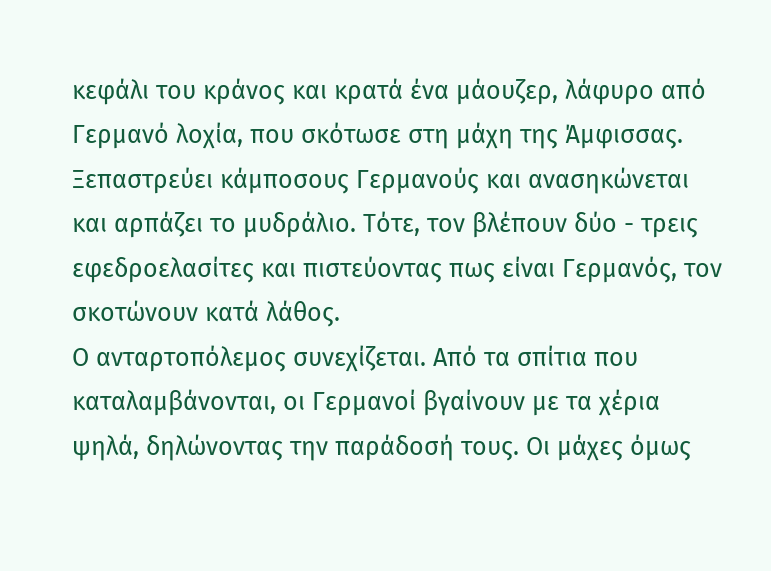κεφάλι του κράνος και κρατά ένα μάουζερ, λάφυρο από Γερμανό λοχία, που σκότωσε στη μάχη της Άμφισσας. Ξεπαστρεύει κάμποσους Γερμανούς και ανασηκώνεται και αρπάζει το μυδράλιο. Τότε, τον βλέπουν δύο - τρεις εφεδροελασίτες και πιστεύοντας πως είναι Γερμανός, τον σκοτώνουν κατά λάθος.
Ο ανταρτοπόλεμος συνεχίζεται. Από τα σπίτια που καταλαμβάνονται, οι Γερμανοί βγαίνουν με τα χέρια ψηλά, δηλώνοντας την παράδοσή τους. Οι μάχες όμως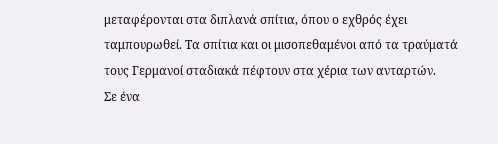μεταφέρονται στα διπλανά σπίτια, όπου ο εχθρός έχει ταμπουρωθεί. Τα σπίτια και οι μισοπεθαμένοι από τα τραύματά τους Γερμανοί σταδιακά πέφτουν στα χέρια των ανταρτών.
Σε ένα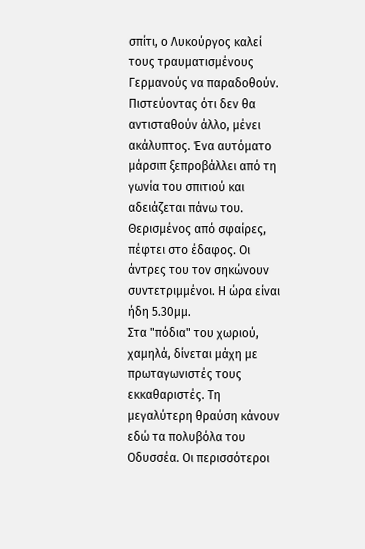σπίτι, ο Λυκούργος καλεί τους τραυματισμένους Γερμανούς να παραδοθούν. Πιστεύοντας ότι δεν θα αντισταθούν άλλο, μένει ακάλυπτος. Ένα αυτόματο μάρσιπ ξεπροβάλλει από τη γωνία του σπιτιού και αδειάζεται πάνω του. Θερισμένος από σφαίρες, πέφτει στο έδαφος. Οι άντρες του τον σηκώνουν συντετριμμένοι. Η ώρα είναι ήδη 5.30μμ.
Στα "πόδια" του χωριού, χαμηλά, δίνεται μάχη με πρωταγωνιστές τους εκκαθαριστές. Τη μεγαλύτερη θραύση κάνουν εδώ τα πολυβόλα του Οδυσσέα. Οι περισσότεροι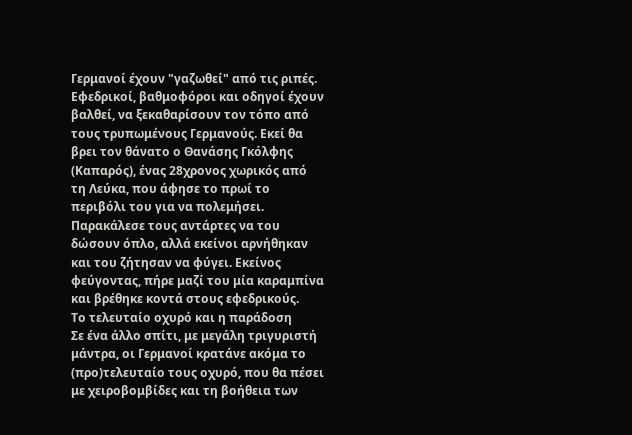Γερμανοί έχουν "γαζωθεί" από τις ριπές. Εφεδρικοί, βαθμοφόροι και οδηγοί έχουν βαλθεί, να ξεκαθαρίσουν τον τόπο από τους τρυπωμένους Γερμανούς. Εκεί θα βρει τον θάνατο ο Θανάσης Γκόλφης (Καπαρός), ένας 28χρονος χωρικός από τη Λεύκα, που άφησε το πρωί το περιβόλι του για να πολεμήσει. Παρακάλεσε τους αντάρτες να του δώσουν όπλο, αλλά εκείνοι αρνήθηκαν και του ζήτησαν να φύγει. Εκείνος φεύγοντας, πήρε μαζί του μία καραμπίνα και βρέθηκε κοντά στους εφεδρικούς.
Το τελευταίο οχυρό και η παράδοση
Σε ένα άλλο σπίτι, με μεγάλη τριγυριστή μάντρα, οι Γερμανοί κρατάνε ακόμα το (προ)τελευταίο τους οχυρό, που θα πέσει με χειροβομβίδες και τη βοήθεια των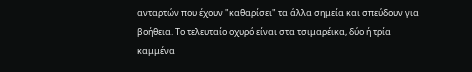ανταρτών που έχουν "καθαρίσει" τα άλλα σημεία και σπεύδουν για βοήθεια. Το τελευταίο οχυρό είναι στα τσιμαρέικα, δύο ή τρία καμμένα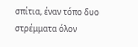σπίτια, έναν τόπο δυο στρέμματα όλον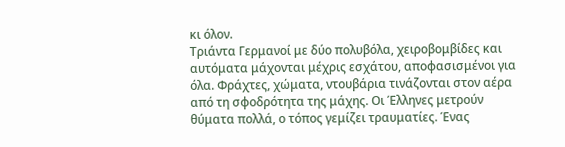κι όλον.
Τριάντα Γερμανοί με δύο πολυβόλα, χειροβομβίδες και αυτόματα μάχονται μέχρις εσχάτου, αποφασισμένοι για όλα. Φράχτες, χώματα, ντουβάρια τινάζονται στον αέρα από τη σφοδρότητα της μάχης. Οι Έλληνες μετρούν θύματα πολλά, ο τόπος γεμίζει τραυματίες. Ένας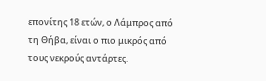επονίτης 18 ετών, ο Λάμπρος από τη Θήβα, είναι ο πιο μικρός από τους νεκρούς αντάρτες.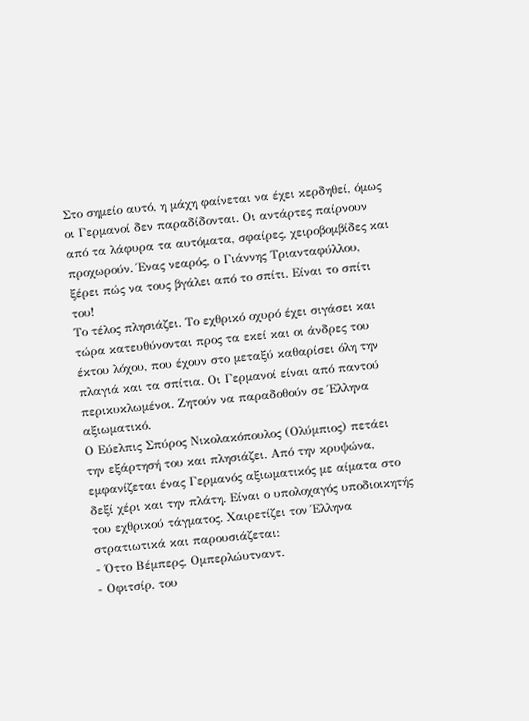Στο σημείο αυτό, η μάχη φαίνεται να έχει κερδηθεί, όμως οι Γερμανοί δεν παραδίδονται. Οι αντάρτες παίρνουν από τα λάφυρα τα αυτόματα, σφαίρες, χειροβομβίδες και προχωρούν. Ένας νεαρός, ο Γιάννης Τριανταφύλλου, ξέρει πώς να τους βγάλει από το σπίτι. Είναι το σπίτι του!
Το τέλος πλησιάζει. Το εχθρικό οχυρό έχει σιγάσει και τώρα κατευθύνονται προς τα εκεί και οι άνδρες του έκτου λόχου, που έχουν στο μεταξύ καθαρίσει όλη την πλαγιά και τα σπίτια. Οι Γερμανοί είναι από παντού περικυκλωμένοι. Ζητούν να παραδοθούν σε Έλληνα αξιωματικό.
Ο Εύελπις Σπύρος Νικολακόπουλος (Ολύμπιος) πετάει την εξάρτησή του και πλησιάζει. Από την κρυψώνα, εμφανίζεται ένας Γερμανός αξιωματικός με αίματα στο δεξί χέρι και την πλάτη. Είναι ο υπολοχαγός υποδιοικητής του εχθρικού τάγματος. Χαιρετίζει τον Έλληνα στρατιωτικά και παρουσιάζεται:
- Όττο Βέμπερς, Ομπερλώυτναντ.
- Οφιτσίρ, του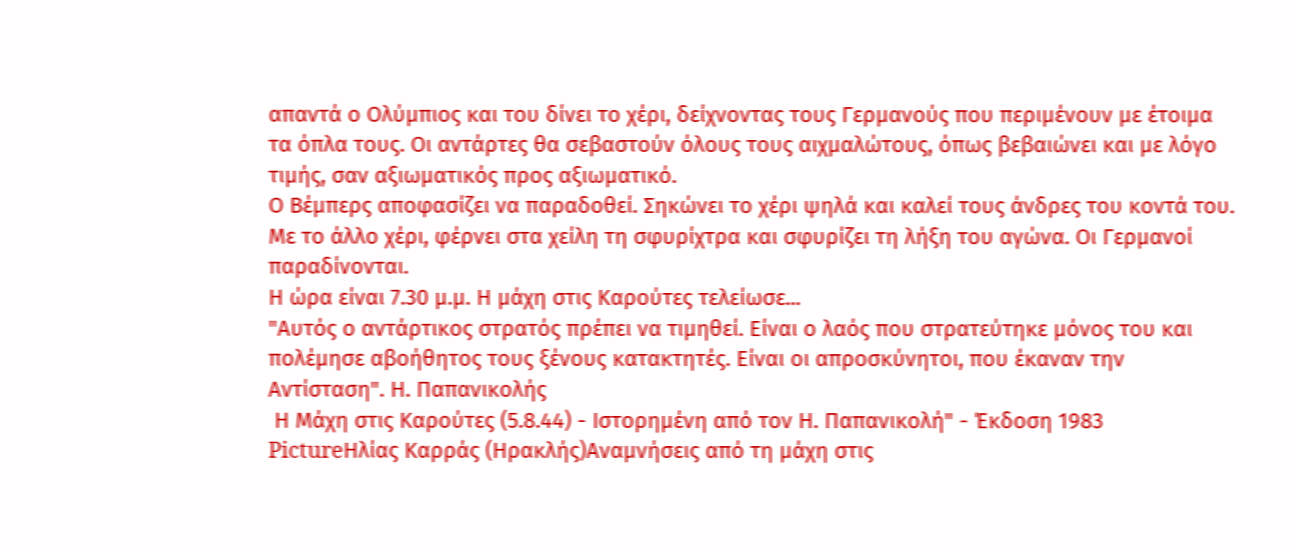απαντά ο Ολύμπιος και του δίνει το χέρι, δείχνοντας τους Γερμανούς που περιμένουν με έτοιμα τα όπλα τους. Οι αντάρτες θα σεβαστούν όλους τους αιχμαλώτους, όπως βεβαιώνει και με λόγο τιμής, σαν αξιωματικός προς αξιωματικό.
Ο Βέμπερς αποφασίζει να παραδοθεί. Σηκώνει το χέρι ψηλά και καλεί τους άνδρες του κοντά του. Με το άλλο χέρι, φέρνει στα χείλη τη σφυρίχτρα και σφυρίζει τη λήξη του αγώνα. Οι Γερμανοί παραδίνονται.
Η ώρα είναι 7.30 μ.μ. Η μάχη στις Καρούτες τελείωσε...
"Αυτός ο αντάρτικος στρατός πρέπει να τιμηθεί. Είναι ο λαός που στρατεύτηκε μόνος του και πολέμησε αβοήθητος τους ξένους κατακτητές. Είναι οι απροσκύνητοι, που έκαναν την Αντίσταση". Η. Παπανικολής
 Η Μάχη στις Καρούτες (5.8.44) - Ιστορημένη από τον Η. Παπανικολή" - Έκδοση 1983 PictureΗλίας Καρράς (Ηρακλής)Αναμνήσεις από τη μάχη στις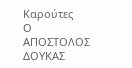Καρούτες
Ο ΑΠΟΣΤΟΛΟΣ ΔΟΥΚΑΣ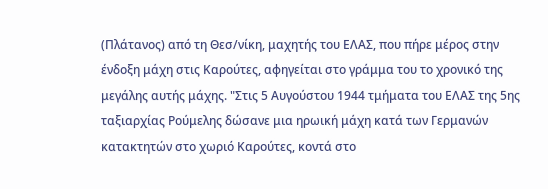(Πλάτανος) από τη Θεσ/νίκη, μαχητής του ΕΛΑΣ, που πήρε μέρος στην ένδοξη μάχη στις Καρούτες, αφηγείται στο γράμμα του το χρονικό της μεγάλης αυτής μάχης. "Στις 5 Αυγούστου 1944 τμήματα του ΕΛΑΣ της 5ης ταξιαρχίας Ρούμελης δώσανε μια ηρωική μάχη κατά των Γερμανών κατακτητών στο χωριό Καρούτες, κοντά στο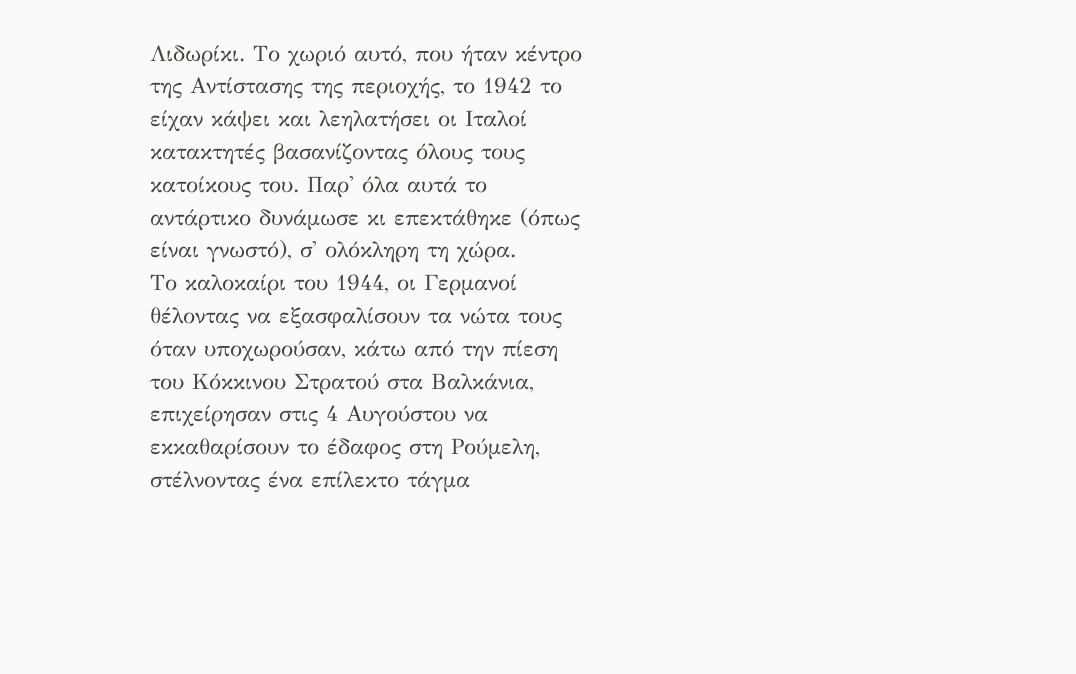Λιδωρίκι. Το χωριό αυτό, που ήταν κέντρο της Αντίστασης της περιοχής, το 1942 το είχαν κάψει και λεηλατήσει οι Ιταλοί κατακτητές βασανίζοντας όλους τους κατοίκους του. Παρ' όλα αυτά το αντάρτικο δυνάμωσε κι επεκτάθηκε (όπως είναι γνωστό), σ' ολόκληρη τη χώρα.
Το καλοκαίρι του 1944, οι Γερμανοί θέλοντας να εξασφαλίσουν τα νώτα τους όταν υποχωρούσαν, κάτω από την πίεση του Κόκκινου Στρατού στα Βαλκάνια, επιχείρησαν στις 4 Αυγούστου να εκκαθαρίσουν το έδαφος στη Ρούμελη, στέλνοντας ένα επίλεκτο τάγμα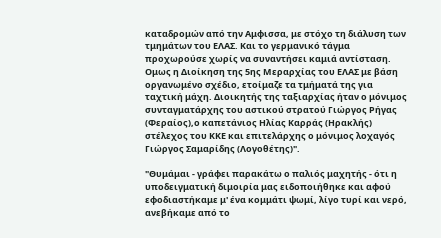καταδρομών από την Αμφισσα, με στόχο τη διάλυση των τμημάτων του ΕΛΑΣ. Και το γερμανικό τάγμα προχωρούσε χωρίς να συναντήσει καμιά αντίσταση. Ομως η Διοίκηση της 5ης Μεραρχίας του ΕΛΑΣ με βάση οργανωμένο σχέδιο, ετοίμαζε τα τμήματά της για ταχτική μάχη. Διοικητής της ταξιαρχίας ήταν ο μόνιμος συνταγματάρχης του αστικού στρατού Γιώργος Ρήγας (Φεραίος),ο καπετάνιος Ηλίας Καρράς (Ηρακλής) στέλεχος του ΚΚΕ και επιτελάρχης ο μόνιμος λοχαγός Γιώργος Σαμαρίδης (Λογοθέτης)".

"Θυμάμαι - γράφει παρακάτω ο παλιός μαχητής - ότι η υποδειγματική διμοιρία μας ειδοποιήθηκε και αφού εφοδιαστήκαμε μ' ένα κομμάτι ψωμί, λίγο τυρί και νερό, ανεβήκαμε από το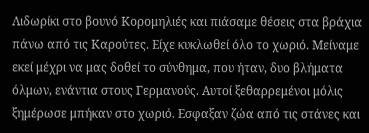Λιδωρίκι στο βουνό Κορομηλιές και πιάσαμε θέσεις στα βράχια πάνω από τις Καρούτες. Είχε κυκλωθεί όλο το χωριό. Μείναμε εκεί μέχρι να μας δοθεί το σύνθημα, που ήταν, δυο βλήματα όλμων, ενάντια στους Γερμανούς. Αυτοί ξεθαρρεμένοι μόλις ξημέρωσε μπήκαν στο χωριό. Εσφαξαν ζώα από τις στάνες και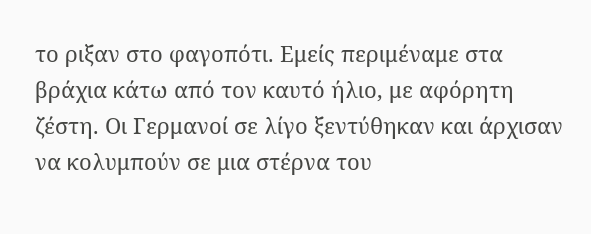το ριξαν στο φαγοπότι. Εμείς περιμέναμε στα βράχια κάτω από τον καυτό ήλιο, με αφόρητη ζέστη. Οι Γερμανοί σε λίγο ξεντύθηκαν και άρχισαν να κολυμπούν σε μια στέρνα του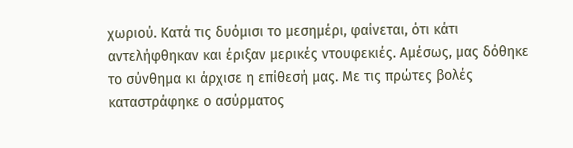χωριού. Κατά τις δυόμισι το μεσημέρι, φαίνεται, ότι κάτι αντελήφθηκαν και έριξαν μερικές ντουφεκιές. Αμέσως, μας δόθηκε το σύνθημα κι άρχισε η επίθεσή μας. Με τις πρώτες βολές καταστράφηκε ο ασύρματος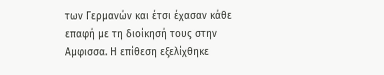των Γερμανών και έτσι έχασαν κάθε επαφή με τη διοίκησή τους στην Αμφισσα. Η επίθεση εξελίχθηκε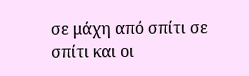σε μάχη από σπίτι σε σπίτι και οι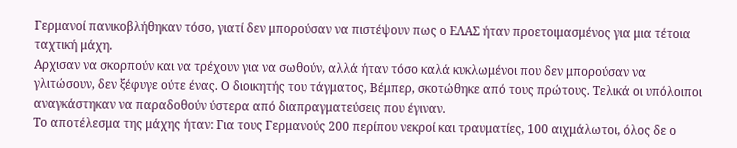Γερμανοί πανικοβλήθηκαν τόσο, γιατί δεν μπορούσαν να πιστέψουν πως ο ΕΛΑΣ ήταν προετοιμασμένος για μια τέτοια ταχτική μάχη.
Αρχισαν να σκορπούν και να τρέχουν για να σωθούν, αλλά ήταν τόσο καλά κυκλωμένοι που δεν μπορούσαν να γλιτώσουν, δεν ξέφυγε ούτε ένας. Ο διοικητής του τάγματος, Βέμπερ, σκοτώθηκε από τους πρώτους. Τελικά οι υπόλοιποι αναγκάστηκαν να παραδοθούν ύστερα από διαπραγματεύσεις που έγιναν.
Το αποτέλεσμα της μάχης ήταν: Για τους Γερμανούς 200 περίπου νεκροί και τραυματίες, 100 αιχμάλωτοι, όλος δε ο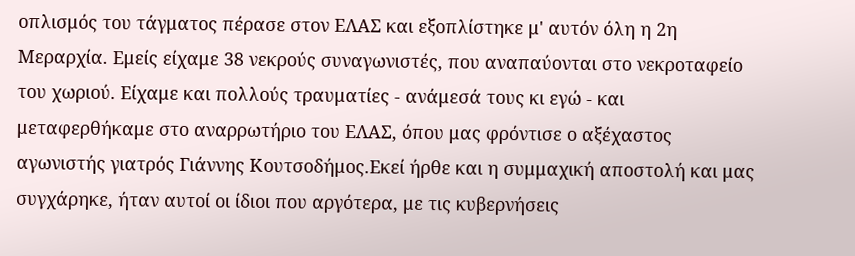οπλισμός του τάγματος πέρασε στον ΕΛΑΣ και εξοπλίστηκε μ' αυτόν όλη η 2η Μεραρχία. Εμείς είχαμε 38 νεκρούς συναγωνιστές, που αναπαύονται στο νεκροταφείο του χωριού. Είχαμε και πολλούς τραυματίες - ανάμεσά τους κι εγώ - και μεταφερθήκαμε στο αναρρωτήριο του ΕΛΑΣ, όπου μας φρόντισε ο αξέχαστος αγωνιστής γιατρός Γιάννης Κουτσοδήμος.Εκεί ήρθε και η συμμαχική αποστολή και μας συγχάρηκε, ήταν αυτοί οι ίδιοι που αργότερα, με τις κυβερνήσεις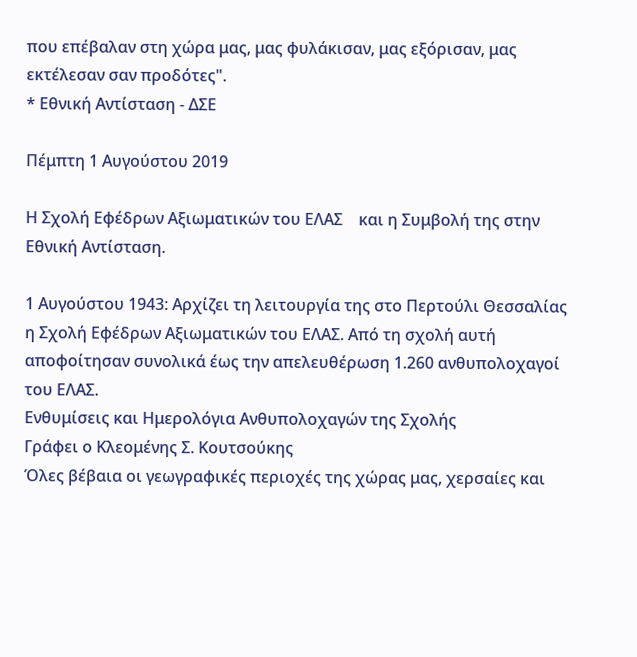που επέβαλαν στη χώρα μας, μας φυλάκισαν, μας εξόρισαν, μας εκτέλεσαν σαν προδότες".
* Εθνική Αντίσταση - ΔΣΕ

Πέμπτη 1 Αυγούστου 2019

Η Σχολή Εφέδρων Αξιωματικών του ΕΛΑΣ    και η Συμβολή της στην Εθνική Αντίσταση.

1 Αυγούστου 1943: Αρχίζει τη λειτουργία της στο Περτούλι Θεσσαλίας η Σχολή Εφέδρων Αξιωματικών του ΕΛΑΣ. Από τη σχολή αυτή αποφοίτησαν συνολικά έως την απελευθέρωση 1.260 ανθυπολοχαγοί του ΕΛΑΣ.
Ενθυμίσεις και Ημερολόγια Ανθυπολοχαγών της Σχολής
Γράφει ο Κλεομένης Σ. Κουτσούκης
Όλες βέβαια οι γεωγραφικές περιοχές της χώρας μας, χερσαίες και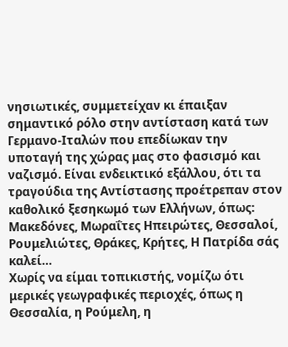νησιωτικές, συμμετείχαν κι έπαιξαν σημαντικό ρόλο στην αντίσταση κατά των Γερμανο-Ιταλών που επεδίωκαν την υποταγή της χώρας μας στο φασισμό και ναζισμό. Είναι ενδεικτικό εξάλλου, ότι τα τραγούδια της Αντίστασης προέτρεπαν στον καθολικό ξεσηκωμό των Ελλήνων, όπως:
Μακεδόνες, Μωραΐτες Ηπειρώτες, Θεσσαλοί, Ρουμελιώτες, Θράκες, Κρήτες, Η Πατρίδα σάς καλεί…
Χωρίς να είμαι τοπικιστής, νομίζω ότι μερικές γεωγραφικές περιοχές, όπως η Θεσσαλία, η Ρούμελη, η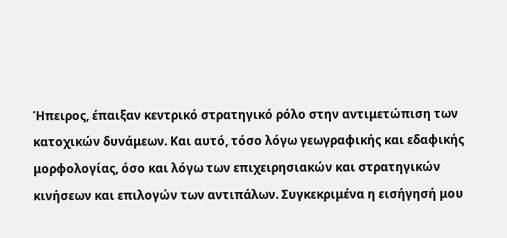Ήπειρος, έπαιξαν κεντρικό στρατηγικό ρόλο στην αντιμετώπιση των κατοχικών δυνάμεων. Και αυτό, τόσο λόγω γεωγραφικής και εδαφικής μορφολογίας, όσο και λόγω των επιχειρησιακών και στρατηγικών κινήσεων και επιλογών των αντιπάλων. Συγκεκριμένα η εισήγησή μου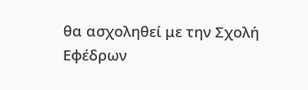θα ασχοληθεί με την Σχολή Εφέδρων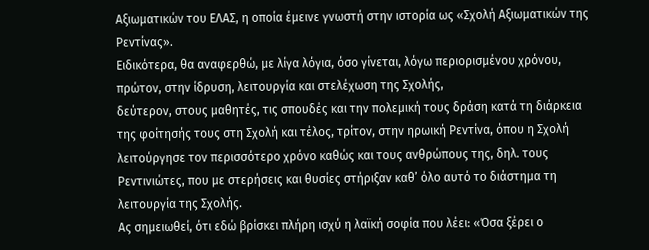Αξιωματικών του ΕΛΑΣ, η οποία έμεινε γνωστή στην ιστορία ως «Σχολή Αξιωματικών της Ρεντίνας».
Ειδικότερα, θα αναφερθώ, με λίγα λόγια, όσο γίνεται, λόγω περιορισμένου χρόνου,
πρώτον, στην ίδρυση, λειτουργία και στελέχωση της Σχολής,
δεύτερον, στους μαθητές, τις σπουδές και την πολεμική τους δράση κατά τη διάρκεια της φοίτησής τους στη Σχολή και τέλος, τρίτον, στην ηρωική Ρεντίνα, όπου η Σχολή λειτούργησε τον περισσότερο χρόνο καθώς και τους ανθρώπους της, δηλ. τους Ρεντινιώτες, που με στερήσεις και θυσίες στήριξαν καθ’ όλο αυτό το διάστημα τη λειτουργία της Σχολής.
Ας σημειωθεί, ότι εδώ βρίσκει πλήρη ισχύ η λαϊκή σοφία που λέει: «Όσα ξέρει ο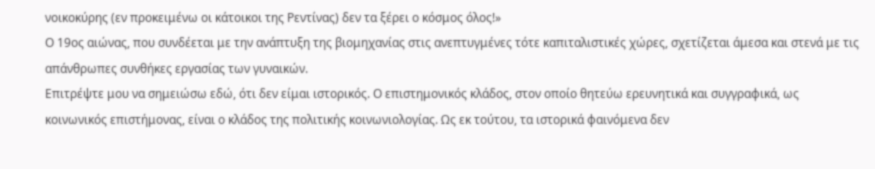νοικοκύρης (εν προκειμένω οι κάτοικοι της Ρεντίνας) δεν τα ξέρει ο κόσμος όλος!»
Ο 19ος αιώνας, που συνδέεται με την ανάπτυξη της βιομηχανίας στις ανεπτυγμένες τότε καπιταλιστικές χώρες, σχετίζεται άμεσα και στενά με τις απάνθρωπες συνθήκες εργασίας των γυναικών.
Επιτρέψτε μου να σημειώσω εδώ, ότι δεν είμαι ιστορικός. Ο επιστημονικός κλάδος, στον οποίο θητεύω ερευνητικά και συγγραφικά, ως κοινωνικός επιστήμονας, είναι ο κλάδος της πολιτικής κοινωνιολογίας. Ως εκ τούτου, τα ιστορικά φαινόμενα δεν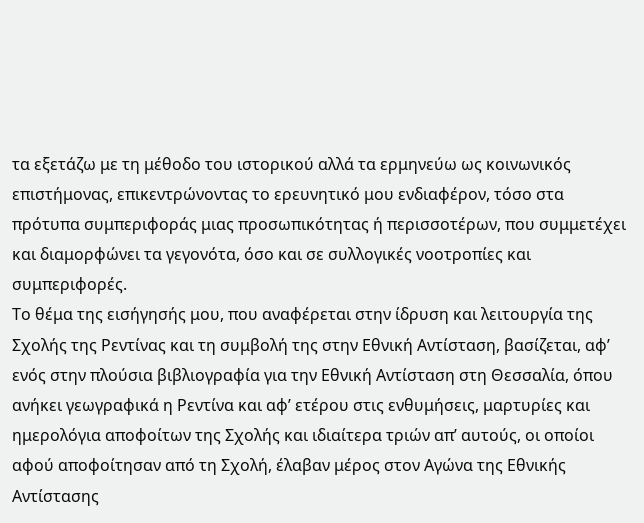τα εξετάζω με τη μέθοδο του ιστορικού αλλά τα ερμηνεύω ως κοινωνικός επιστήμονας, επικεντρώνοντας το ερευνητικό μου ενδιαφέρον, τόσο στα πρότυπα συμπεριφοράς μιας προσωπικότητας ή περισσοτέρων, που συμμετέχει και διαμορφώνει τα γεγονότα, όσο και σε συλλογικές νοοτροπίες και συμπεριφορές.
Το θέμα της εισήγησής μου, που αναφέρεται στην ίδρυση και λειτουργία της Σχολής της Ρεντίνας και τη συμβολή της στην Εθνική Αντίσταση, βασίζεται, αφ’ ενός στην πλούσια βιβλιογραφία για την Εθνική Αντίσταση στη Θεσσαλία, όπου ανήκει γεωγραφικά η Ρεντίνα και αφ’ ετέρου στις ενθυμήσεις, μαρτυρίες και ημερολόγια αποφοίτων της Σχολής και ιδιαίτερα τριών απ’ αυτούς, οι οποίοι αφού αποφοίτησαν από τη Σχολή, έλαβαν μέρος στον Αγώνα της Εθνικής Αντίστασης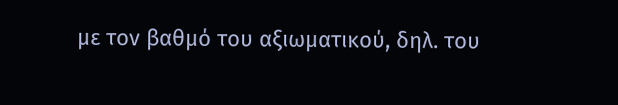με τον βαθμό του αξιωματικού, δηλ. του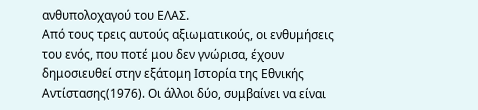ανθυπολοχαγού του ΕΛΑΣ.
Από τους τρεις αυτούς αξιωματικούς, οι ενθυμήσεις του ενός, που ποτέ μου δεν γνώρισα, έχουν δημοσιευθεί στην εξάτομη Ιστορία της Εθνικής Αντίστασης(1976). Οι άλλοι δύο, συμβαίνει να είναι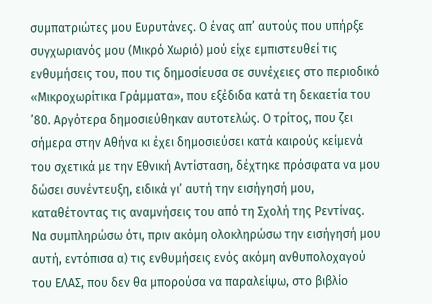συμπατριώτες μου Ευρυτάνες. Ο ένας απ’ αυτούς που υπήρξε συγχωριανός μου (Μικρό Χωριό) μού είχε εμπιστευθεί τις ενθυμήσεις του, που τις δημοσίευσα σε συνέχειες στο περιοδικό «Μικροχωρίτικα Γράμματα», που εξέδιδα κατά τη δεκαετία του ’80. Αργότερα δημοσιεύθηκαν αυτοτελώς. Ο τρίτος, που ζει σήμερα στην Αθήνα κι έχει δημοσιεύσει κατά καιρούς κείμενά του σχετικά με την Εθνική Αντίσταση, δέχτηκε πρόσφατα να μου δώσει συνέντευξη, ειδικά γι’ αυτή την εισήγησή μου, καταθέτοντας τις αναμνήσεις του από τη Σχολή της Ρεντίνας. Να συμπληρώσω ότι, πριν ακόμη ολοκληρώσω την εισήγησή μου αυτή, εντόπισα α) τις ενθυμήσεις ενός ακόμη ανθυπολοχαγού του ΕΛΑΣ, που δεν θα μπορούσα να παραλείψω, στο βιβλίο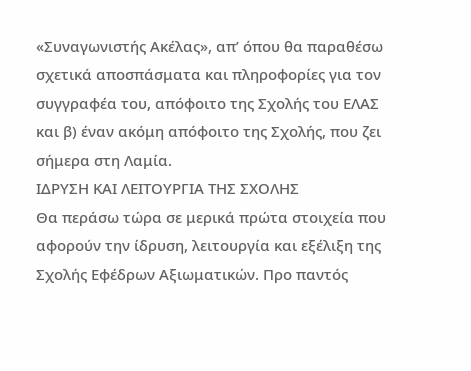«Συναγωνιστής Ακέλας», απ’ όπου θα παραθέσω σχετικά αποσπάσματα και πληροφορίες για τον συγγραφέα του, απόφοιτο της Σχολής του ΕΛΑΣ και β) έναν ακόμη απόφοιτο της Σχολής, που ζει σήμερα στη Λαμία.
ΙΔΡΥΣΗ ΚΑΙ ΛΕΙΤΟΥΡΓΙΑ ΤΗΣ ΣΧΟΛΗΣ
Θα περάσω τώρα σε μερικά πρώτα στοιχεία που αφορούν την ίδρυση, λειτουργία και εξέλιξη της Σχολής Εφέδρων Αξιωματικών. Προ παντός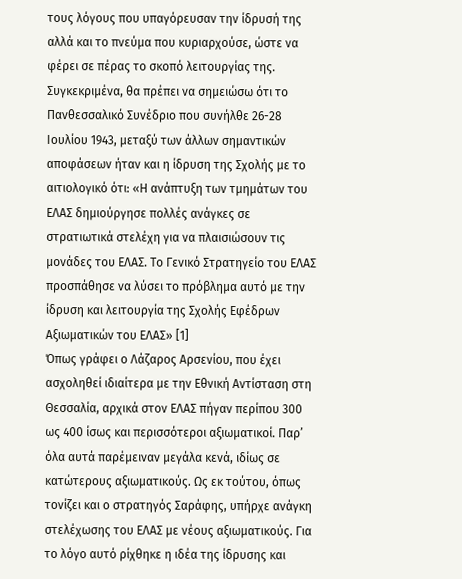τους λόγους που υπαγόρευσαν την ίδρυσή της αλλά και το πνεύμα που κυριαρχούσε, ώστε να φέρει σε πέρας το σκοπό λειτουργίας της. Συγκεκριμένα, θα πρέπει να σημειώσω ότι το Πανθεσσαλικό Συνέδριο που συνήλθε 26-28 Ιουλίου 1943, μεταξύ των άλλων σημαντικών αποφάσεων ήταν και η ίδρυση της Σχολής με το αιτιολογικό ότι: «Η ανάπτυξη των τμημάτων του ΕΛΑΣ δημιούργησε πολλές ανάγκες σε στρατιωτικά στελέχη για να πλαισιώσουν τις μονάδες του ΕΛΑΣ. Το Γενικό Στρατηγείο του ΕΛΑΣ προσπάθησε να λύσει το πρόβλημα αυτό με την ίδρυση και λειτουργία της Σχολής Εφέδρων Αξιωματικών του ΕΛΑΣ» [1]
Όπως γράφει ο Λάζαρος Αρσενίου, που έχει ασχοληθεί ιδιαίτερα με την Εθνική Αντίσταση στη Θεσσαλία, αρχικά στον ΕΛΑΣ πήγαν περίπου 300 ως 400 ίσως και περισσότεροι αξιωματικοί. Παρ’ όλα αυτά παρέμειναν μεγάλα κενά, ιδίως σε κατώτερους αξιωματικούς. Ως εκ τούτου, όπως τονίζει και ο στρατηγός Σαράφης, υπήρχε ανάγκη στελέχωσης του ΕΛΑΣ με νέους αξιωματικούς. Για το λόγο αυτό ρίχθηκε η ιδέα της ίδρυσης και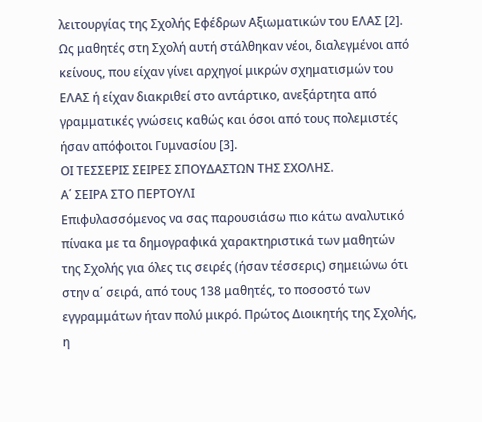λειτουργίας της Σχολής Εφέδρων Αξιωματικών του ΕΛΑΣ [2].
Ως μαθητές στη Σχολή αυτή στάλθηκαν νέοι, διαλεγμένοι από κείνους, που είχαν γίνει αρχηγοί μικρών σχηματισμών του ΕΛΑΣ ή είχαν διακριθεί στο αντάρτικο, ανεξάρτητα από γραμματικές γνώσεις καθώς και όσοι από τους πολεμιστές ήσαν απόφοιτοι Γυμνασίου [3].
ΟΙ ΤΕΣΣΕΡΙΣ ΣΕΙΡΕΣ ΣΠΟΥΔΑΣΤΩΝ ΤΗΣ ΣΧΟΛΗΣ.
Α΄ ΣΕΙΡΑ ΣΤΟ ΠΕΡΤΟΥΛΙ
Επιφυλασσόμενος να σας παρουσιάσω πιο κάτω αναλυτικό πίνακα με τα δημογραφικά χαρακτηριστικά των μαθητών της Σχολής για όλες τις σειρές (ήσαν τέσσερις) σημειώνω ότι στην α΄ σειρά, από τους 138 μαθητές, το ποσοστό των εγγραμμάτων ήταν πολύ μικρό. Πρώτος Διοικητής της Σχολής, η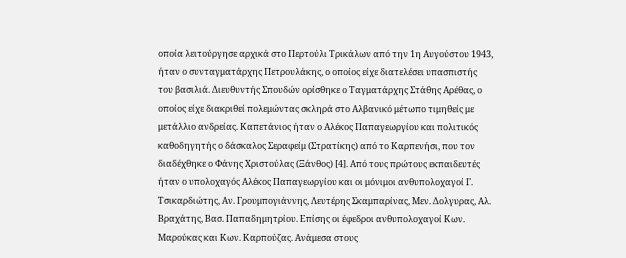οποία λειτούργησε αρχικά στο Περτούλι Τρικάλων από την 1η Αυγούστου 1943, ήταν ο συνταγματάρχης Πετρουλάκης, ο οποίος είχε διατελέσει υπασπιστής του βασιλιά. Διευθυντής Σπουδών ορίσθηκε ο Ταγματάρχης Στάθης Αρέθας, ο οποίος είχε διακριθεί πολεμώντας σκληρά στο Αλβανικό μέτωπο τιμηθείς με μετάλλιο ανδρείας. Καπετάνιος ήταν ο Αλέκος Παπαγεωργίου και πολιτικός καθοδηγητής ο δάσκαλος Σεραφείμ (Στρατίκης) από το Καρπενήσι, που τον διαδέχθηκε ο Φάνης Χριστούλας (Ξάνθος) [4]. Από τους πρώτους εκπαιδευτές ήταν ο υπολοχαγός Αλέκος Παπαγεωργίου και οι μόνιμοι ανθυπολοχαγοί Γ. Τσικαρδιώτης, Αν. Γρουμπογιάννης, Λευτέρης Σκαμπαρίνας, Μεν. Δολγυρας, Αλ. Βραχάτης, Βασ. Παπαδημητρίου. Επίσης οι έφεδροι ανθυπολοχαγοί Κων. Μαρούκας και Κων. Καρπούζας. Ανάμεσα στους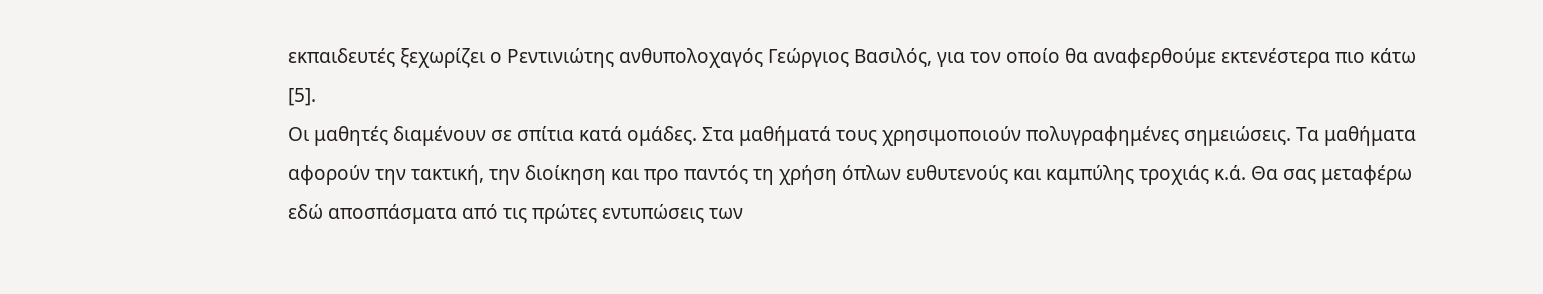εκπαιδευτές ξεχωρίζει ο Ρεντινιώτης ανθυπολοχαγός Γεώργιος Βασιλός, για τον οποίο θα αναφερθούμε εκτενέστερα πιο κάτω [5].
Οι μαθητές διαμένουν σε σπίτια κατά ομάδες. Στα μαθήματά τους χρησιμοποιούν πολυγραφημένες σημειώσεις. Τα μαθήματα αφορούν την τακτική, την διοίκηση και προ παντός τη χρήση όπλων ευθυτενούς και καμπύλης τροχιάς κ.ά. Θα σας μεταφέρω εδώ αποσπάσματα από τις πρώτες εντυπώσεις των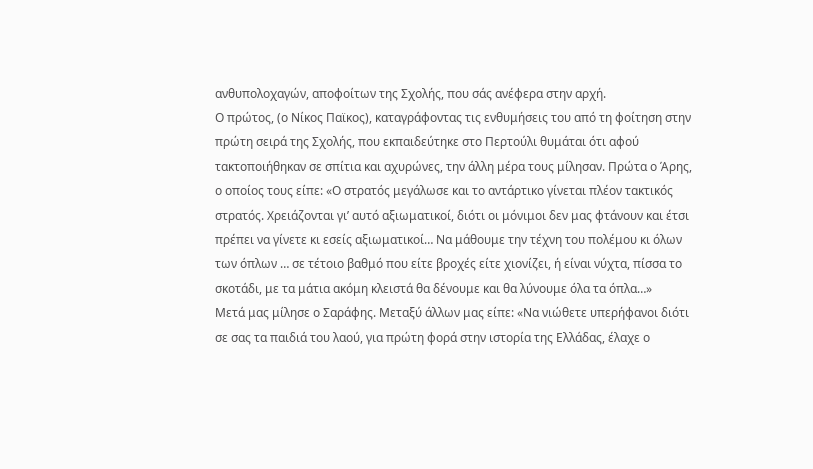ανθυπολοχαγών, αποφοίτων της Σχολής, που σάς ανέφερα στην αρχή.
Ο πρώτος, (ο Νίκος Παϊκος), καταγράφοντας τις ενθυμήσεις του από τη φοίτηση στην πρώτη σειρά της Σχολής, που εκπαιδεύτηκε στο Περτούλι θυμάται ότι αφού τακτοποιήθηκαν σε σπίτια και αχυρώνες, την άλλη μέρα τους μίλησαν. Πρώτα ο Άρης, ο οποίος τους είπε: «Ο στρατός μεγάλωσε και το αντάρτικο γίνεται πλέον τακτικός στρατός. Χρειάζονται γι’ αυτό αξιωματικοί, διότι οι μόνιμοι δεν μας φτάνουν και έτσι πρέπει να γίνετε κι εσείς αξιωματικοί… Να μάθουμε την τέχνη του πολέμου κι όλων των όπλων … σε τέτοιο βαθμό που είτε βροχές είτε χιονίζει, ή είναι νύχτα, πίσσα το σκοτάδι, με τα μάτια ακόμη κλειστά θα δένουμε και θα λύνουμε όλα τα όπλα…»
Μετά μας μίλησε ο Σαράφης. Μεταξύ άλλων μας είπε: «Να νιώθετε υπερήφανοι διότι σε σας τα παιδιά του λαού, για πρώτη φορά στην ιστορία της Ελλάδας, έλαχε ο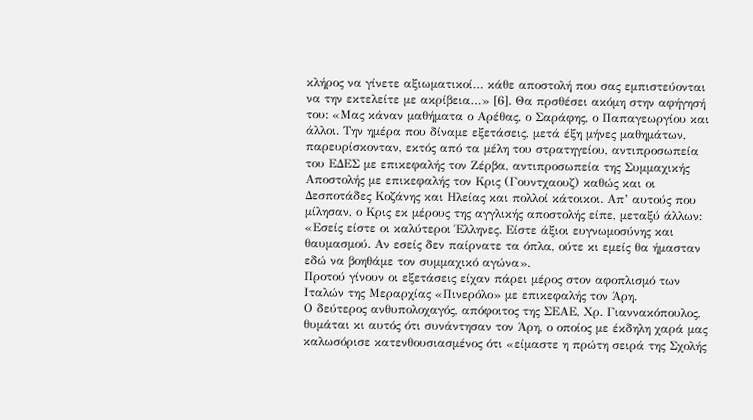κλήρος να γίνετε αξιωματικοί… κάθε αποστολή που σας εμπιστεύονται να την εκτελείτε με ακρίβεια…» [6]. Θα πρσθέσει ακόμη στην αφήγησή του: «Μας κάναν μαθήματα ο Αρέθας, ο Σαράφης, ο Παπαγεωργίου και άλλοι. Την ημέρα που δίναμε εξετάσεις, μετά έξη μήνες μαθημάτων, παρευρίσκονταν, εκτός από τα μέλη του στρατηγείου, αντιπροσωπεία του ΕΔΕΣ με επικεφαλής τον Ζέρβα, αντιπροσωπεία της Συμμαχικής Αποστολής με επικεφαλής τον Κρις (Γουντχαουζ) καθώς και οι Δεσποτάδες Κοζάνης και Ηλείας και πολλοί κάτοικοι. Απ’ αυτούς που μίλησαν, ο Κρις εκ μέρους της αγγλικής αποστολής είπε, μεταξύ άλλων: «Εσείς είστε οι καλύτεροι Έλληνες. Είστε άξιοι ευγνωμοσύνης και θαυμασμού. Αν εσείς δεν παίρνατε τα όπλα, ούτε κι εμείς θα ήμασταν εδώ να βοηθάμε τον συμμαχικό αγώνα».
Προτού γίνουν οι εξετάσεις είχαν πάρει μέρος στον αφοπλισμό των Ιταλών της Μεραρχίας «Πινερόλο» με επικεφαλής τον Άρη.
Ο δεύτερος ανθυπολοχαγός, απόφοιτος της ΣΕΑΕ, Χρ. Γιαννακόπουλος, θυμάται κι αυτός ότι συνάντησαν τον Άρη, ο οποίος με έκδηλη χαρά μας καλωσόρισε κατενθουσιασμένος ότι «είμαστε η πρώτη σειρά της Σχολής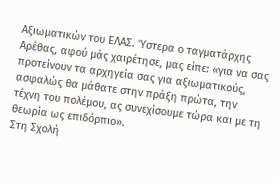Αξιωματικών του ΕΛΑΣ. Ύστερα ο ταγματάρχης Αρέθας, αφού μάς χαιρέτησε, μας είπε: «για να σας προτείνουν τα αρχηγεία σας για αξιωματικούς, ασφαλώς θα μάθατε στην πράξη πρώτα, την τέχνη του πολέμου, ας συνεχίσουμε τώρα και με τη θεωρία ως επιδόρπιο».
Στη Σχολή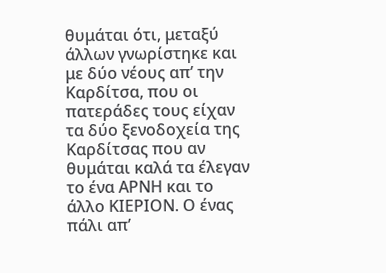θυμάται ότι, μεταξύ άλλων γνωρίστηκε και με δύο νέους απ’ την Καρδίτσα, που οι πατεράδες τους είχαν τα δύο ξενοδοχεία της Καρδίτσας που αν θυμάται καλά τα έλεγαν το ένα ΑΡΝΗ και το άλλο ΚΙΕΡΙΟΝ. Ο ένας πάλι απ’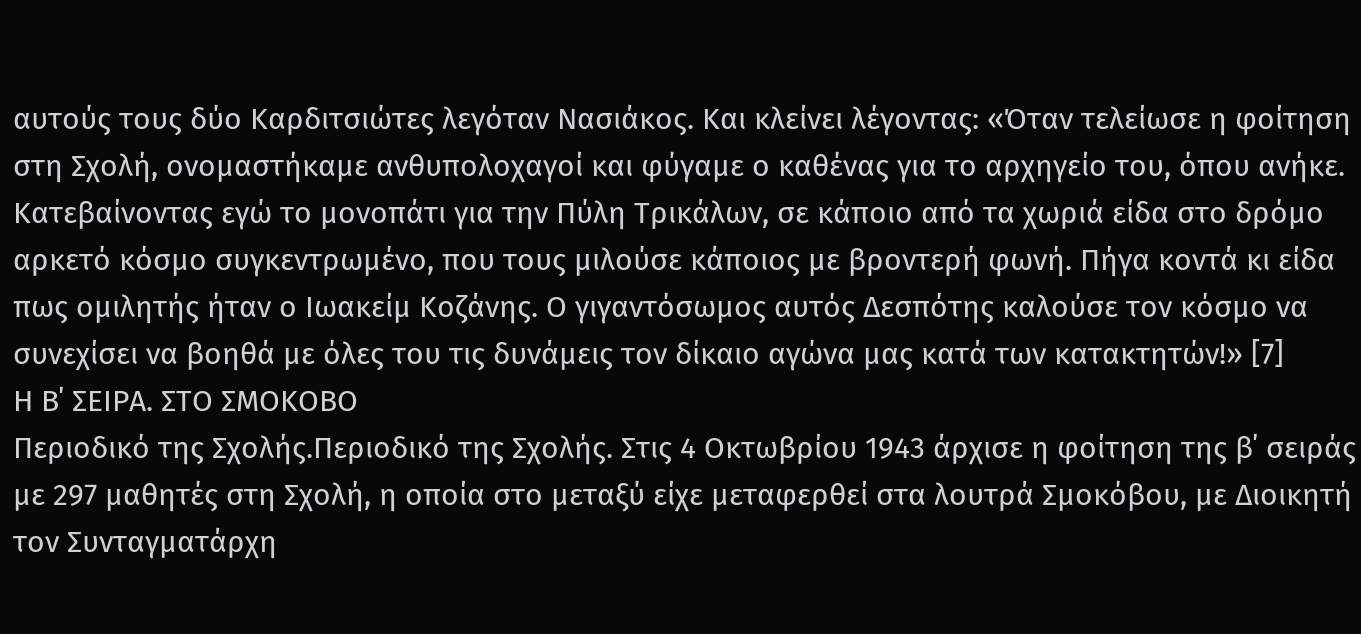αυτούς τους δύο Καρδιτσιώτες λεγόταν Νασιάκος. Και κλείνει λέγοντας: «Όταν τελείωσε η φοίτηση στη Σχολή, ονομαστήκαμε ανθυπολοχαγοί και φύγαμε ο καθένας για το αρχηγείο του, όπου ανήκε. Κατεβαίνοντας εγώ το μονοπάτι για την Πύλη Τρικάλων, σε κάποιο από τα χωριά είδα στο δρόμο αρκετό κόσμο συγκεντρωμένο, που τους μιλούσε κάποιος με βροντερή φωνή. Πήγα κοντά κι είδα πως ομιλητής ήταν ο Ιωακείμ Κοζάνης. Ο γιγαντόσωμος αυτός Δεσπότης καλούσε τον κόσμο να συνεχίσει να βοηθά με όλες του τις δυνάμεις τον δίκαιο αγώνα μας κατά των κατακτητών!» [7]
Η Β΄ ΣΕΙΡΑ. ΣΤΟ ΣΜΟΚΟΒΟ
Περιοδικό της Σχολής.Περιοδικό της Σχολής. Στις 4 Οκτωβρίου 1943 άρχισε η φοίτηση της β΄ σειράς με 297 μαθητές στη Σχολή, η οποία στο μεταξύ είχε μεταφερθεί στα λουτρά Σμοκόβου, με Διοικητή τον Συνταγματάρχη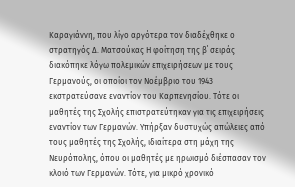Καραγιάννη, που λίγο αργότερα τον διαδέχθηκε ο στρατηγός Δ. Ματσούκας Η φοίτηση της β΄ σειράς διακόπηκε λόγω πολεμικών επιχειρήσεων με τους Γερμανούς, οι οποίοι τον Νοέμβριο του 1943 εκστρατεύσανε εναντίον του Καρπενησίου. Τότε οι μαθητές της Σχολής επιστρατεύτηκαν για τις επιχειρήσεις εναντίον των Γερμανών. Υπήρξαν δυστυχώς απώλειες από τους μαθητές της Σχολής, ιδιαίτερα στη μάχη της Νευρόπολης, όπου οι μαθητές με ηρωισμό διέσπασαν τον κλοιό των Γερμανών. Τότε, για μικρό χρονικό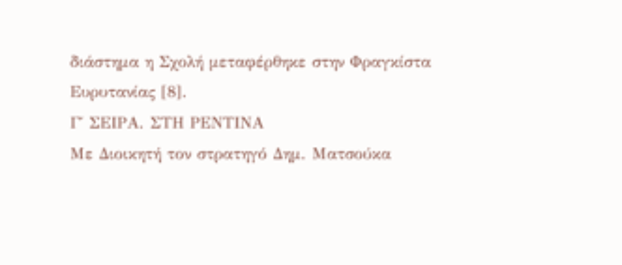διάστημα η Σχολή μεταφέρθηκε στην Φραγκίστα Ευρυτανίας [8].
Γ΄ ΣΕΙΡΑ. ΣΤΗ ΡΕΝΤΙΝΑ
Με Διοικητή τον στρατηγό Δημ. Ματσούκα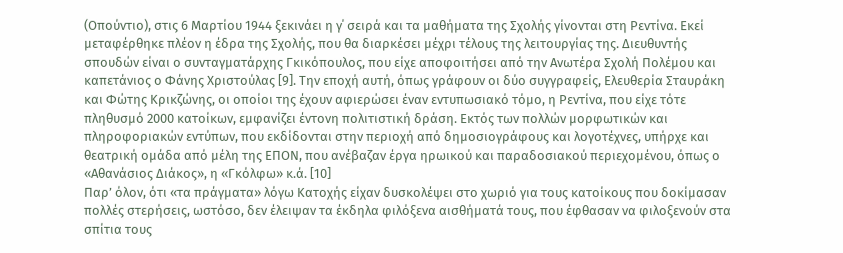(Οπούντιο), στις 6 Μαρτίου 1944 ξεκινάει η γ΄ σειρά και τα μαθήματα της Σχολής γίνονται στη Ρεντίνα. Εκεί μεταφέρθηκε πλέον η έδρα της Σχολής, που θα διαρκέσει μέχρι τέλους της λειτουργίας της. Διευθυντής σπουδών είναι ο συνταγματάρχης Γκικόπουλος, που είχε αποφοιτήσει από την Ανωτέρα Σχολή Πολέμου και καπετάνιος ο Φάνης Χριστούλας [9]. Την εποχή αυτή, όπως γράφουν οι δύο συγγραφείς, Ελευθερία Σταυράκη και Φώτης Κρικζώνης, οι οποίοι της έχουν αφιερώσει έναν εντυπωσιακό τόμο, η Ρεντίνα, που είχε τότε πληθυσμό 2000 κατοίκων, εμφανίζει έντονη πολιτιστική δράση. Εκτός των πολλών μορφωτικών και πληροφοριακών εντύπων, που εκδίδονται στην περιοχή από δημοσιογράφους και λογοτέχνες, υπήρχε και θεατρική ομάδα από μέλη της ΕΠΟΝ, που ανέβαζαν έργα ηρωικού και παραδοσιακού περιεχομένου, όπως ο «Αθανάσιος Διάκος», η «Γκόλφω» κ.ά. [10]
Παρ’ όλον, ότι «τα πράγματα» λόγω Κατοχής είχαν δυσκολέψει στο χωριό για τους κατοίκους που δοκίμασαν πολλές στερήσεις, ωστόσο, δεν έλειψαν τα έκδηλα φιλόξενα αισθήματά τους, που έφθασαν να φιλοξενούν στα σπίτια τους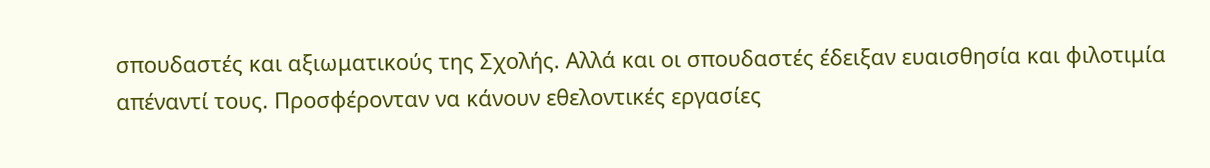σπουδαστές και αξιωματικούς της Σχολής. Αλλά και οι σπουδαστές έδειξαν ευαισθησία και φιλοτιμία απέναντί τους. Προσφέρονταν να κάνουν εθελοντικές εργασίες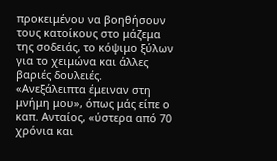προκειμένου να βοηθήσουν τους κατοίκους στο μάζεμα της σοδειάς, το κόψιμο ξύλων για το χειμώνα και άλλες βαριές δουλειές.
«Ανεξάλειπτα έμειναν στη μνήμη μου», όπως μάς είπε ο καπ. Ανταίος, «ύστερα από 70 χρόνια και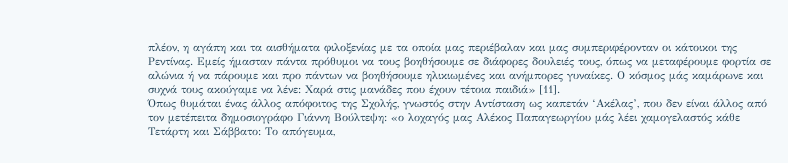πλέον, η αγάπη και τα αισθήματα φιλοξενίας με τα οποία μας περιέβαλαν και μας συμπεριφέρονταν οι κάτοικοι της Ρεντίνας. Εμείς ήμασταν πάντα πρόθυμοι να τους βοηθήσουμε σε διάφορες δουλειές τους, όπως να μεταφέρουμε φορτία σε αλώνια ή να πάρουμε και προ πάντων να βοηθήσουμε ηλικιωμένες και ανήμπορες γυναίκες. Ο κόσμος μάς καμάρωνε και συχνά τους ακούγαμε να λένε: Χαρά στις μανάδες που έχουν τέτοια παιδιά» [11].
Όπως θυμάται ένας άλλος απόφοιτος της Σχολής, γνωστός στην Αντίσταση ως καπετάν ‘Ακέλας’, που δεν είναι άλλος από τον μετέπειτα δημοσιογράφο Γιάννη Βούλτεψη: «ο λοχαγός μας Αλέκος Παπαγεωργίου μάς λέει χαμογελαστός κάθε Τετάρτη και Σάββατο: Το απόγευμα,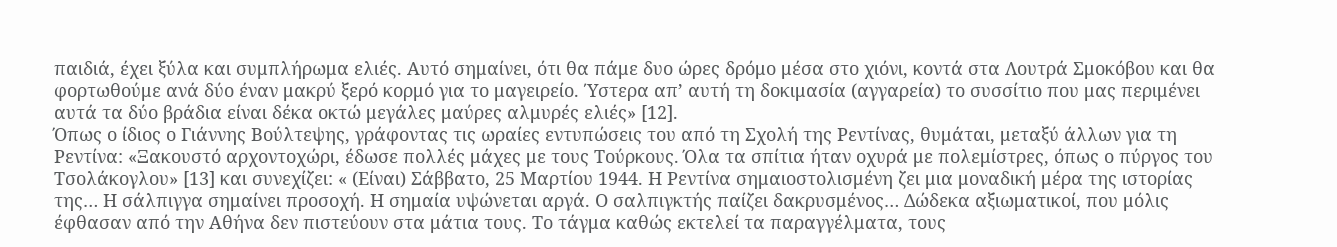παιδιά, έχει ξύλα και συμπλήρωμα ελιές. Αυτό σημαίνει, ότι θα πάμε δυο ώρες δρόμο μέσα στο χιόνι, κοντά στα Λουτρά Σμοκόβου και θα φορτωθούμε ανά δύο έναν μακρύ ξερό κορμό για το μαγειρείο. Ύστερα απ’ αυτή τη δοκιμασία (αγγαρεία) το συσσίτιο που μας περιμένει αυτά τα δύο βράδια είναι δέκα οκτώ μεγάλες μαύρες αλμυρές ελιές» [12].
Όπως ο ίδιος ο Γιάννης Βούλτεψης, γράφοντας τις ωραίες εντυπώσεις του από τη Σχολή της Ρεντίνας, θυμάται, μεταξύ άλλων για τη Ρεντίνα: «Ξακουστό αρχοντοχώρι, έδωσε πολλές μάχες με τους Τούρκους. Όλα τα σπίτια ήταν οχυρά με πολεμίστρες, όπως ο πύργος του Τσολάκογλου» [13] και συνεχίζει: « (Είναι) Σάββατο, 25 Μαρτίου 1944. Η Ρεντίνα σημαιοστολισμένη ζει μια μοναδική μέρα της ιστορίας της… Η σάλπιγγα σημαίνει προσοχή. Η σημαία υψώνεται αργά. Ο σαλπιγκτής παίζει δακρυσμένος… Δώδεκα αξιωματικοί, που μόλις έφθασαν από την Αθήνα δεν πιστεύουν στα μάτια τους. Το τάγμα καθώς εκτελεί τα παραγγέλματα, τους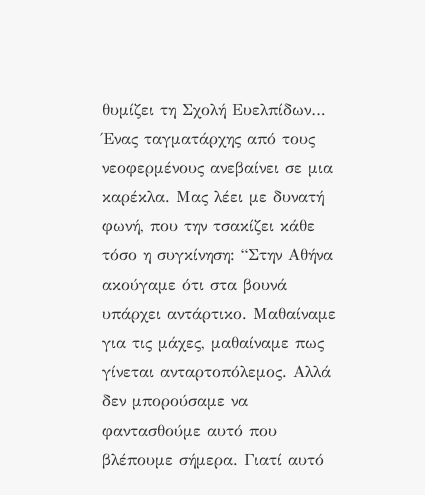θυμίζει τη Σχολή Ευελπίδων… Ένας ταγματάρχης από τους νεοφερμένους ανεβαίνει σε μια καρέκλα. Μας λέει με δυνατή φωνή, που την τσακίζει κάθε τόσο η συγκίνηση: “Στην Αθήνα ακούγαμε ότι στα βουνά υπάρχει αντάρτικο. Μαθαίναμε για τις μάχες, μαθαίναμε πως γίνεται ανταρτοπόλεμος. Αλλά δεν μπορούσαμε να φαντασθούμε αυτό που βλέπουμε σήμερα. Γιατί αυτό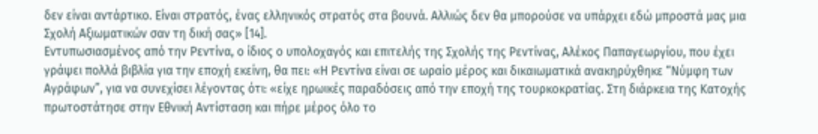δεν είναι αντάρτικο. Είναι στρατός, ένας ελληνικός στρατός στα βουνά. Αλλιώς δεν θα μπορούσε να υπάρχει εδώ μπροστά μας μια Σχολή Αξιωματικών σαν τη δική σας» [14].
Εντυπωσιασμένος από την Ρεντίνα, ο ίδιος ο υπολοχαγός και επιτελής της Σχολής της Ρεντίνας, Αλέκος Παπαγεωργίου, που έχει γράψει πολλά βιβλία για την εποχή εκείνη, θα πει: «Η Ρεντίνα είναι σε ωραίο μέρος και δικαιωματικά ανακηρύχθηκε “Νύμφη των Αγράφων”, για να συνεχίσει λέγοντας ότι: «είχε ηρωικές παραδόσεις από την εποχή της τουρκοκρατίας. Στη διάρκεια της Κατοχής πρωτοστάτησε στην Εθνική Αντίσταση και πήρε μέρος όλο το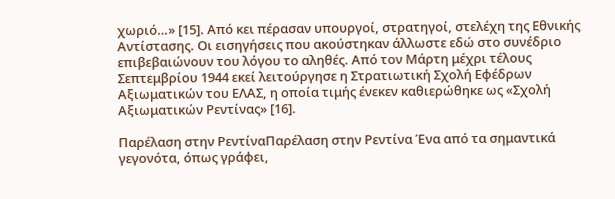χωριό…» [15]. Από κει πέρασαν υπουργοί, στρατηγοί, στελέχη της Εθνικής Αντίστασης. Οι εισηγήσεις που ακούστηκαν άλλωστε εδώ στο συνέδριο επιβεβαιώνουν του λόγου το αληθές. Από τον Μάρτη μέχρι τέλους Σεπτεμβρίου 1944 εκεί λειτούργησε η Στρατιωτική Σχολή Εφέδρων Αξιωματικών του ΕΛΑΣ, η οποία τιμής ένεκεν καθιερώθηκε ως «Σχολή Αξιωματικών Ρεντίνας» [16].

Παρέλαση στην ΡεντίναΠαρέλαση στην Ρεντίνα Ένα από τα σημαντικά γεγονότα, όπως γράφει,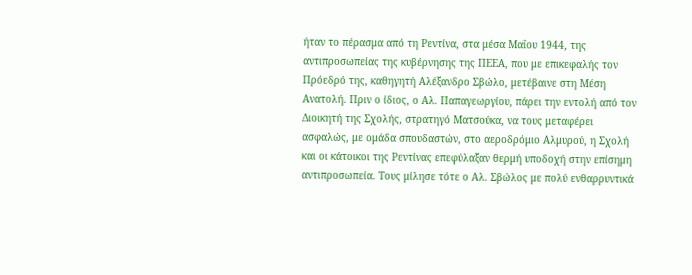ήταν το πέρασμα από τη Ρεντίνα, στα μέσα Μαΐου 1944, της αντιπροσωπείας της κυβέρνησης της ΠΕΕΑ, που με επικεφαλής τον Πρόεδρό της, καθηγητή Αλέξανδρο Σβώλο, μετέβαινε στη Μέση Ανατολή. Πριν ο ίδιος, ο Αλ. Παπαγεωργίου, πάρει την εντολή από τον Διοικητή της Σχολής, στρατηγό Ματσούκα, να τους μεταφέρει ασφαλώς, με ομάδα σπουδαστών, στο αεροδρόμιο Αλμυρού, η Σχολή και οι κάτοικοι της Ρεντίνας επεφύλαξαν θερμή υποδοχή στην επίσημη αντιπροσωπεία. Τους μίλησε τότε ο Αλ. Σβώλος με πολύ ενθαρρυντικά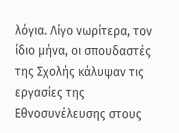λόγια. Λίγο νωρίτερα, τον ίδιο μήνα, οι σπουδαστές της Σχολής κάλυψαν τις εργασίες της Εθνοσυνέλευσης στους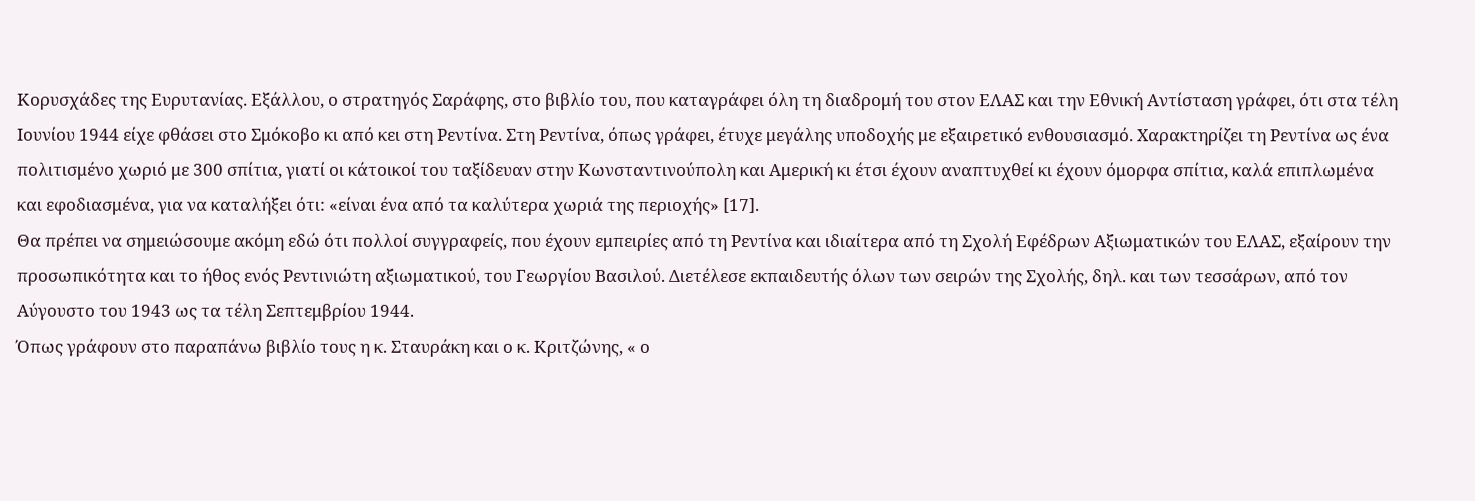Κορυσχάδες της Ευρυτανίας. Εξάλλου, ο στρατηγός Σαράφης, στο βιβλίο του, που καταγράφει όλη τη διαδρομή του στον ΕΛΑΣ και την Εθνική Αντίσταση γράφει, ότι στα τέλη Ιουνίου 1944 είχε φθάσει στο Σμόκοβο κι από κει στη Ρεντίνα. Στη Ρεντίνα, όπως γράφει, έτυχε μεγάλης υποδοχής με εξαιρετικό ενθουσιασμό. Χαρακτηρίζει τη Ρεντίνα ως ένα πολιτισμένο χωριό με 300 σπίτια, γιατί οι κάτοικοί του ταξίδευαν στην Κωνσταντινούπολη και Αμερική κι έτσι έχουν αναπτυχθεί κι έχουν όμορφα σπίτια, καλά επιπλωμένα και εφοδιασμένα, για να καταλήξει ότι: «είναι ένα από τα καλύτερα χωριά της περιοχής» [17].
Θα πρέπει να σημειώσουμε ακόμη εδώ ότι πολλοί συγγραφείς, που έχουν εμπειρίες από τη Ρεντίνα και ιδιαίτερα από τη Σχολή Εφέδρων Αξιωματικών του ΕΛΑΣ, εξαίρουν την προσωπικότητα και το ήθος ενός Ρεντινιώτη αξιωματικού, του Γεωργίου Βασιλού. Διετέλεσε εκπαιδευτής όλων των σειρών της Σχολής, δηλ. και των τεσσάρων, από τον Αύγουστο του 1943 ως τα τέλη Σεπτεμβρίου 1944.
Όπως γράφουν στο παραπάνω βιβλίο τους η κ. Σταυράκη και ο κ. Κριτζώνης, « ο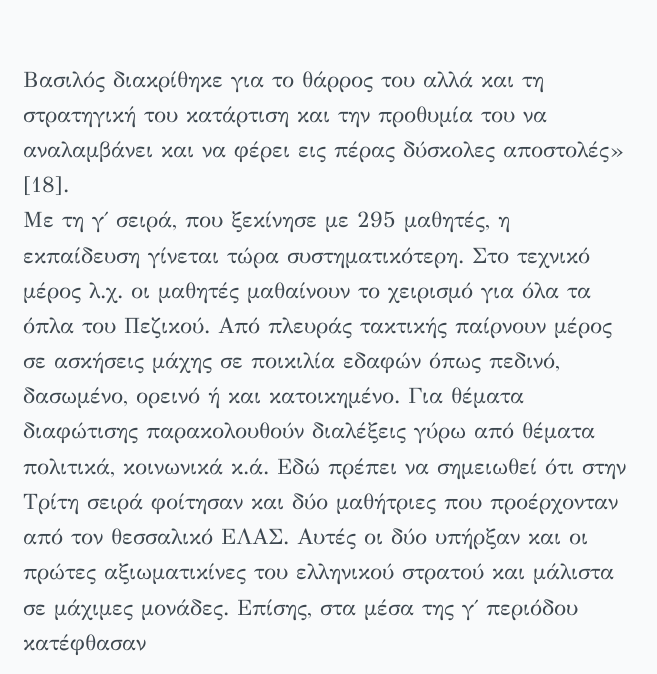Βασιλός διακρίθηκε για το θάρρος του αλλά και τη στρατηγική του κατάρτιση και την προθυμία του να αναλαμβάνει και να φέρει εις πέρας δύσκολες αποστολές» [18].
Με τη γ΄ σειρά, που ξεκίνησε με 295 μαθητές, η εκπαίδευση γίνεται τώρα συστηματικότερη. Στο τεχνικό μέρος λ.χ. οι μαθητές μαθαίνουν το χειρισμό για όλα τα όπλα του Πεζικού. Από πλευράς τακτικής παίρνουν μέρος σε ασκήσεις μάχης σε ποικιλία εδαφών όπως πεδινό, δασωμένο, ορεινό ή και κατοικημένο. Για θέματα διαφώτισης παρακολουθούν διαλέξεις γύρω από θέματα πολιτικά, κοινωνικά κ.ά. Εδώ πρέπει να σημειωθεί ότι στην Τρίτη σειρά φοίτησαν και δύο μαθήτριες που προέρχονταν από τον θεσσαλικό ΕΛΑΣ. Αυτές οι δύο υπήρξαν και οι πρώτες αξιωματικίνες του ελληνικού στρατού και μάλιστα σε μάχιμες μονάδες. Επίσης, στα μέσα της γ΄ περιόδου κατέφθασαν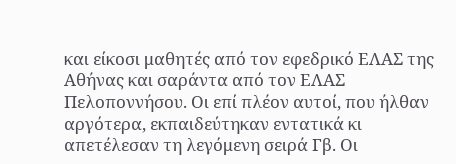και είκοσι μαθητές από τον εφεδρικό ΕΛΑΣ της Αθήνας και σαράντα από τον ΕΛΑΣ Πελοποννήσου. Οι επί πλέον αυτοί, που ήλθαν αργότερα, εκπαιδεύτηκαν εντατικά κι απετέλεσαν τη λεγόμενη σειρά Γβ. Οι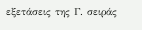εξετάσεις της Γ. σειράς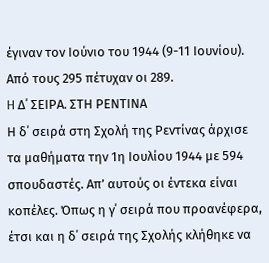έγιναν τον Ιούνιο του 1944 (9-11 Ιουνίου). Από τους 295 πέτυχαν οι 289.
H Δ΄ ΣΕΙΡΑ. ΣΤΗ ΡΕΝΤΙΝΑ
Η δ΄ σειρά στη Σχολή της Ρεντίνας άρχισε τα μαθήματα την 1η Ιουλίου 1944 με 594 σπουδαστές. Απ’ αυτούς οι έντεκα είναι κοπέλες. Όπως η γ΄ σειρά που προανέφερα, έτσι και η δ΄ σειρά της Σχολής κλήθηκε να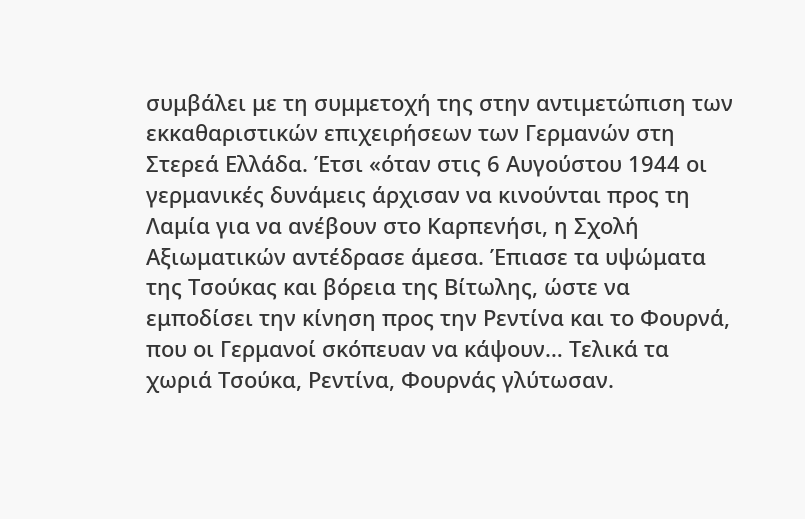συμβάλει με τη συμμετοχή της στην αντιμετώπιση των εκκαθαριστικών επιχειρήσεων των Γερμανών στη Στερεά Ελλάδα. Έτσι «όταν στις 6 Αυγούστου 1944 οι γερμανικές δυνάμεις άρχισαν να κινούνται προς τη Λαμία για να ανέβουν στο Καρπενήσι, η Σχολή Αξιωματικών αντέδρασε άμεσα. Έπιασε τα υψώματα της Τσούκας και βόρεια της Βίτωλης, ώστε να εμποδίσει την κίνηση προς την Ρεντίνα και το Φουρνά, που οι Γερμανοί σκόπευαν να κάψουν… Τελικά τα χωριά Τσούκα, Ρεντίνα, Φουρνάς γλύτωσαν.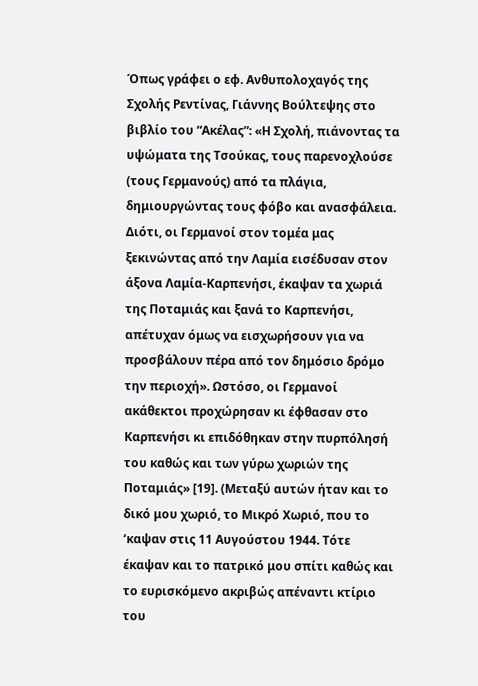Όπως γράφει ο εφ. Ανθυπολοχαγός της Σχολής Ρεντίνας, Γιάννης Βούλτεψης στο βιβλίο του “Ακέλας”: «Η Σχολή, πιάνοντας τα υψώματα της Τσούκας, τους παρενοχλούσε (τους Γερμανούς) από τα πλάγια, δημιουργώντας τους φόβο και ανασφάλεια. Διότι, οι Γερμανοί στον τομέα μας ξεκινώντας από την Λαμία εισέδυσαν στον άξονα Λαμία-Καρπενήσι, έκαψαν τα χωριά της Ποταμιάς και ξανά το Καρπενήσι, απέτυχαν όμως να εισχωρήσουν για να προσβάλουν πέρα από τον δημόσιο δρόμο την περιοχή». Ωστόσο, οι Γερμανοί ακάθεκτοι προχώρησαν κι έφθασαν στο Καρπενήσι κι επιδόθηκαν στην πυρπόλησή του καθώς και των γύρω χωριών της Ποταμιάς» [19]. (Μεταξύ αυτών ήταν και το δικό μου χωριό, το Μικρό Χωριό, που το ‘καψαν στις 11 Αυγούστου 1944. Τότε έκαψαν και το πατρικό μου σπίτι καθώς και το ευρισκόμενο ακριβώς απέναντι κτίριο του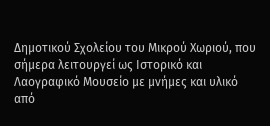Δημοτικού Σχολείου του Μικρού Χωριού, που σήμερα λειτουργεί ως Ιστορικό και Λαογραφικό Μουσείο με μνήμες και υλικό από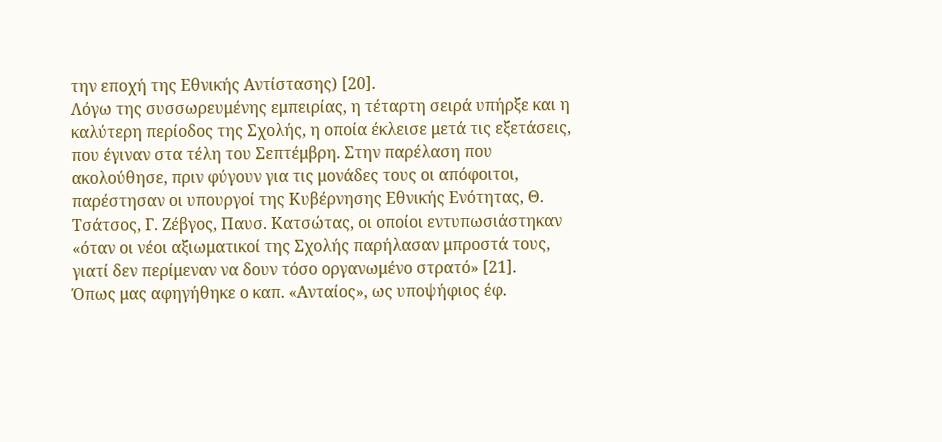την εποχή της Εθνικής Αντίστασης) [20].
Λόγω της συσσωρευμένης εμπειρίας, η τέταρτη σειρά υπήρξε και η καλύτερη περίοδος της Σχολής, η οποία έκλεισε μετά τις εξετάσεις, που έγιναν στα τέλη του Σεπτέμβρη. Στην παρέλαση που ακολούθησε, πριν φύγουν για τις μονάδες τους οι απόφοιτοι, παρέστησαν οι υπουργοί της Κυβέρνησης Εθνικής Ενότητας, Θ. Τσάτσος, Γ. Ζέβγος, Παυσ. Κατσώτας, οι οποίοι εντυπωσιάστηκαν «όταν οι νέοι αξιωματικοί της Σχολής παρήλασαν μπροστά τους, γιατί δεν περίμεναν να δουν τόσο οργανωμένο στρατό» [21].
Όπως μας αφηγήθηκε ο καπ. «Ανταίος», ως υποψήφιος έφ.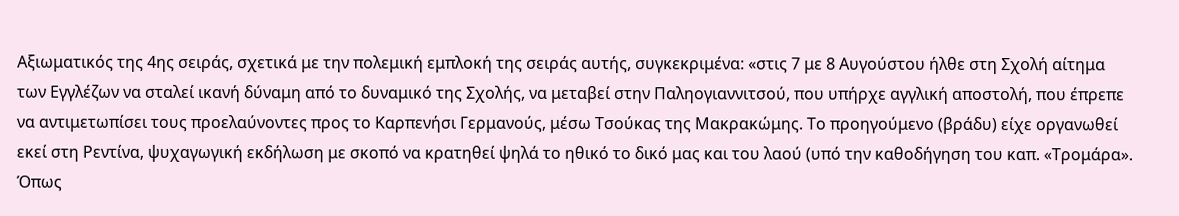Αξιωματικός της 4ης σειράς, σχετικά με την πολεμική εμπλοκή της σειράς αυτής, συγκεκριμένα: «στις 7 με 8 Αυγούστου ήλθε στη Σχολή αίτημα των Εγγλέζων να σταλεί ικανή δύναμη από το δυναμικό της Σχολής, να μεταβεί στην Παληογιαννιτσού, που υπήρχε αγγλική αποστολή, που έπρεπε να αντιμετωπίσει τους προελαύνοντες προς το Καρπενήσι Γερμανούς, μέσω Τσούκας της Μακρακώμης. Το προηγούμενο (βράδυ) είχε οργανωθεί εκεί στη Ρεντίνα, ψυχαγωγική εκδήλωση με σκοπό να κρατηθεί ψηλά το ηθικό το δικό μας και του λαού (υπό την καθοδήγηση του καπ. «Τρομάρα».
Όπως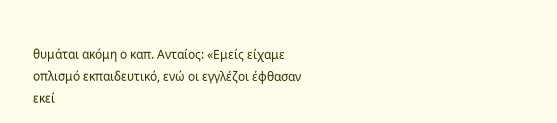θυμάται ακόμη ο καπ. Ανταίος: «Εμείς είχαμε οπλισμό εκπαιδευτικό, ενώ οι εγγλέζοι έφθασαν εκεί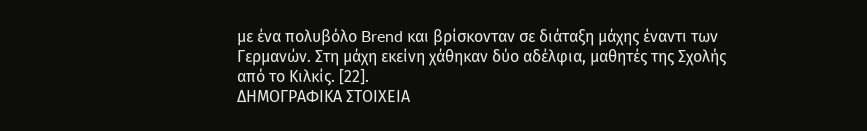με ένα πολυβόλο Brend και βρίσκονταν σε διάταξη μάχης έναντι των Γερμανών. Στη μάχη εκείνη χάθηκαν δύο αδέλφια, μαθητές της Σχολής από το Κιλκίς. [22].
ΔΗΜΟΓΡΑΦΙΚΑ ΣΤΟΙΧΕΙΑ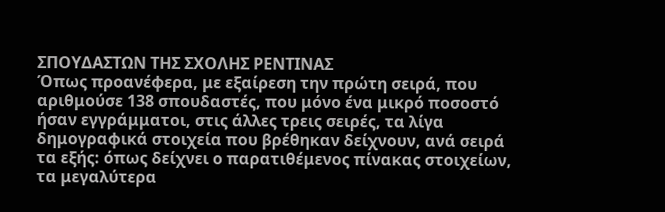ΣΠΟΥΔΑΣΤΩΝ ΤΗΣ ΣΧΟΛΗΣ ΡΕΝΤΙΝΑΣ
Όπως προανέφερα, με εξαίρεση την πρώτη σειρά, που αριθμούσε 138 σπουδαστές, που μόνο ένα μικρό ποσοστό ήσαν εγγράμματοι, στις άλλες τρεις σειρές, τα λίγα δημογραφικά στοιχεία που βρέθηκαν δείχνουν, ανά σειρά τα εξής: όπως δείχνει ο παρατιθέμενος πίνακας στοιχείων, τα μεγαλύτερα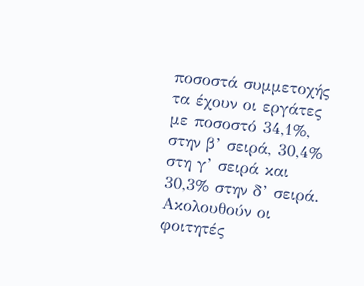ποσοστά συμμετοχής τα έχουν οι εργάτες με ποσοστό 34,1%, στην β’ σειρά, 30,4% στη γ’ σειρά και 30,3% στην δ’ σειρά. Ακολουθούν οι φοιτητές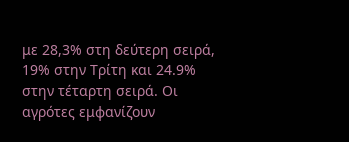με 28,3% στη δεύτερη σειρά, 19% στην Τρίτη και 24.9% στην τέταρτη σειρά. Οι αγρότες εμφανίζουν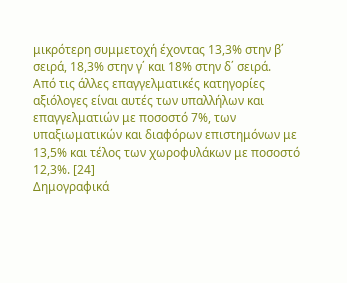μικρότερη συμμετοχή έχοντας 13,3% στην β΄ σειρά, 18,3% στην γ΄ και 18% στην δ΄ σειρά.
Από τις άλλες επαγγελματικές κατηγορίες αξιόλογες είναι αυτές των υπαλλήλων και επαγγελματιών με ποσοστό 7%, των υπαξιωματικών και διαφόρων επιστημόνων με 13,5% και τέλος των χωροφυλάκων με ποσοστό 12,3%. [24]
Δημογραφικά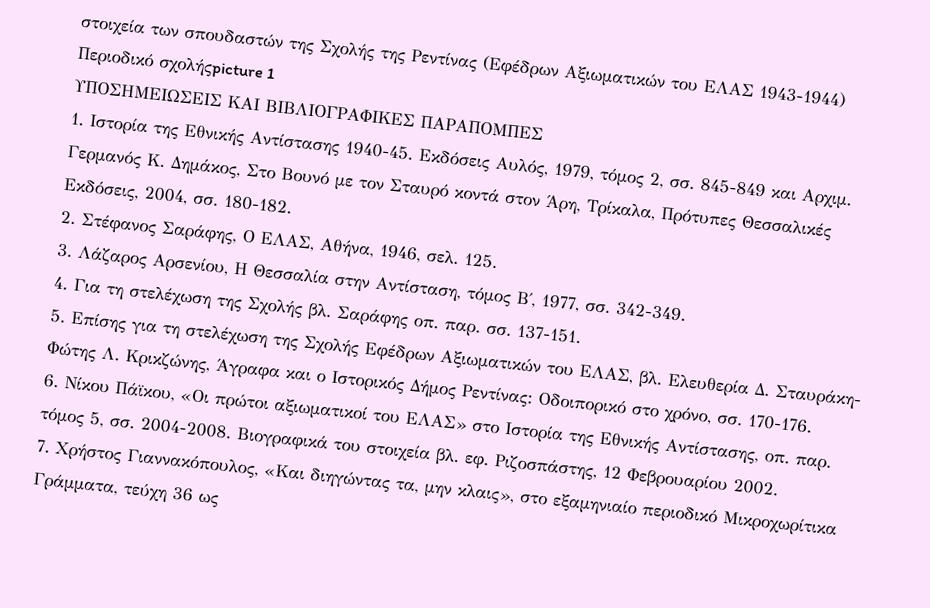στοιχεία των σπουδαστών της Σχολής της Ρεντίνας (Εφέδρων Αξιωματικών του ΕΛΑΣ 1943-1944)
Περιοδικό σχολήςpicture 1
ΥΠΟΣΗΜΕΙΩΣΕΙΣ ΚΑΙ ΒΙΒΛΙΟΓΡΑΦΙΚΕΣ ΠΑΡΑΠΟΜΠΕΣ
1. Ιστορία της Εθνικής Αντίστασης 1940-45. Εκδόσεις Αυλός, 1979, τόμος 2, σσ. 845-849 και Αρχιμ. Γερμανός Κ. Δημάκος, Στο Βουνό με τον Σταυρό κοντά στον Άρη, Τρίκαλα, Πρότυπες Θεσσαλικές Εκδόσεις, 2004, σσ. 180-182.
2. Στέφανος Σαράφης, Ο ΕΛΑΣ, Αθήνα, 1946, σελ. 125.
3. Λάζαρος Αρσενίου, Η Θεσσαλία στην Αντίσταση, τόμος Β΄, 1977, σσ. 342-349.
4. Για τη στελέχωση της Σχολής βλ. Σαράφης οπ. παρ. σσ. 137-151.
5. Επίσης για τη στελέχωση της Σχολής Εφέδρων Αξιωματικών του ΕΛΑΣ, βλ. Ελευθερία Δ. Σταυράκη-Φώτης Λ. Κρικζώνης, Άγραφα και ο Ιστορικός Δήμος Ρεντίνας: Οδοιπορικό στο χρόνο, σσ. 170-176.
6. Νίκου Πάϊκου, «Οι πρώτοι αξιωματικοί του ΕΛΑΣ» στο Ιστορία της Εθνικής Αντίστασης, οπ. παρ. τόμος 5, σσ. 2004-2008. Βιογραφικά του στοιχεία βλ. εφ. Ριζοσπάστης, 12 Φεβρουαρίου 2002.
7. Χρήστος Γιαννακόπουλος, «Και διηγώντας τα, μην κλαις», στο εξαμηνιαίο περιοδικό Μικροχωρίτικα Γράμματα, τεύχη 36 ως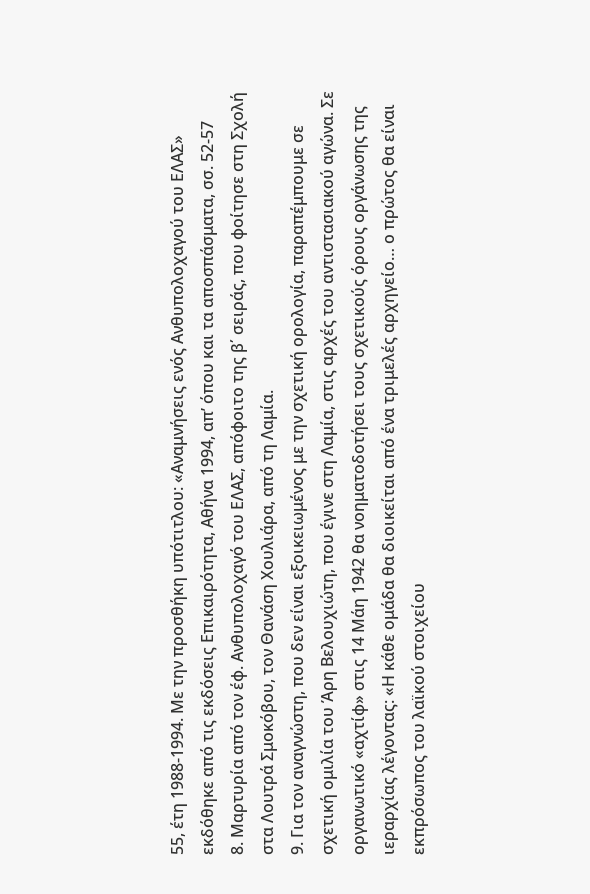55, έτη 1988-1994. Με την προσθήκη υπότιτλου: «Αναμνήσεις ενός Ανθυπολοχαγού του ΕΛΑΣ» εκδόθηκε από τις εκδόσεις Επικαιρότητα, Αθήνα 1994, απ’ όπου και τα αποσπάσματα, σσ. 52-57
8. Μαρτυρία από τον έφ. Ανθυπολοχαγό του ΕΛΑΣ, απόφοιτο της β΄ σειράς, που φοίτησε στη Σχολή στα Λουτρά Σμοκόβου, τον Θανάση Χουλιάρα, από τη Λαμία.
9. Για τον αναγνώστη, που δεν είναι εξοικειωμένος με την σχετική ορολογία, παραπέμπουμε σε σχετική ομιλία του Άρη Βελουχιώτη, που έγινε στη Λαμία, στις αρχές του αντιστασιακού αγώνα. Σε οργανωτικό «αχτίφ» στις 14 Μάη 1942 θα νοηματοδοτήσει τους σχετικούς όρους οργάνωσης της ιεραρχίας λέγοντας: «Η κάθε ομάδα θα διοικείται από ένα τριμελές αρχηγείο… ο πρώτος θα είναι εκπρόσωπος του λαϊκού στοιχείου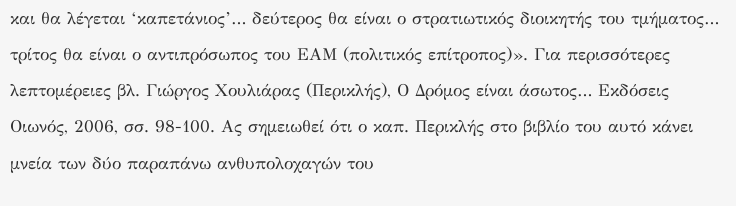και θα λέγεται ‘καπετάνιος’… δεύτερος θα είναι ο στρατιωτικός διοικητής του τμήματος… τρίτος θα είναι ο αντιπρόσωπος του ΕΑΜ (πολιτικός επίτροπος)». Για περισσότερες λεπτομέρειες βλ. Γιώργος Χουλιάρας (Περικλής), Ο Δρόμος είναι άσωτος… Εκδόσεις Οιωνός, 2006, σσ. 98-100. Ας σημειωθεί ότι ο καπ. Περικλής στο βιβλίο του αυτό κάνει μνεία των δύο παραπάνω ανθυπολοχαγών του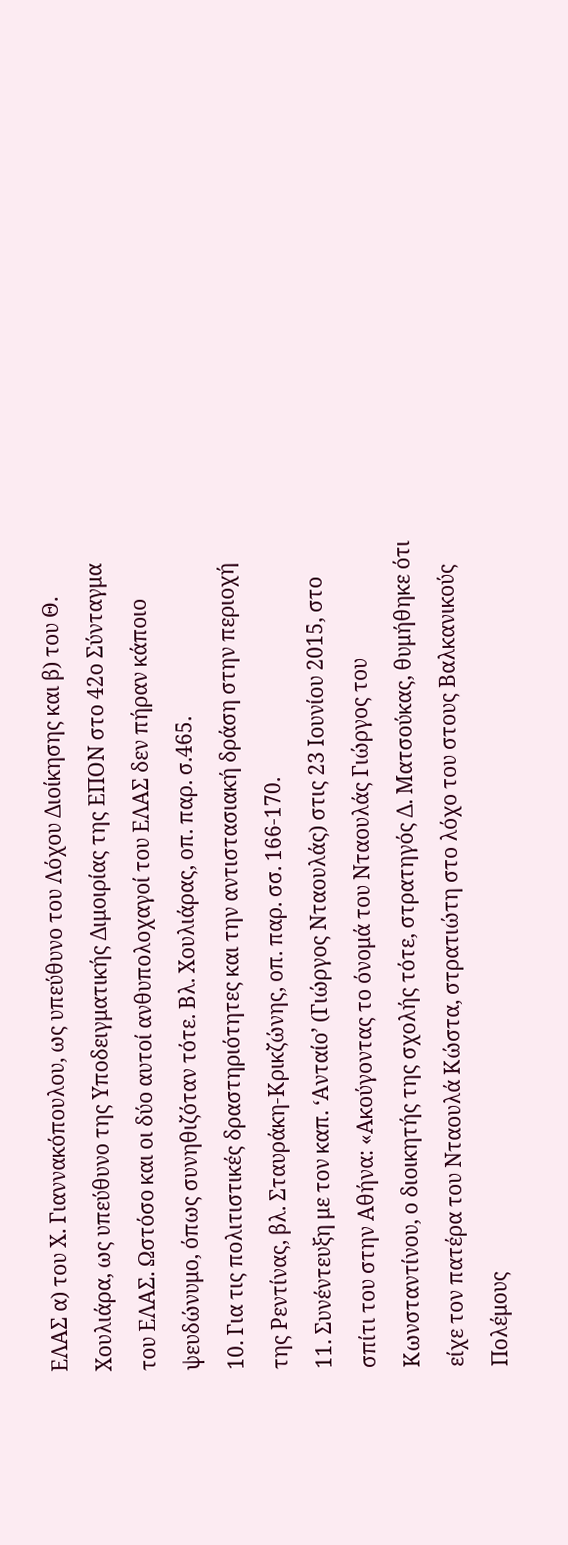ΕΛΑΣ α) του Χ. Γιαννακόπουλου, ως υπεύθυνο του Λόχου Διοίκησης και β) του Θ. Χουλιάρα, ως υπεύθυνο της Υποδειγματικής Διμοιρίας της ΕΠΟΝ στο 42ο Σύνταγμα του ΕΛΑΣ. Ωστόσο και οι δύο αυτοί ανθυπολοχαγοί του ΕΛΑΣ δεν πήραν κάποιο ψευδώνυμο, όπως συνηθιζόταν τότε. Βλ. Χουλιάρας, οπ. παρ. σ.465.
10. Για τις πολιτιστικές δραστηριότητες και την αντιστασιακή δράση στην περιοχή της Ρεντίνας, βλ. Σταυράκη-Κρικζώνης, οπ. παρ. σσ. 166-170.
11. Συνέντευξη με τον καπ. ‘Ανταίο’ (Γιώργος Νταουλάς) στις 23 Ιουνίου 2015, στο σπίτι του στην Αθήνα: «Ακούγοντας το όνομά του Νταουλάς Γιώργος του Κωνσταντίνου, ο διοικητής της σχολής τότε, στρατηγός Δ. Ματσούκας, θυμήθηκε ότι είχε τον πατέρα του Νταουλά Κώστα, στρατιώτη στο λόχο του στους Βαλκανικούς Πολέμους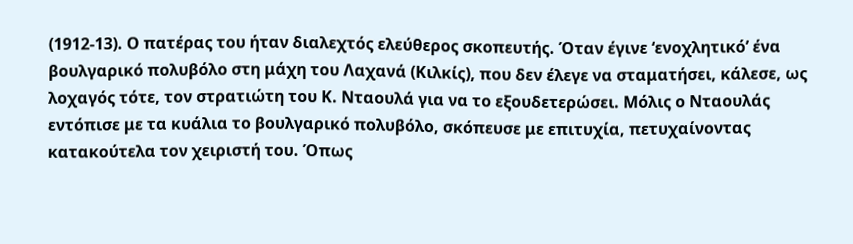(1912-13). Ο πατέρας του ήταν διαλεχτός ελεύθερος σκοπευτής. Όταν έγινε ‘ενοχλητικό’ ένα βουλγαρικό πολυβόλο στη μάχη του Λαχανά (Κιλκίς), που δεν έλεγε να σταματήσει, κάλεσε, ως λοχαγός τότε, τον στρατιώτη του Κ. Νταουλά για να το εξουδετερώσει. Μόλις ο Νταουλάς εντόπισε με τα κυάλια το βουλγαρικό πολυβόλο, σκόπευσε με επιτυχία, πετυχαίνοντας κατακούτελα τον χειριστή του. Όπως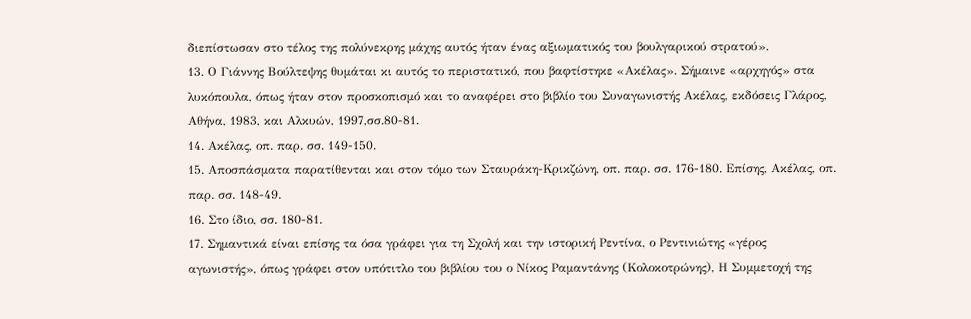διεπίστωσαν στο τέλος της πολύνεκρης μάχης αυτός ήταν ένας αξιωματικός του βουλγαρικού στρατού».
13. Ο Γιάννης Βούλτεψης θυμάται κι αυτός το περιστατικό, που βαφτίστηκε «Ακέλας». Σήμαινε «αρχηγός» στα λυκόπουλα, όπως ήταν στον προσκοπισμό και το αναφέρει στο βιβλίο του Συναγωνιστής Ακέλας, εκδόσεις Γλάρος, Αθήνα, 1983, και Αλκυών, 1997,σσ.80-81.
14. Ακέλας, οπ. παρ. σσ. 149-150.
15. Αποσπάσματα παρατίθενται και στον τόμο των Σταυράκη-Κρικζώνη, οπ. παρ. σσ. 176-180. Επίσης, Ακέλας, οπ. παρ. σσ. 148-49.
16. Στο ίδιο, σσ. 180-81.
17. Σημαντικά είναι επίσης τα όσα γράφει για τη Σχολή και την ιστορική Ρεντίνα, ο Ρεντινιώτης «γέρος αγωνιστής», όπως γράφει στον υπότιτλο του βιβλίου του ο Νίκος Ραμαντάνης (Κολοκοτρώνης), Η Συμμετοχή της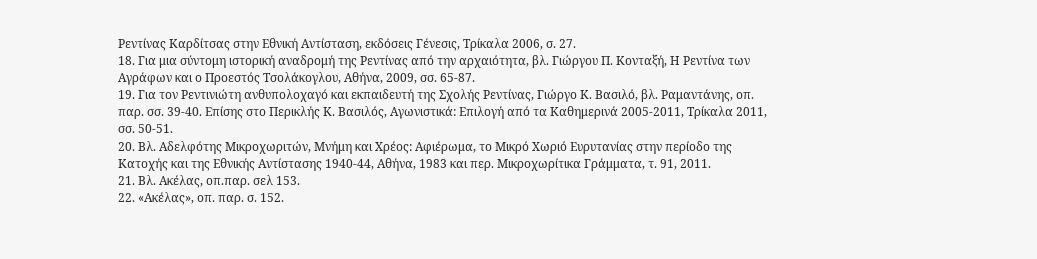Ρεντίνας Καρδίτσας στην Εθνική Αντίσταση, εκδόσεις Γένεσις, Τρίκαλα 2006, σ. 27.
18. Για μια σύντομη ιστορική αναδρομή της Ρεντίνας από την αρχαιότητα, βλ. Γιώργου Π. Κονταξή, Η Ρεντίνα των Αγράφων και ο Προεστός Τσολάκογλου, Αθήνα, 2009, σσ. 65-87.
19. Για τον Ρεντινιώτη ανθυπολοχαγό και εκπαιδευτή της Σχολής Ρεντίνας, Γιώργο Κ. Βασιλό, βλ. Ραμαντάνης, οπ. παρ. σσ. 39-40. Επίσης στο Περικλής Κ. Βασιλός, Αγωνιστικά: Επιλογή από τα Καθημερινά 2005-2011, Τρίκαλα 2011, σσ. 50-51.
20. Βλ. Αδελφότης Μικροχωριτών, Μνήμη και Χρέος: Αφιέρωμα, το Μικρό Χωριό Ευρυτανίας στην περίοδο της Κατοχής και της Εθνικής Αντίστασης 1940-44, Αθήνα, 1983 και περ. Μικροχωρίτικα Γράμματα, τ. 91, 2011.
21. Βλ. Ακέλας, οπ.παρ. σελ 153.
22. «Ακέλας», οπ. παρ. σ. 152.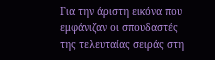Για την άριστη εικόνα που εμφάνιζαν οι σπουδαστές της τελευταίας σειράς στη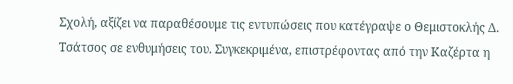Σχολή, αξίζει να παραθέσουμε τις εντυπώσεις που κατέγραψε ο Θεμιστοκλής Δ. Τσάτσος σε ενθυμήσεις του. Συγκεκριμένα, επιστρέφοντας από την Καζέρτα η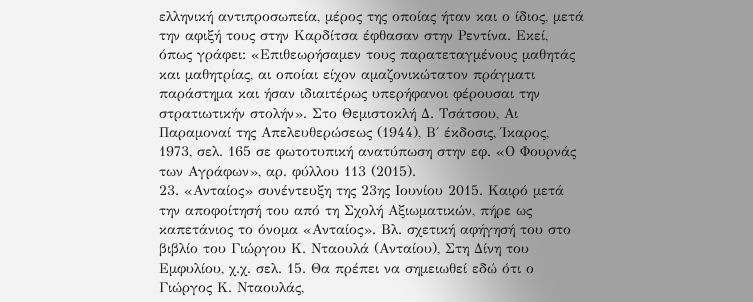ελληνική αντιπροσωπεία, μέρος της οποίας ήταν και ο ίδιος, μετά την αφιξή τους στην Καρδίτσα έφθασαν στην Ρεντίνα. Εκεί, όπως γράφει: «Επιθεωρήσαμεν τους παρατεταγμένους μαθητάς και μαθητρίας, αι οποίαι είχον αμαζονικώτατον πράγματι παράστημα και ήσαν ιδιαιτέρως υπερήφανοι φέρουσαι την στρατιωτικήν στολήν». Στο Θεμιστοκλή Δ. Τσάτσου, Αι Παραμοναί της Απελευθερώσεως (1944), Β΄ έκδοσις, Ίκαρος, 1973, σελ. 165 σε φωτοτυπική ανατύπωση στην εφ. «Ο Φουρνάς των Αγράφων», αρ. φύλλου 113 (2015).
23. «Ανταίος» συνέντευξη της 23ης Ιουνίου 2015. Καιρό μετά την αποφοίτησή του από τη Σχολή Αξιωματικών, πήρε ως καπετάνιος το όνομα «Ανταίος». Βλ. σχετική αφήγησή του στο βιβλίο του Γιώργου Κ. Νταουλά (Ανταίου), Στη Δίνη του Εμφυλίου, χ.χ. σελ. 15. Θα πρέπει να σημειωθεί εδώ ότι ο Γιώργος Κ. Νταουλάς,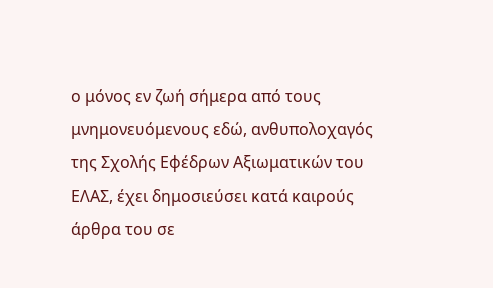ο μόνος εν ζωή σήμερα από τους μνημονευόμενους εδώ, ανθυπολοχαγός της Σχολής Εφέδρων Αξιωματικών του ΕΛΑΣ, έχει δημοσιεύσει κατά καιρούς άρθρα του σε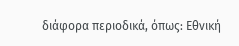διάφορα περιοδικά, όπως: Εθνική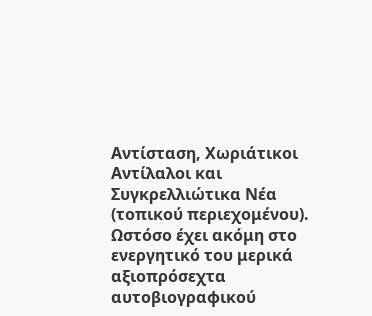Αντίσταση, Χωριάτικοι Αντίλαλοι και Συγκρελλιώτικα Νέα (τοπικού περιεχομένου). Ωστόσο έχει ακόμη στο ενεργητικό του μερικά αξιοπρόσεχτα αυτοβιογραφικού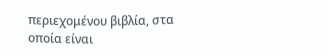περιεχομένου βιβλία, στα οποία είναι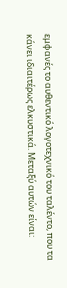εμφανές το αυθεντικό λογοτεχνικό του ταλέντο, που τα κάνει ιδιαιτέρως ελκυστικά. Μεταξύ αυτών είναι: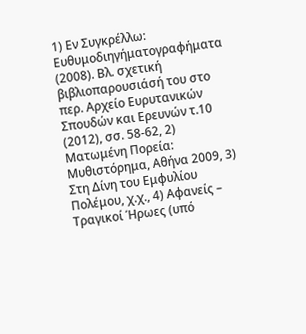1) Εν Συγκρέλλω: Ευθυμοδιηγήματογραφήματα (2008). Βλ. σχετική βιβλιοπαρουσιάσή του στο περ. Αρχείο Ευρυτανικών Σπουδών και Ερευνών τ.10 (2012), σσ. 58-62, 2) Ματωμένη Πορεία: Μυθιστόρημα, Αθήνα 2009, 3) Στη Δίνη του Εμφυλίου Πολέμου, χ.χ., 4) Αφανείς – Τραγικοί Ήρωες (υπό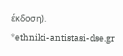έκδοση).
*ethniki-antistasi-dse.gr